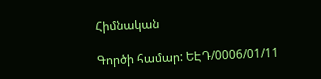Հիմնական

Գործի համար: ԵԷԴ/0006/01/11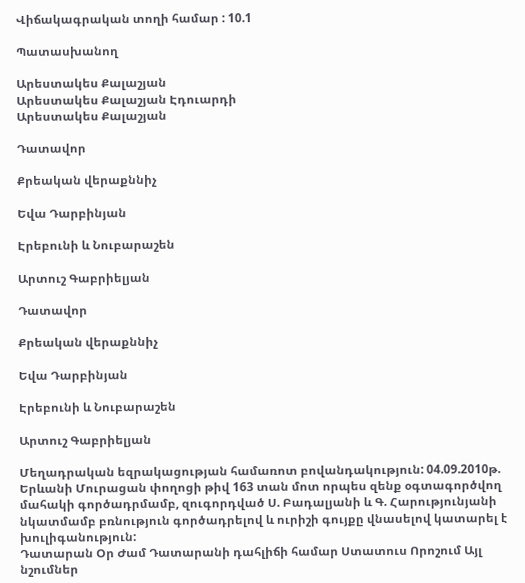Վիճակագրական տողի համար : 10.1

Պատասխանող

Արեստակես Քալաշյան
Արեստակես Քալաշյան Էդուարդի
Արեստակես Քալաշյան

Դատավոր

Քրեական վերաքննիչ

Եվա Դարբինյան

Էրեբունի և Նուբարաշեն

Արտուշ Գաբրիելյան

Դատավոր

Քրեական վերաքննիչ

Եվա Դարբինյան

Էրեբունի և Նուբարաշեն

Արտուշ Գաբրիելյան

Մեղադրական եզրակացության համառոտ բովանդակություն: 04.09.2010թ. Երևանի Մուրացան փողոցի թիվ 163 տան մոտ որպես զենք օգտագործվող մահակի գործադրմամբ, զուգորդված Ս. Բադալյանի և Գ. Հարությունյանի նկատմամբ բռնություն գործադրելով և ուրիշի գույքը վնասելով կատարել է խուլիգանություն:
Դատարան Օր Ժամ Դատարանի դահլիճի համար Ստատուս Որոշում Այլ նշումներ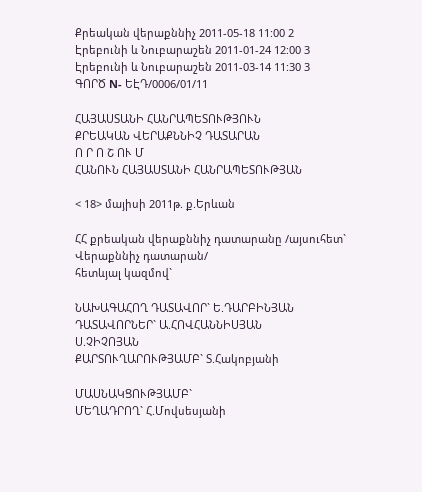Քրեական վերաքննիչ 2011-05-18 11:00 2
Էրեբունի և Նուբարաշեն 2011-01-24 12:00 3
Էրեբունի և Նուբարաշեն 2011-03-14 11:30 3
ԳՈՐԾ N- ԵԷԴ/0006/01/11

ՀԱՅԱՍՏԱՆԻ ՀԱՆՐԱՊԵՏՈՒԹՅՈՒՆ
ՔՐԵԱԿԱՆ ՎԵՐԱՔՆՆԻՉ ԴԱՏԱՐԱՆ
Ո Ր Ո Շ ՈՒ Մ
ՀԱՆՈՒՆ ՀԱՅԱՍՏԱՆԻ ՀԱՆՐԱՊԵՏՈՒԹՅԱՆ

< 18> մայիսի 2011թ. ք.Երևան

ՀՀ քրեական վերաքննիչ դատարանը /այսուհետ` Վերաքննիչ դատարան/
հետևյալ կազմով`

ՆԱԽԱԳԱՀՈՂ ԴԱՏԱՎՈՐ` Ե.ԴԱՐԲԻՆՅԱՆ
ԴԱՏԱՎՈՐՆԵՐ` Ա.ՀՈՎՀԱՆՆԻՍՅԱՆ
Ս.ՉԻՉՈՅԱՆ
ՔԱՐՏՈՒՂԱՐՈՒԹՅԱՄԲ` Տ.Հակոբյանի

ՄԱՍՆԱԿՑՈՒԹՅԱՄԲ`
ՄԵՂԱԴՐՈՂ` Հ.Մովսեսյանի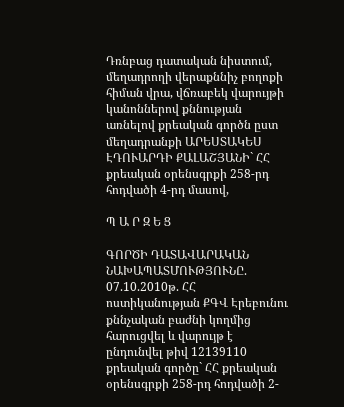Դռնբաց դատական նիստում, մեղադրողի վերաքննիչ բողոքի հիման վրա, վճռաբեկ վարույթի կանոններով քննության առնելով քրեական գործն ըստ մեղադրանքի ԱՐԵՍՏԱԿԵՍ ԷԴՈՒԱՐԴԻ ՔԱԼԱՇՅԱՆԻ` ՀՀ քրեական օրենսգրքի 258-րդ հոդվածի 4-րդ մասով,

Պ Ա Ր Զ Ե Ց

ԳՈՐԾԻ ԴԱՏԱՎԱՐԱԿԱՆ ՆԱԽԱՊԱՏՄՈՒԹՅՈՒՆԸ.
07.10.2010թ. ՀՀ ոստիկանության ՔԳՎ Էրեբունու քննչական բաժնի կողմից հարուցվել և վարույթ է ընդունվել թիվ 12139110 քրեական գործը` ՀՀ քրեական օրենսգրքի 258-րդ հոդվածի 2-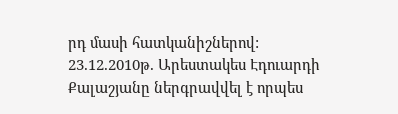րդ մասի հատկանիշներով:
23.12.2010թ. Արեստակես Էդուարդի Քալաշյանը ներգրավվել է որպես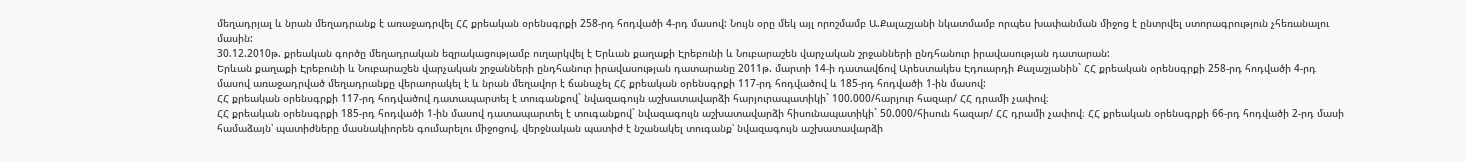մեղադրյալ և նրան մեղադրանք է առաջադրվել ՀՀ քրեական օրենսգրքի 258-րդ հոդվածի 4-րդ մասով: Նույն օրը մեկ այլ որոշմամբ Ա.Քալաշյանի նկատմամբ որպես խափանման միջոց է ընտրվել ստորագրություն չհեռանալու մասին:
30.12.2010թ. քրեական գործը մեղադրական եզրակացությամբ ուղարկվել է Երևան քաղաքի Էրեբունի և Նուբարաշեն վարչական շրջանների ընդհանուր իրավասության դատարան:
Երևան քաղաքի Էրեբունի և Նուբարաշեն վարչական շրջանների ընդհանուր իրավասության դատարանը 2011թ. մարտի 14-ի դատավճով Արեստակես Էդուարդի Քալաշյանին` ՀՀ քրեական օրենսգրքի 258-րդ հոդվածի 4-րդ մասով առաջադրված մեղադրանքը վերաորակել է և նրան մեղավոր է ճանաչել ՀՀ քրեական օրենսգրքի 117-րդ հոդվածով և 185-րդ հոդվածի 1-ին մասով:
ՀՀ քրեական օրենսգրքի 117-րդ հոդվածով դատապարտել է տուգանքով` նվազագույն աշխատավարձի հարյուրապատիկի` 100.000/հարյուր հազար/ ՀՀ դրամի չափով։
ՀՀ քրեական օրենսգրքի 185-րդ հոդվածի 1-ին մասով դատապարտել է տուգանքով` նվազագույն աշխատավարձի հիսունապատիկի` 50.000/հիսուն հազար/ ՀՀ դրամի չափով։ ՀՀ քրեական օրենսգրքի 66-րդ հոդվածի 2-րդ մասի համաձայն՝ պատիժները մասնակիորեն գումարելու միջոցով, վերջնական պատիժ է նշանակել տուգանք՝ նվազագույն աշխատավարձի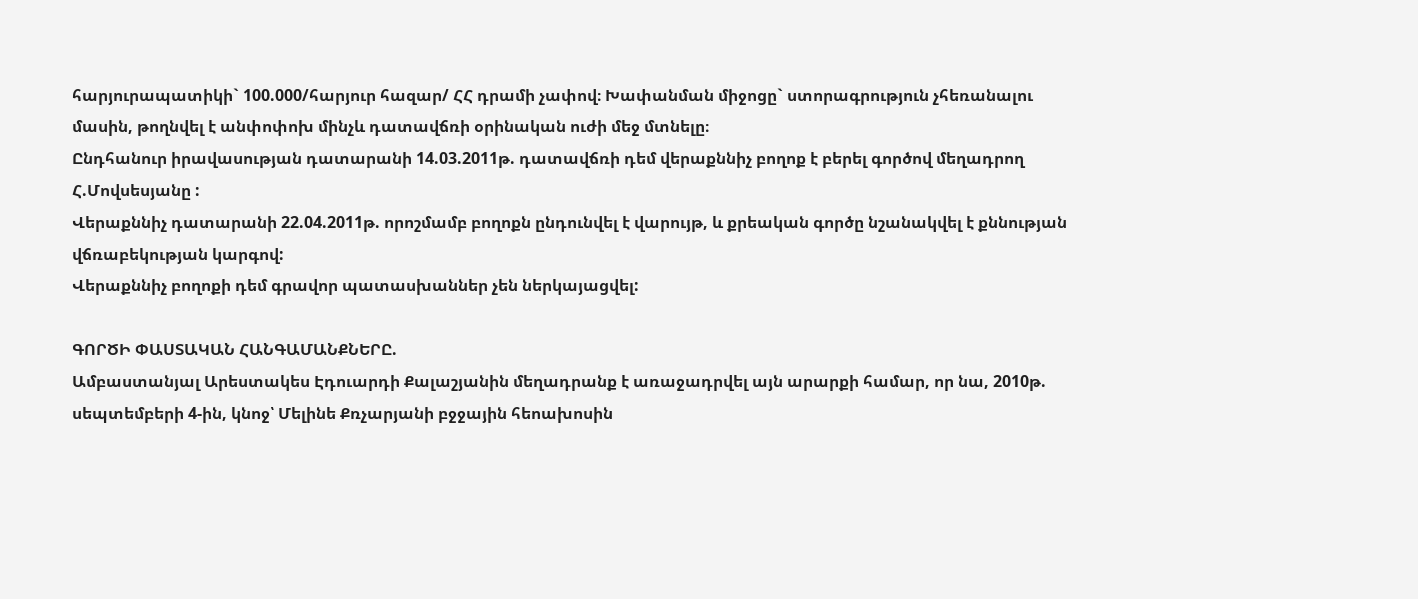հարյուրապատիկի` 100.000/հարյուր հազար/ ՀՀ դրամի չափով։ Խափանման միջոցը` ստորագրություն չհեռանալու մասին, թողնվել է անփոփոխ մինչև դատավճռի օրինական ուժի մեջ մտնելը։
Ընդհանուր իրավասության դատարանի 14.03.2011թ. դատավճռի դեմ վերաքննիչ բողոք է բերել գործով մեղադրող Հ.Մովսեսյանը :
Վերաքննիչ դատարանի 22.04.2011թ. որոշմամբ բողոքն ընդունվել է վարույթ, և քրեական գործը նշանակվել է քննության վճռաբեկության կարգով:
Վերաքննիչ բողոքի դեմ գրավոր պատասխաններ չեն ներկայացվել:

ԳՈՐԾԻ ՓԱՍՏԱԿԱՆ ՀԱՆԳԱՄԱՆՔՆԵՐԸ.
Ամբաստանյալ Արեստակես Էդուարդի Քալաշյանին մեղադրանք է առաջադրվել այն արարքի համար, որ նա, 2010թ. սեպտեմբերի 4-ին, կնոջ՝ Մելինե Քռչարյանի բջջային հեոախոսին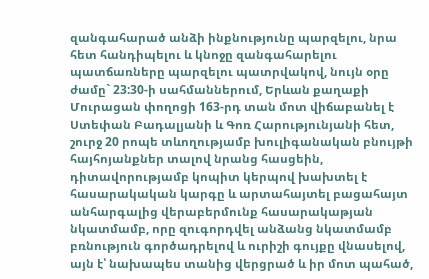զանգահարած անձի ինքնությունը պարզելու, նրա հետ հանդիպելու և կնոջը զանգահարելու պատճառները պարզելու պատրվակով, նույն օրը ժամը` 23:30-ի սահմաններում, Երևան քաղաքի Մուրացան փողոցի 163-րդ տան մոտ վիճաբանել է Ստեփան Բադալյանի և Գոռ Հարությունյանի հետ, շուրջ 20 րոպե տևողությամբ խուլիգանական բնույթի հայհոյանքներ տալով նրանց հասցեին, դիտավորությամբ կոպիտ կերպով խախտել է հասարակական կարգը և արտահայտել բացահայտ անհարգալից վերաբերմունք հասարակաթյան նկատմամբ, որը զուգորդվել անձանց նկատմամբ բռնություն գործադրելով և ուրիշի գույքը վնասելով, այն է՝ նախապես տանից վերցրած և իր մոտ պահած,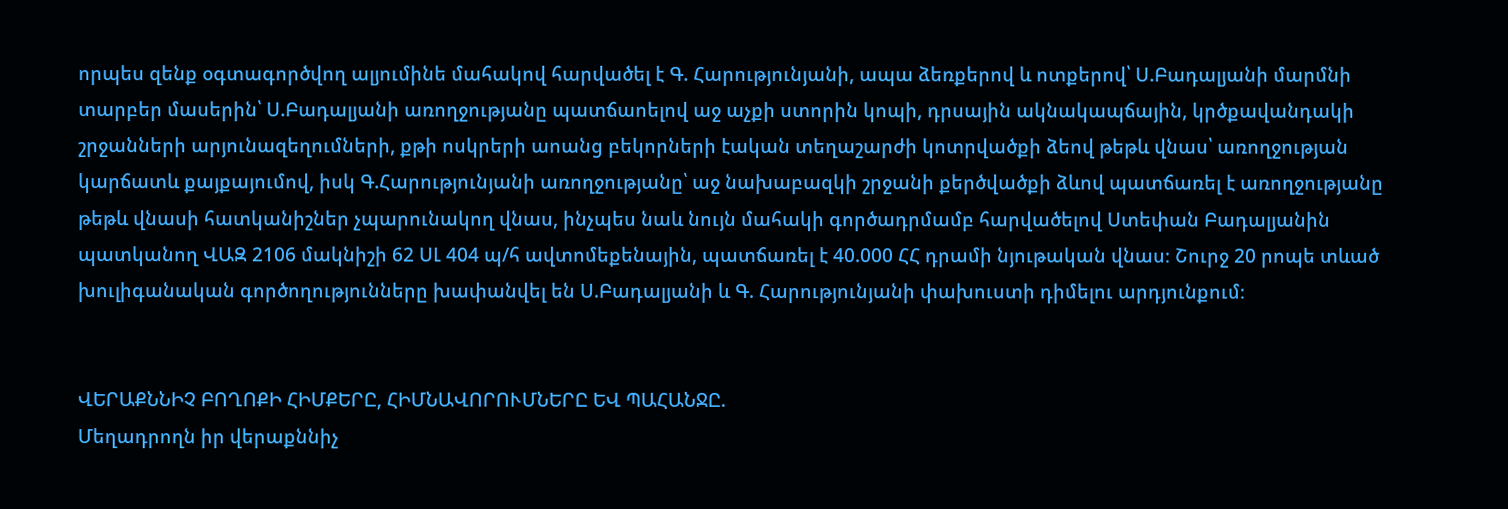որպես զենք օգտագործվող ալյումինե մահակով հարվածել է Գ. Հարությունյանի, ապա ձեռքերով և ոտքերով՝ Ս.Բադալյանի մարմնի տարբեր մասերին՝ Ս.Բադալյանի առողջությանը պատճաոելով աջ աչքի ստորին կոպի, դրսային ակնակապճային, կրծքավանդակի շրջանների արյունազեղումների, քթի ոսկրերի աոանց բեկորների էական տեղաշարժի կոտրվածքի ձեով թեթև վնաս՝ առողջության կարճատև քայքայումով, իսկ Գ.Հարությունյանի առողջությանը՝ աջ նախաբազկի շրջանի քերծվածքի ձևով պատճառել է առողջությանը թեթև վնասի հատկանիշներ չպարունակող վնաս, ինչպես նաև նույն մահակի գործադրմամբ հարվածելով Ստեփան Բադալյանին պատկանող ՎԱԶ 2106 մակնիշի 62 ՍԼ 404 պ/հ ավտոմեքենային, պատճառել է 40.000 ՀՀ դրամի նյութական վնաս։ Շուրջ 20 րոպե տևած խուլիգանական գործողությունները խափանվել են Ս.Բադալյանի և Գ. Հարությունյանի փախուստի դիմելու արդյունքում։


ՎԵՐԱՔՆՆԻՉ ԲՈՂՈՔԻ ՀԻՄՔԵՐԸ, ՀԻՄՆԱՎՈՐՈՒՄՆԵՐԸ ԵՎ ՊԱՀԱՆՋԸ.
Մեղադրողն իր վերաքննիչ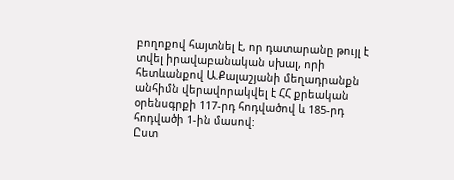բողոքով հայտնել է, որ դատարանը թույլ է տվել իրավաբանական սխալ, որի հետևանքով Ա.Քալաշյանի մեղադրանքն անհիմն վերավորակվել է ՀՀ քրեական օրենսգրքի 117-րդ հոդվածով և 185-րդ հոդվածի 1-ին մասով:
Ըստ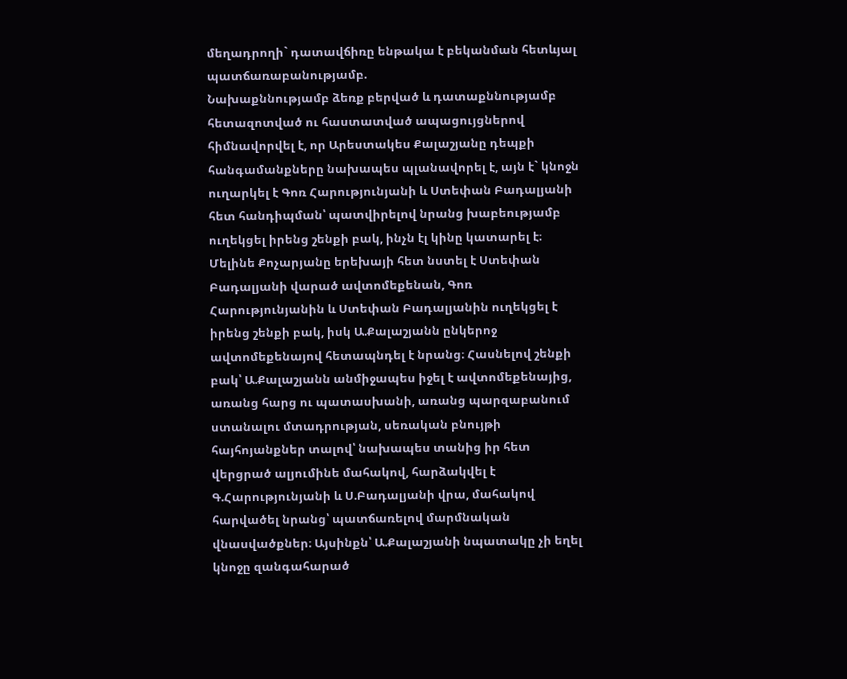մեղադրողի` դատավճիռը ենթակա է բեկանման հետևյալ պատճառաբանությամբ.
Նախաքննությամբ ձեռք բերված և դատաքննությամբ հետազոտված ու հաստատված ապացույցներով հիմնավորվել է, որ Արեստակես Քալաշյանը դեպքի հանգամանքները նախապես պլանավորել է, այն է` կնոջն ուղարկել է Գոռ Հարությունյանի և Ստեփան Բադալյանի հետ հանդիպման՝ պատվիրելով նրանց խաբեությամբ ուղեկցել իրենց շենքի բակ, ինչն էլ կինը կատարել է։ Մելինե Քոչարյանը երեխայի հետ նստել է Ստեփան Բադալյանի վարած ավտոմեքենան, Գոռ Հարությունյանին և Ստեփան Բադալյանին ուղեկցել է իրենց շենքի բակ, իսկ Ա.Քալաշյանն ընկերոջ ավտոմեքենայով հետապնդել է նրանց։ Հասնելով շենքի բակ՝ Ա.Քալաշյանն անմիջապես իջել է ավտոմեքենայից, առանց հարց ու պատասխանի, առանց պարզաբանում ստանալու մտադրության, սեռական բնույթի հայհոյանքներ տալով՝ նախապես տանից իր հետ վերցրած ալյումինե մահակով, հարձակվել է Գ.Հարությունյանի և Ս.Բադալյանի վրա, մահակով հարվածել նրանց՝ պատճառելով մարմնական վնասվածքներ։ Այսինքն՝ Ա.Քալաշյանի նպատակը չի եղել կնոջը զանգահարած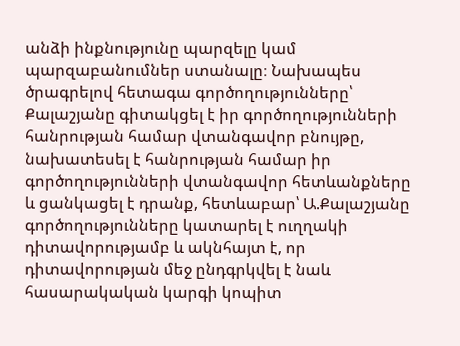անձի ինքնությունը պարզելը կամ պարզաբանումներ ստանալը։ Նախապես ծրագրելով հետագա գործողությունները՝ Քալաշյանը գիտակցել է իր գործողությունների հանրության համար վտանգավոր բնույթը, նախատեսել է հանրության համար իր գործողությունների վտանգավոր հետևանքները և ցանկացել է դրանք, հետևաբար՝ Ա.Քալաշյանը գործողությունները կատարել է ուղղակի դիտավորությամբ և ակնհայտ է, որ դիտավորության մեջ ընդգրկվել է նաև հասարակական կարգի կոպիտ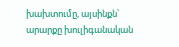խախտումը, այսինքն՝ արարքը խուլիգանական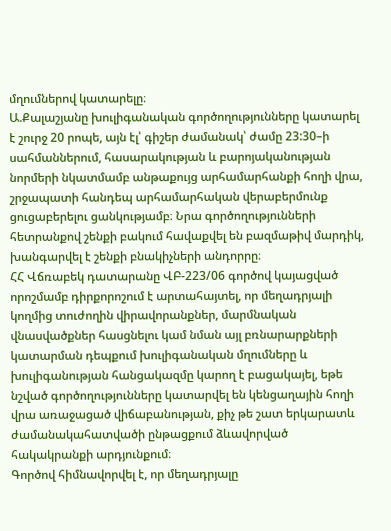մղումներով կատարելը։
Ա.Քալաշյանը խուլիգանական գործողությունները կատարել է շուրջ 20 րոպե, այն էլ՝ գիշեր ժամանակ՝ ժամը 23:30–ի սահմաններում, հասարակության և բարոյականության նորմերի նկատմամբ անթաքույց արհամարհանքի հողի վրա, շրջապատի հանդեպ արհամարհական վերաբերմունք ցուցաբերելու ցանկությամբ։ Նրա գործողությունների հետրանքով շենքի բակում հավաքվել են բազմաթիվ մարդիկ, խանգարվել է շենքի բնակիչների անդորրը։
ՀՀ Վճռաբեկ դատարանը ՎԲ-223/06 գործով կայացված որոշմամբ դիրքորոշում է արտահայտել, որ մեղադրյալի կողմից տուժողին վիրավորանքներ, մարմնական վնասվածքներ հասցնելու կամ նման այլ բռնարարքների կատարման դեպքում խուլիգանական մղումները և խուլիգանության հանցակազմը կարող է բացակայել, եթե նշված գործողությունները կատարվել են կենցաղային հողի վրա առաջացած վիճաբանության, քիչ թե շատ երկարատև ժամանակահատվածի ընթացքում ձևավորված հակակրանքի արդյունքում։
Գործով հիմնավորվել է, որ մեղադրյալը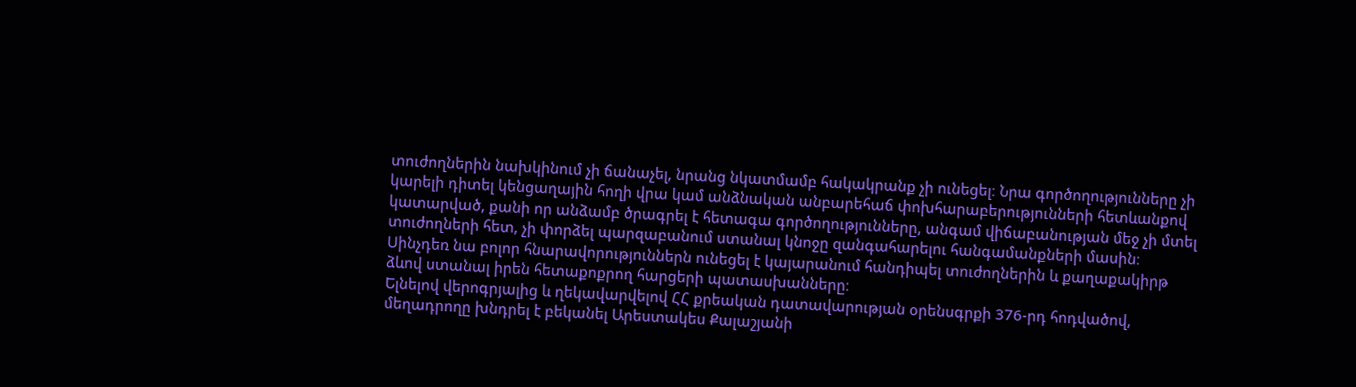տուժողներին նախկինում չի ճանաչել, նրանց նկատմամբ հակակրանք չի ունեցել։ Նրա գործողությունները չի կարելի դիտել կենցաղային հողի վրա կամ անձնական անբարեհաճ փոխհարաբերությունների հետևանքով կատարված, քանի որ անձամբ ծրագրել է հետագա գործողությունները, անգամ վիճաբանության մեջ չի մտել տուժողների հետ, չի փորձել պարզաբանում ստանալ կնոջը զանգահարելու հանգամանքների մասին։ Սինչդեռ նա բոլոր հնարավորություններն ունեցել է կայարանում հանդիպել տուժողներին և քաղաքակիրթ ձևով ստանալ իրեն հետաքոքրող հարցերի պատասխանները։
Ելնելով վերոգրյալից և ղեկավարվելով ՀՀ քրեական դատավարության օրենսգրքի 376-րդ հոդվածով, մեղադրողը խնդրել է բեկանել Արեստակես Քալաշյանի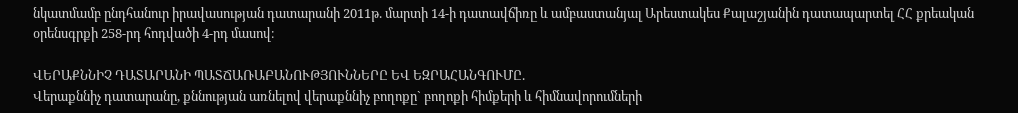նկատմամբ ընդհանուր իրավասության դատարանի 2011թ. մարտի 14-ի դատավճիռը և ամբաստանյալ Արեստակես Քալաշյանին դատապարտել ՀՀ քրեական օրենսգրքի 258-րդ հոդվածի 4-րդ մասով։

ՎԵՐԱՔՆՆԻՉ ԴԱՏԱՐԱՆԻ ՊԱՏՃԱՌԱԲԱՆՈՒԹՅՈՒՆՆԵՐԸ ԵՎ ԵԶՐԱՀԱՆԳՈՒՄԸ.
Վերաքննիչ դատարանը, քննության առնելով վերաքննիչ բողոքը` բողոքի հիմքերի և հիմնավորումների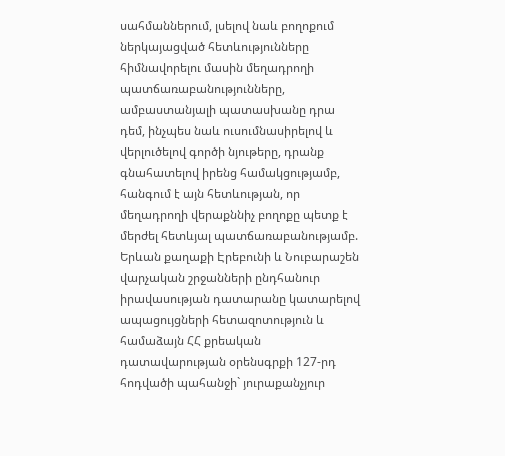սահմաններում, լսելով նաև բողոքում ներկայացված հետևությունները հիմնավորելու մասին մեղադրողի պատճառաբանությունները, ամբաստանյալի պատասխանը դրա դեմ, ինչպես նաև ուսումնասիրելով և վերլուծելով գործի նյութերը, դրանք գնահատելով իրենց համակցությամբ, հանգում է այն հետևության, որ մեղադրողի վերաքննիչ բողոքը պետք է մերժել հետևյալ պատճառաբանությամբ.
Երևան քաղաքի Էրեբունի և Նուբարաշեն վարչական շրջանների ընդհանուր իրավասության դատարանը կատարելով ապացույցների հետազոտություն և համաձայն ՀՀ քրեական դատավարության օրենսգրքի 127-րդ հոդվածի պահանջի` յուրաքանչյուր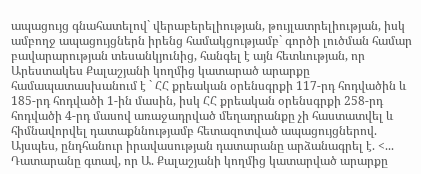ապացույց գնահատելով` վերաբերելիության, թույլատրելիության, իսկ ամբողջ ապացույցներն իրենց համակցությամբ` գործի լուծման համար բավարարության տեսանկյունից, հանգել է այն հետևության, որ Արեստակես Քալաշյանի կողմից կատարած արարքը համապատասխանում է ` ՀՀ քրեական օրենսգրքի 117-րդ հոդվածին և 185-րդ հոդվածի 1-ին մասին, իսկ ՀՀ քրեական օրենսգրքի 258-րդ հոդվածի 4-րդ մասով առաջադրված մեղադրանքը չի հաստատվել և հիմնավորվել դատաքննությամբ հետազոտված ապացույցներով.
Այսպես, ընդհանուր իրավասության դատարանը արձանագրել է. <... Դատարանը գտավ, որ Ա. Քալաշյանի կողմից կատարված արարքը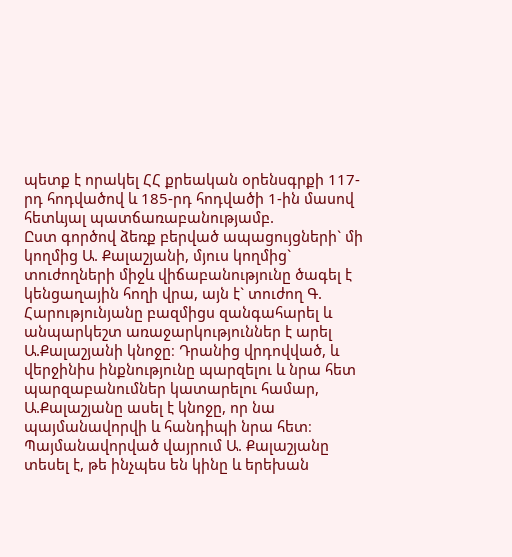պետք է որակել ՀՀ քրեական օրենսգրքի 117-րդ հոդվածով և 185-րդ հոդվածի 1-ին մասով հետևյալ պատճառաբանությամբ.
Ըստ գործով ձեռք բերված ապացույցների` մի կողմից Ա. Քալաշյանի, մյուս կողմից` տուժողների միջև վիճաբանությունը ծագել է կենցաղային հողի վրա, այն է` տուժող Գ. Հարությունյանը բազմիցս զանգահարել և անպարկեշտ առաջարկություններ է արել Ա.Քալաշյանի կնոջը։ Դրանից վրդովված, և վերջինիս ինքնությունը պարզելու և նրա հետ պարզաբանումներ կատարելու համար, Ա.Քալաշյանը ասել է կնոջը, որ նա պայմանավորվի և հանդիպի նրա հետ։
Պայմանավորված վայրում Ա. Քալաշյանը տեսել է, թե ինչպես են կինը և երեխան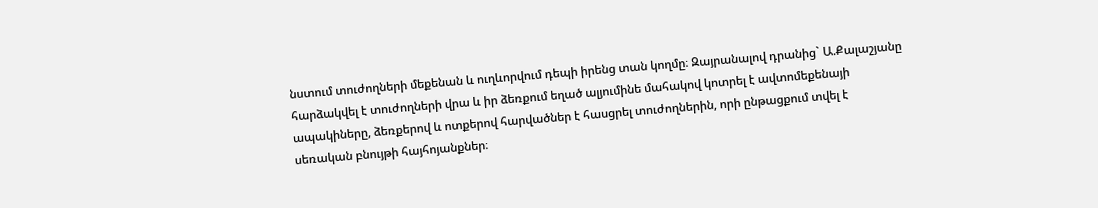նստում տուժողների մեքենան և ուղևորվում դեպի իրենց տան կողմը։ Զայրանալով դրանից` Ա.Քալաշյանը հարձակվել է տուժողների վրա և իր ձեռքում եղած ալյումինե մահակով կոտրել է ավտոմեքենայի ապակիները, ձեռքերով և ոտքերով հարվածներ է հասցրել տուժողներին, որի ընթացքում տվել է սեռական բնույթի հայհոյանքներ։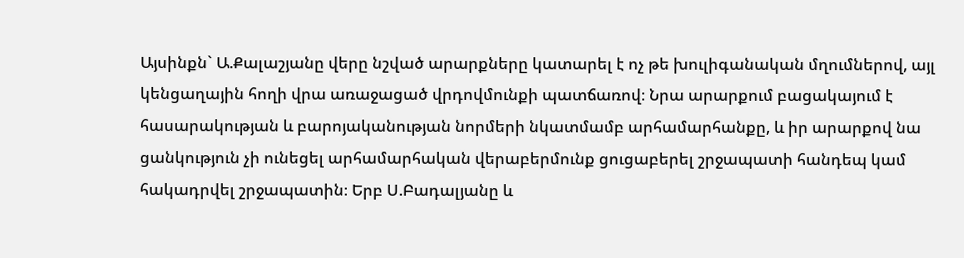Այսինքն` Ա.Քալաշյանը վերը նշված արարքները կատարել է ոչ թե խուլիգանական մղումներով, այլ կենցաղային հողի վրա առաջացած վրդովմունքի պատճառով։ Նրա արարքում բացակայում է հասարակության և բարոյականության նորմերի նկատմամբ արհամարհանքը, և իր արարքով նա ցանկություն չի ունեցել արհամարհական վերաբերմունք ցուցաբերել շրջապատի հանդեպ կամ հակադրվել շրջապատին։ Երբ Ս.Բադալյանը և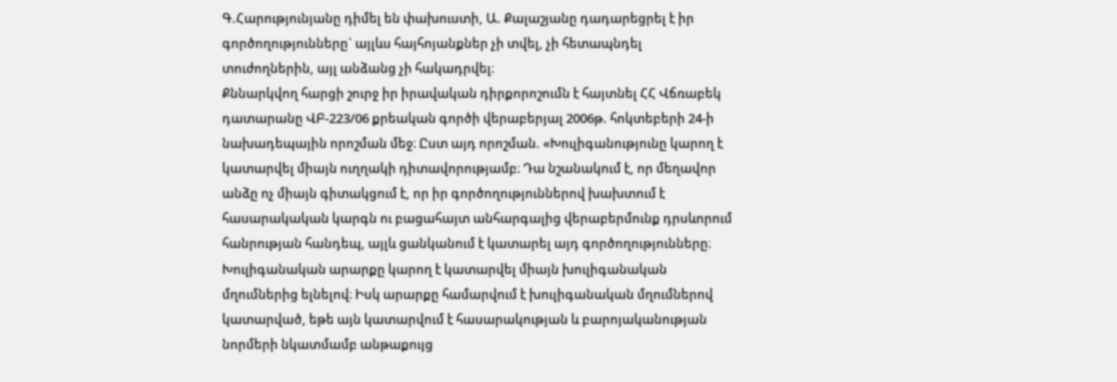Գ.Հարությունյանը դիմել են փախուստի, Ա. Քալաշյանը դադարեցրել է իր գործողությունները` այլևս հայհոյանքներ չի տվել, չի հետապնդել տուժողներին, այլ անձանց չի հակադրվել։
Քննարկվող հարցի շուրջ իր իրավական դիրքորոշումն է հայտնել ՀՀ Վճռաբեկ դատարանը ՎԲ-223/06 քրեական գործի վերաբերյալ 2006թ. հոկտեբերի 24-ի նախադեպային որոշման մեջ։ Ըստ այդ որոշման. «Խուլիգանությունը կարող է կատարվել միայն ուղղակի դիտավորությամբ։ Դա նշանակում է, որ մեղավոր անձը ոչ միայն գիտակցում է, որ իր գործողություններով խախտում է հասարակական կարգն ու բացահայտ անհարգալից վերաբերմունք դրսևորում հանրության հանդեպ, այլև ցանկանում է կատարել այդ գործողությունները։ Խուլիգանական արարքը կարող է կատարվել միայն խուլիգանական մղումներից ելնելով։ Իսկ արարքը համարվում է խուլիգանական մղումներով կատարված, եթե այն կատարվում է հասարակության և բարոյականության նորմերի նկատմամբ անթաքույց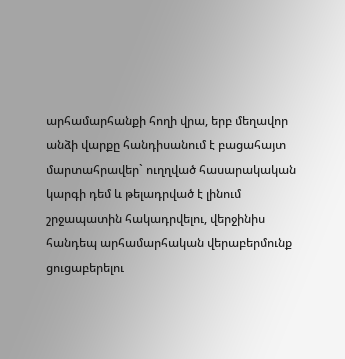արհամարհանքի հողի վրա, երբ մեղավոր անձի վարքը հանդիսանում է բացահայտ մարտահրավեր` ուղղված հասարակական կարգի դեմ և թելադրված է լինում շրջապատին հակադրվելու, վերջինիս հանդեպ արհամարհական վերաբերմունք ցուցաբերելու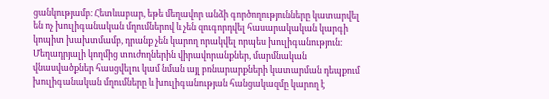ցանկությամբ։ Հետևաբար, եթե մեղավոր անձի գործողությունները կատարվել են ոչ խուլիգանական մղումներով և չեն զուգորդվել հասարակական կարգի կոպիտ խախտմամբ, դրանք չեն կարող որակվել որպես խուլիգանություն։
Մեղադրյալի կողմից տուժողներին վիրավորանքներ, մարմնական վնասվածքներ հասցվելու կամ նման այլ բռնարարքների կատարման դեպքում խուլիգանական մղումները և խուլիգանության հանցակազմը կարող է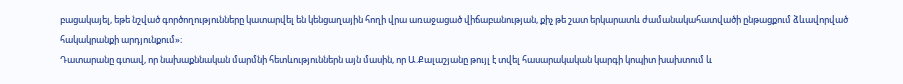բացակայել, եթե նշված գործողությունները կատարվել են կենցաղային հողի վրա առաջացած վիճաբանության, քիչ թե շատ երկարատև ժամանակահատվածի ընթացքում ձևավորված հակակրանքի արդյունքում»։
Դատարանը գտավ, որ նախաքննական մարմնի հետևություններն այն մասին, որ Ա.Քալաշյանը թույլ է տվել հասարակական կարգի կոպիտ խախտում և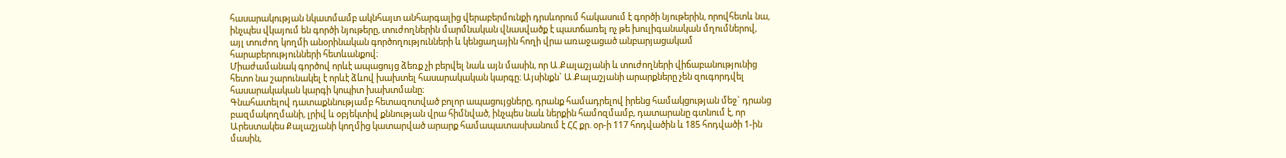հասարակության նկատմամբ ակնհայտ անհարգալից վերաբերմունքի դրսևորում հակասում է գործի նյութերին, որովհետև նա, ինչպես վկայում են գործի նյութերը, տուժողներին մարմնական վնասվածք է պատճառել ոչ թե խուլիգանական մղումներով, այլ տուժող կողմի անօրինական գործողությունների և կենցաղային հողի վրա առաջացած անբարյացակամ հարաբերությունների հետևանքով։
Միաժամանակ գործով որևէ ապացույց ձեռք չի բերվել նաև այն մասին, որ Ա.Քալաշյանի և տուժողների վիճաբանությունից հետո նա շարունակել է որևէ ձևով խախտել հասարակական կարգը։ Այսինքն` Ա.Քալաշյանի արարքները չեն զուգորդվել հասարակական կարգի կոպիտ խախտմանը։
Գնահատելով դատաքննությամբ հետազոտված բոլոր ապացույցները, դրանք համադրելով իրենց համակցության մեջ` դրանց բազմակողմանի, լրիվ և օբյեկտիվ քննության վրա հիմնված, ինչպես նաև ներքին համոզմամբ, դատարանը գտնում է, որ Արեստակես Քալաշյանի կողմից կատարված արարք համապատասխանում է ՀՀ քր. օր-ի 117 հոդվածին և 185 հոդվածի 1-ին մասին,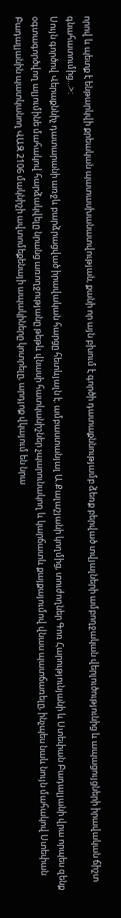որով և պետք է ենթարկվի քրեական պատասխանատվության, քանի որ այն բխում է գործի դատաքննությամբ ձեռք բերված տվյալների ամբողջական վերլուծությունից և ապացույցների իրավական ճիշտ գնահատումից…>:
Սույն գործով Վերաքննիչ դատարանի առջև բարձրացված իրավական հարցը հետևյալն է. ամբաստանյալ Ա.Քալաշյանի կողմից, տուժողներ Գոռ Հարությունյանի և Ստեփան Բադալյանի վրա որպես զենք օգտագործվող ալյումինե մահակով հարձակվելը նրանց առողջությանը թեթև վնասի հատկանիշներ չպարունակող և կարճատև քայքայումով վնաս պատճառելը, ինչպես նաև նույն մահակով Ստեփան Բադալյանին պատկանող ՎԱԶ 2106 մակնիշի ավտոմեքենայի ապակիները կոտրելը, արդյոք վկայում են նրա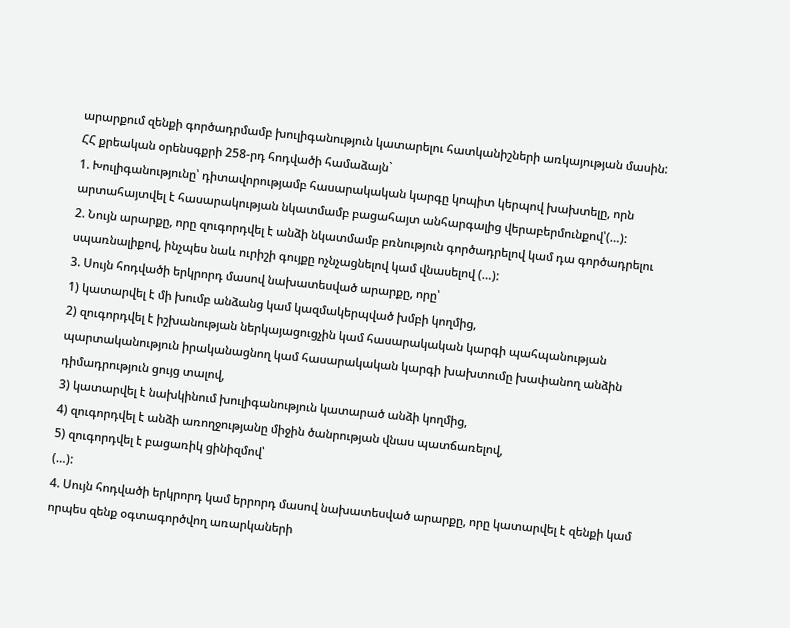արարքում զենքի գործադրմամբ խուլիգանություն կատարելու հատկանիշների առկայության մասին:
ՀՀ քրեական օրենսգքրի 258-րդ հոդվածի համաձայն`
1. Խուլիգանությունը՝ դիտավորությամբ հասարակական կարգը կոպիտ կերպով խախտելը, որն արտահայտվել է հասարակության նկատմամբ բացահայտ անհարգալից վերաբերմունքով՝(…):
2. Նույն արարքը, որը զուգորդվել է անձի նկատմամբ բռնություն գործադրելով կամ դա գործադրելու սպառնալիքով, ինչպես նաև ուրիշի գույքը ոչնչացնելով կամ վնասելով (…):
3. Սույն հոդվածի երկրորդ մասով նախատեսված արարքը, որը՝
1) կատարվել է մի խումբ անձանց կամ կազմակերպված խմբի կողմից,
2) զուգորդվել է իշխանության ներկայացուցչին կամ հասարակական կարգի պահպանության պարտականություն իրականացնող կամ հասարակական կարգի խախտումը խափանող անձին դիմադրություն ցույց տալով,
3) կատարվել է նախկինում խուլիգանություն կատարած անձի կողմից,
4) զուգորդվել է անձի առողջությանը միջին ծանրության վնաս պատճառելով,
5) զուգորդվել է բացառիկ ցինիզմով՝
(…):
4. Սույն հոդվածի երկրորդ կամ երրորդ մասով նախատեսված արարքը, որը կատարվել է զենքի կամ որպես զենք օգտագործվող առարկաների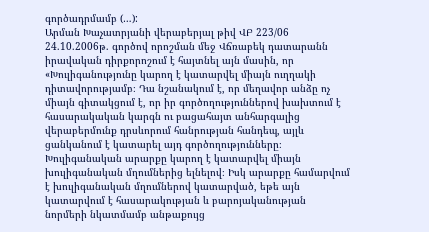գործադրմամբ (…):
Արման Խաչատրյանի վերաբերյալ թիվ ՎԲ 223/06 24.10.2006թ. գործով որոշման մեջ Վճռաբեկ դատարանն իրավական դիրքորոշում է հայտնել այն մասին, որ «Խուլիգանությունը կարող է կատարվել միայն ուղղակի դիտավորությամբ։ Դա նշանակում է, որ մեղավոր անձը ոչ միայն գիտակցում է, որ իր գործողություններով խախտում է հասարակական կարգն ու բացահայտ անհարգալից վերաբերմունք դրսևորում հանրության հանդեպ, այլև ցանկանում է կատարել այդ գործողությունները։ Խուլիգանական արարքը կարող է կատարվել միայն խուլիգանական մղումներից ելնելով։ Իսկ արարքը համարվում է խուլիգանական մղումներով կատարված, եթե այն կատարվում է հասարակության և բարոյականության նորմերի նկատմամբ անթաքույց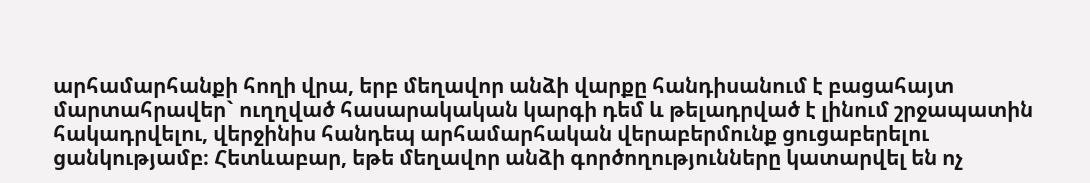արհամարհանքի հողի վրա, երբ մեղավոր անձի վարքը հանդիսանում է բացահայտ մարտահրավեր` ուղղված հասարակական կարգի դեմ և թելադրված է լինում շրջապատին հակադրվելու, վերջինիս հանդեպ արհամարհական վերաբերմունք ցուցաբերելու ցանկությամբ։ Հետևաբար, եթե մեղավոր անձի գործողությունները կատարվել են ոչ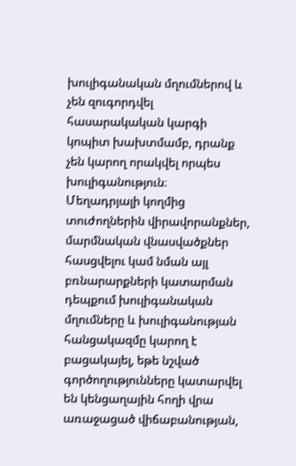խուլիգանական մղումներով և չեն զուգորդվել հասարակական կարգի կոպիտ խախտմամբ, դրանք չեն կարող որակվել որպես խուլիգանություն։
Մեղադրյալի կողմից տուժողներին վիրավորանքներ, մարմնական վնասվածքներ հասցվելու կամ նման այլ բռնարարքների կատարման դեպքում խուլիգանական մղումները և խուլիգանության հանցակազմը կարող է բացակայել, եթե նշված գործողությունները կատարվել են կենցաղային հողի վրա առաջացած վիճաբանության,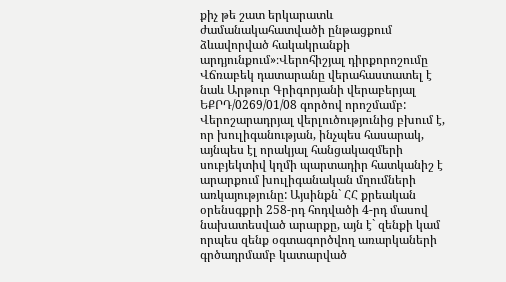քիչ թե շատ երկարատև ժամանակահատվածի ընթացքում ձևավորված հակակրանքի արդյունքում»։Վերոհիշյալ դիրքորոշումը Վճռաբեկ դատարանը վերահաստատել է նաև Արթուր Գրիգորյանի վերաբերյալ ԵՔՐԴ/0269/01/08 գործով որոշմամբ:
Վերոշարադրյալ վերլուծությունից բխում է, որ խուլիգանության, ինչպես հասարակ, այնպես էլ որակյալ հանցակազմերի սուբյեկտիվ կղմի պարտադիր հատկանիշ է արարքում խուլիգանական մղումների առկայությունը: Այսինքն` ՀՀ քրեական օրենսգքրի 258-րդ հոդվածի 4-րդ մասով նախատեսված արարքը, այն է` զենքի կամ որպես զենք օգտագործվող առարկաների գրծադրմամբ կատարված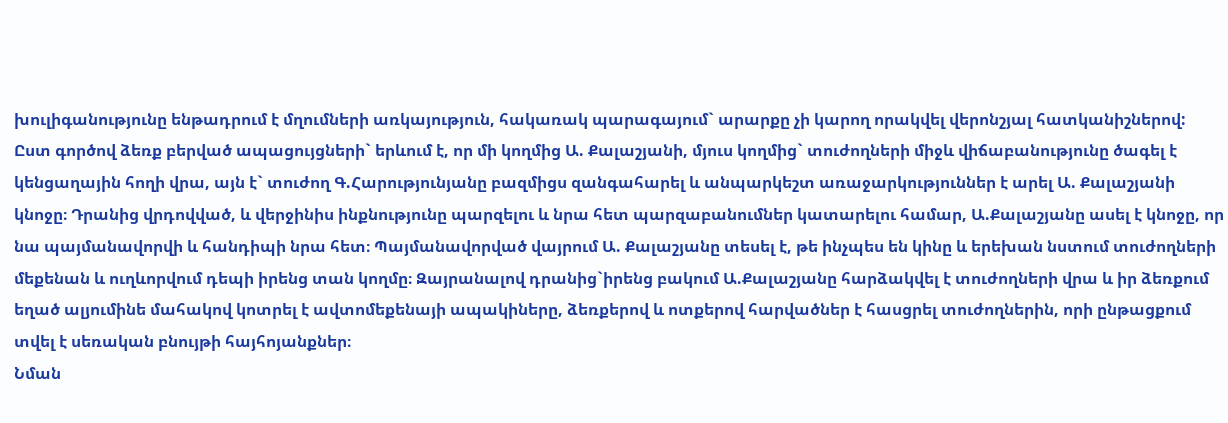խուլիգանությունը ենթադրում է մղումների առկայություն, հակառակ պարագայում` արարքը չի կարող որակվել վերոնշյալ հատկանիշներով:
Ըստ գործով ձեռք բերված ապացույցների` երևում է, որ մի կողմից Ա. Քալաշյանի, մյուս կողմից` տուժողների միջև վիճաբանությունը ծագել է կենցաղային հողի վրա, այն է` տուժող Գ.Հարությունյանը բազմիցս զանգահարել և անպարկեշտ առաջարկություններ է արել Ա. Քալաշյանի կնոջը։ Դրանից վրդովված, և վերջինիս ինքնությունը պարզելու և նրա հետ պարզաբանումներ կատարելու համար, Ա.Քալաշյանը ասել է կնոջը, որ նա պայմանավորվի և հանդիպի նրա հետ։ Պայմանավորված վայրում Ա. Քալաշյանը տեսել է, թե ինչպես են կինը և երեխան նստում տուժողների մեքենան և ուղևորվում դեպի իրենց տան կողմը։ Զայրանալով դրանից`իրենց բակում Ա.Քալաշյանը հարձակվել է տուժողների վրա և իր ձեռքում եղած ալյումինե մահակով կոտրել է ավտոմեքենայի ապակիները, ձեռքերով և ոտքերով հարվածներ է հասցրել տուժողներին, որի ընթացքում տվել է սեռական բնույթի հայհոյանքներ։
Նման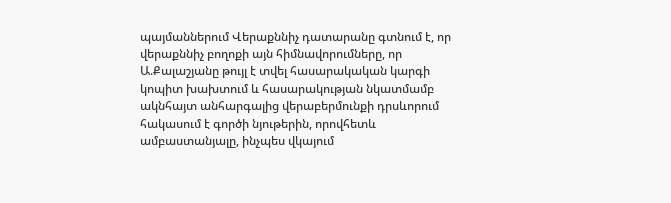պայմաններում Վերաքննիչ դատարանը գտնում է, որ վերաքննիչ բողոքի այն հիմնավորումները, որ Ա.Քալաշյանը թույլ է տվել հասարակական կարգի կոպիտ խախտում և հասարակության նկատմամբ ակնհայտ անհարգալից վերաբերմունքի դրսևորում հակասում է գործի նյութերին, որովհետև ամբաստանյալը, ինչպես վկայում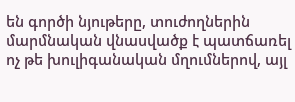են գործի նյութերը, տուժողներին մարմնական վնասվածք է պատճառել ոչ թե խուլիգանական մղումներով, այլ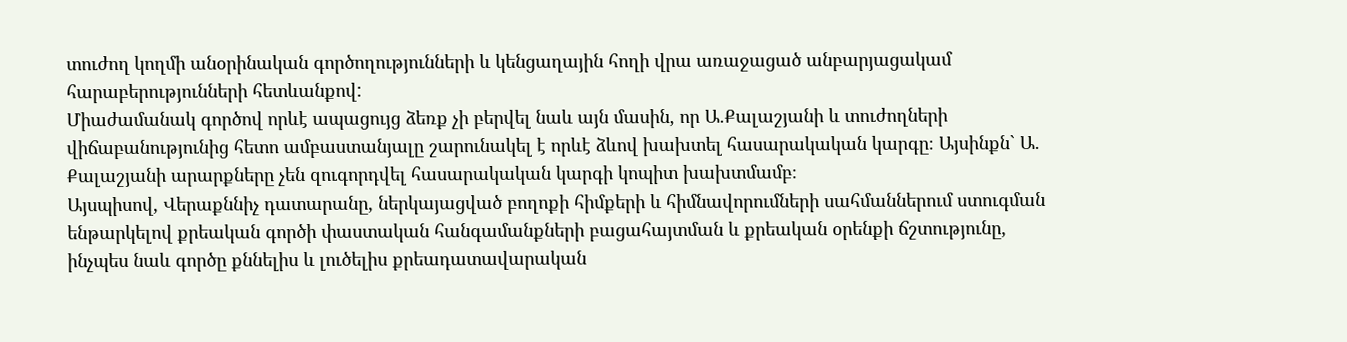տուժող կողմի անօրինական գործողությունների և կենցաղային հողի վրա առաջացած անբարյացակամ հարաբերությունների հետևանքով:
Միաժամանակ գործով որևէ ապացույց ձեռք չի բերվել նաև այն մասին, որ Ա.Քալաշյանի և տուժողների վիճաբանությունից հետո ամբաստանյալը շարունակել է որևէ ձևով խախտել հասարակական կարգը։ Այսինքն` Ա. Քալաշյանի արարքները չեն զուգորդվել հասարակական կարգի կոպիտ խախտմամբ։
Այսպիսով, Վերաքննիչ դատարանը, ներկայացված բողոքի հիմքերի և հիմնավորումների սահմաններում ստուգման ենթարկելով քրեական գործի փաստական հանգամանքների բացահայտման և քրեական օրենքի ճշտությունը, ինչպես նաև գործը քննելիս և լուծելիս քրեադատավարական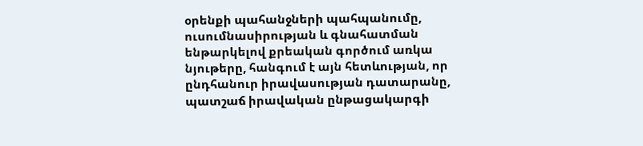օրենքի պահանջների պահպանումը, ուսումնասիրության և գնահատման ենթարկելով քրեական գործում առկա նյութերը, հանգում է այն հետևության, որ ընդհանուր իրավասության դատարանը, պատշաճ իրավական ընթացակարգի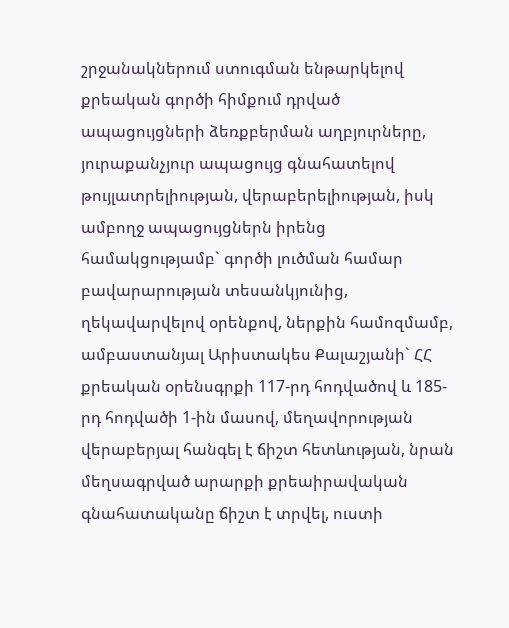շրջանակներում ստուգման ենթարկելով քրեական գործի հիմքում դրված ապացույցների ձեռքբերման աղբյուրները, յուրաքանչյուր ապացույց գնահատելով թույլատրելիության, վերաբերելիության, իսկ ամբողջ ապացույցներն իրենց համակցությամբ` գործի լուծման համար բավարարության տեսանկյունից, ղեկավարվելով օրենքով, ներքին համոզմամբ, ամբաստանյալ Արիստակես Քալաշյանի` ՀՀ քրեական օրենսգրքի 117-րդ հոդվածով և 185-րդ հոդվածի 1-ին մասով, մեղավորության վերաբերյալ հանգել է ճիշտ հետևության, նրան մեղսագրված արարքի քրեաիրավական գնահատականը ճիշտ է տրվել, ուստի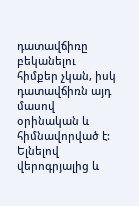դատավճիռը բեկանելու հիմքեր չկան, իսկ դատավճիռն այդ մասով օրինական և հիմնավորված է:
Ելնելով վերոգրյալից և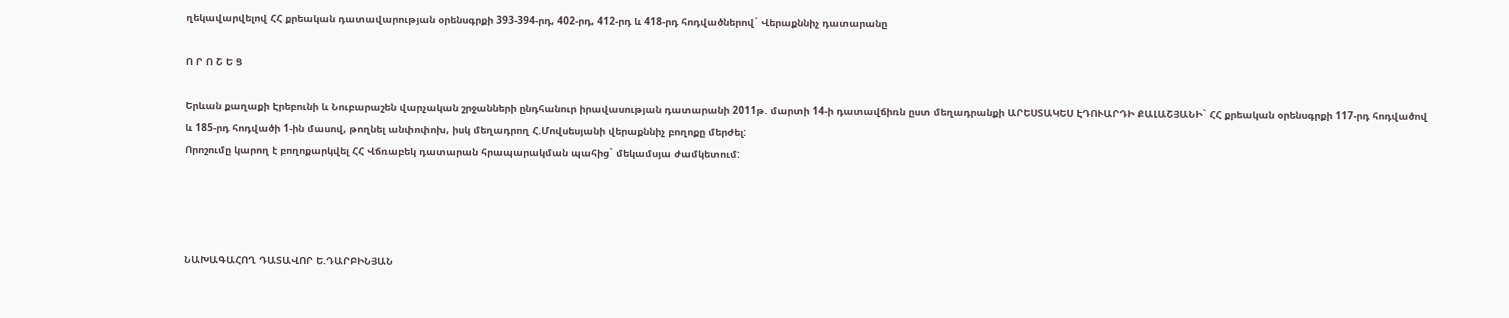ղեկավարվելով ՀՀ քրեական դատավարության օրենսգրքի 393-394-րդ, 402-րդ, 412-րդ և 418-րդ հոդվածներով` Վերաքննիչ դատարանը

Ո Ր Ո Շ Ե Ց

Երևան քաղաքի Էրեբունի և Նուբարաշեն վարչական շրջանների ընդհանուր իրավասության դատարանի 2011թ. մարտի 14-ի դատավճիռն ըստ մեղադրանքի ԱՐԵՍՏԱԿԵՍ ԷԴՈՒԱՐԴԻ ՔԱԼԱՇՅԱՆԻ` ՀՀ քրեական օրենսգրքի 117-րդ հոդվածով և 185-րդ հոդվածի 1-ին մասով, թողնել անփոփոխ, իսկ մեղադրող Հ.Մովսեսյանի վերաքննիչ բողոքը մերժել:
Որոշումը կարող է բողոքարկվել ՀՀ Վճռաբեկ դատարան հրապարակման պահից` մեկամսյա ժամկետում:




ՆԱԽԱԳԱՀՈՂ ԴԱՏԱՎՈՐ Ե.ԴԱՐԲԻՆՅԱՆ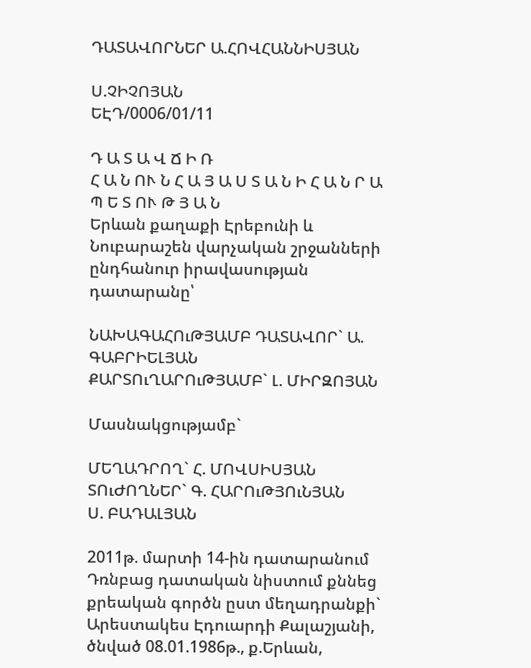ԴԱՏԱՎՈՐՆԵՐ Ա.ՀՈՎՀԱՆՆԻՍՅԱՆ

Ս.ՉԻՉՈՅԱՆ
ԵԷԴ/0006/01/11

Դ Ա Տ Ա Վ Ճ Ի Ռ
Հ Ա Ն ՈՒ Ն Հ Ա Յ Ա Ս Տ Ա Ն Ի Հ Ա Ն Ր Ա Պ Ե Տ ՈՒ Թ Յ Ա Ն
Երևան քաղաքի Էրեբունի և Նուբարաշեն վարչական շրջանների ընդհանուր իրավասության դատարանը՝

ՆԱԽԱԳԱՀՈւԹՅԱՄԲ ԴԱՏԱՎՈՐ` Ա. ԳԱԲՐԻԵԼՅԱՆ
ՔԱՐՏՈւՂԱՐՈւԹՅԱՄԲ` Լ. ՄԻՐԶՈՅԱՆ

Մասնակցությամբ`

ՄԵՂԱԴՐՈՂ` Հ. ՄՈՎՍԻՍՅԱՆ
ՏՈւԺՈՂՆԵՐ` Գ. ՀԱՐՈւԹՅՈւՆՅԱՆ
Ս. ԲԱԴԱԼՅԱՆ

2011թ. մարտի 14-ին դատարանում
Դռնբաց դատական նիստում քննեց քրեական գործն ըստ մեղադրանքի` Արեստակես Էդուարդի Քալաշյանի, ծնված 08.01.1986թ., ք.Երևան,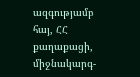ազգությամբ հայ, ՀՀ քաղաքացի, միջնակարգ-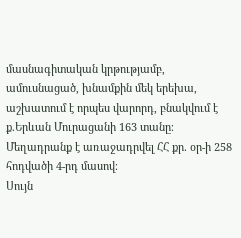մասնագիտական կրթությամբ, ամուսնացած, խնամքին մեկ երեխա, աշխատում է որպես վարորդ, բնակվում է ք.Երևան Մուրացանի 163 տանը։
Մեղադրանք է առաջադրվել ՀՀ քր. օր-ի 258 հոդվածի 4-րդ մասով։
Սույն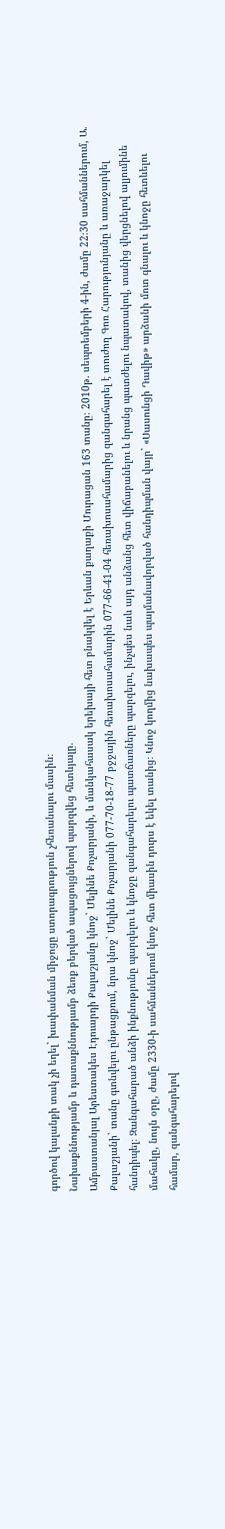գործով կալանքի տակ չի եղել` խափանման միջոցը ստորագրություն չհեռանալու մասին։
Նախաքննությամբ և դատաքննությամբ ձեռք բերված ապացույցներով պարզվեց հետևյալը.
Ամբաստանյալ Արեստակես Էդուարդի Քալաշյանը կնոջ` Մելինե Քոչարյանի, և մանկահասակ երեխայի հետ բնակվել է Երևան քաղաքի Մուրացան 163 տանը։ 2010թ. սեպտեմբերի 4-ին, ժամը 22։30 սահմաններում, Ա. Քալաշյանի` տանը գտնվելու ընթացքում, նրա կնոջ` Մելինե Քոչարյանի 077-70-18-77 բջջային հեռախոսահամարին 077-66-41-04 հեռախոսահամարից զանգահարել է տուժող Գոռ Հարությունյանը և առաջարկել հանդիպել։ Զանգահարած անձի ինքնությունը պարզելու և կնոջը զանգահարելու պատճառները պարզելու, ինչպես նաև այդ անձանց հետ վիճաբանելու և նրանց պատժելու նպատակով, տանից վերցնելով ալյումինե մահակը, նույն օրը, ժամը 2330-ի սահմաններում կնոջ հետ միասին դուրս է եկել տանից։ Կնոջ կողմից նախապես պայմանավորված հանդիպման վայր` «Սասունցի Դավիթ» արձանի մոտ գնալու և կնոջը հետևելու համար, զանգահարելով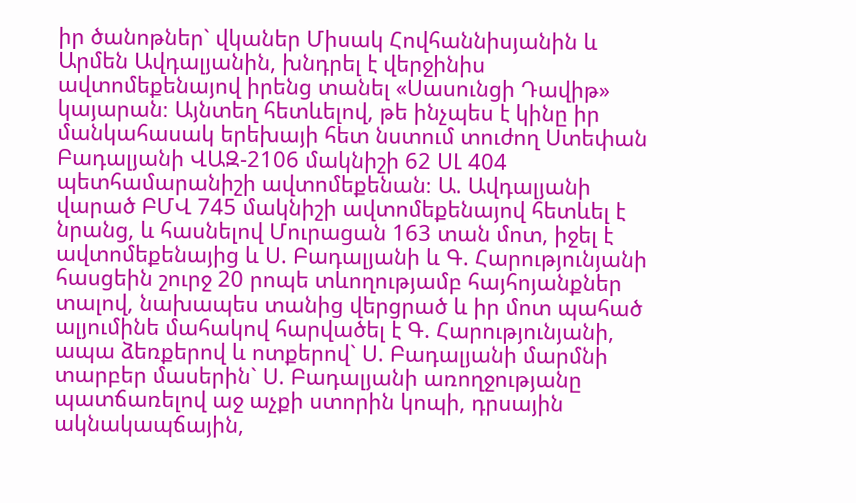իր ծանոթներ` վկաներ Միսակ Հովհաննիսյանին և Արմեն Ավդալյանին, խնդրել է վերջինիս ավտոմեքենայով իրենց տանել «Սասունցի Դավիթ» կայարան։ Այնտեղ հետևելով, թե ինչպես է կինը իր մանկահասակ երեխայի հետ նստում տուժող Ստեփան Բադալյանի ՎԱԶ-2106 մակնիշի 62 ՍԼ 404 պետհամարանիշի ավտոմեքենան։ Ա. Ավդալյանի վարած ԲՄՎ 745 մակնիշի ավտոմեքենայով հետևել է նրանց, և հասնելով Մուրացան 163 տան մոտ, իջել է ավտոմեքենայից և Ս. Բադալյանի և Գ. Հարությունյանի հասցեին շուրջ 20 րոպե տևողությամբ հայհոյանքներ տալով, նախապես տանից վերցրած և իր մոտ պահած ալյումինե մահակով հարվածել է Գ. Հարությունյանի, ապա ձեռքերով և ոտքերով` Ս. Բադալյանի մարմնի տարբեր մասերին` Ս. Բադալյանի առողջությանը պատճառելով աջ աչքի ստորին կոպի, դրսային ակնակապճային,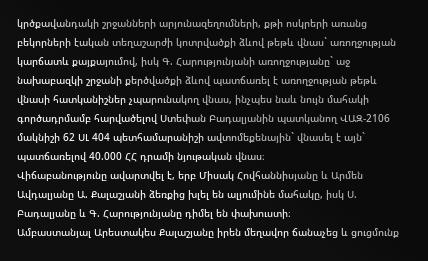կրծքավանդակի շրջանների արյունազեղումների, քթի ոսկրերի առանց բեկորների էական տեղաշարժի կոտրվածքի ձևով թեթև վնաս` առողջության կարճատև քայքայումով, իսկ Գ. Հարությունյանի առողջությանը` աջ նախաբազկի շրջանի քերծվածքի ձևով պատճառել է առողջության թեթև վնասի հատկանիշներ չպարունակող վնաս, ինչպես նաև նույն մահակի գործադրմամբ հարվածելով Ստեփան Բադալյանին պատկանող ՎԱԶ-2106 մակնիշի 62 ՍԼ 404 պետհամարանիշի ավտոմեքենային` վնասել է այն` պատճառելով 40.000 ՀՀ դրամի նյութական վնաս։
Վիճաբանությունը ավարտվել է, երբ Միսակ Հովհաննիսյանը և Արմեն Ավդալյանը Ա. Քալաշյանի ձեռքից խլել են ալյումինե մահակը, իսկ Ս. Բադալյանը և Գ. Հարությունյանը դիմել են փախուստի։
Ամբաստանյալ Արեստակես Քալաշյանը իրեն մեղավոր ճանաչեց և ցուցմունք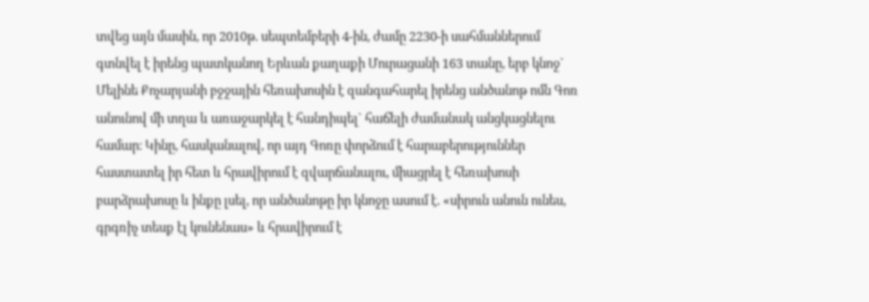տվեց այն մասին, որ 2010թ. սեպտեմբերի 4-ին, ժամը 2230-ի սահմաններում գտնվել է իրենց պատկանող Երևան քաղաքի Մուրացանի 163 տանը, երբ կնոջ` Մելինե Քոչարյանի բջջային հեռախոսին է զանգահարել իրենց անծանոթ ոմն Գոռ անունով մի տղա և առաջարկել է հանդիպել` հաճելի ժամանակ անցկացնելու համար։ Կինը, հասկանալով, որ այդ Գոռը փորձում է հարաբերություններ հաստատել իր հետ և հրավիրում է զվարճանալու, միացրել է հեռախոսի բարձրախոսը և ինքը լսել, որ անծանոթը իր կնոջը ասում է. «սիրուն անուն ունես, գրգռիչ տեսք էլ կունենաս» և հրավիրում է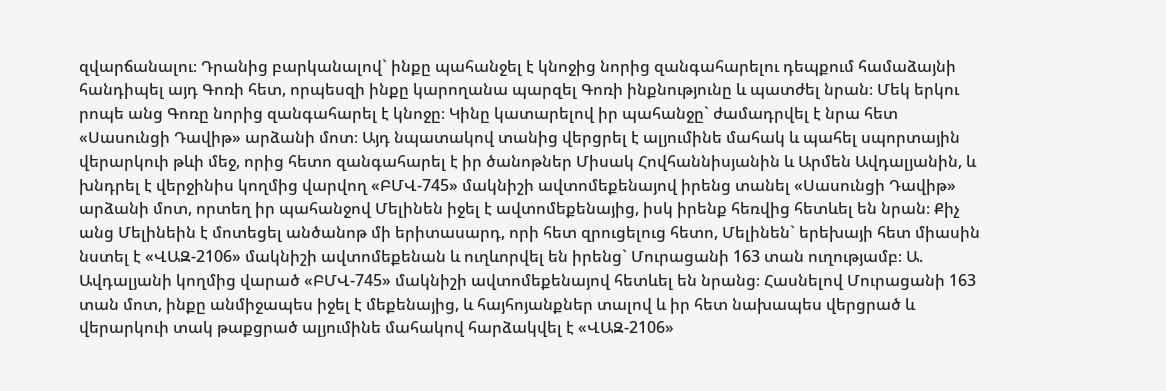զվարճանալու։ Դրանից բարկանալով` ինքը պահանջել է կնոջից նորից զանգահարելու դեպքում համաձայնի հանդիպել այդ Գոռի հետ, որպեսզի ինքը կարողանա պարզել Գոռի ինքնությունը և պատժել նրան։ Մեկ երկու րոպե անց Գոռը նորից զանգահարել է կնոջը։ Կինը կատարելով իր պահանջը` ժամադրվել է նրա հետ «Սասունցի Դավիթ» արձանի մոտ։ Այդ նպատակով տանից վերցրել է ալյումինե մահակ և պահել սպորտային վերարկուի թևի մեջ, որից հետո զանգահարել է իր ծանոթներ Միսակ Հովհաննիսյանին և Արմեն Ավդալյանին, և խնդրել է վերջինիս կողմից վարվող «ԲՄՎ-745» մակնիշի ավտոմեքենայով իրենց տանել «Սասունցի Դավիթ» արձանի մոտ, որտեղ իր պահանջով Մելինեն իջել է ավտոմեքենայից, իսկ իրենք հեռվից հետևել են նրան։ Քիչ անց Մելինեին է մոտեցել անծանոթ մի երիտասարդ, որի հետ զրուցելուց հետո, Մելինեն` երեխայի հետ միասին նստել է «ՎԱԶ-2106» մակնիշի ավտոմեքենան և ուղևորվել են իրենց` Մուրացանի 163 տան ուղությամբ։ Ա. Ավդալյանի կողմից վարած «ԲՄՎ-745» մակնիշի ավտոմեքենայով հետևել են նրանց։ Հասնելով Մուրացանի 163 տան մոտ, ինքը անմիջապես իջել է մեքենայից, և հայհոյանքներ տալով և իր հետ նախապես վերցրած և վերարկուի տակ թաքցրած ալյումինե մահակով հարձակվել է «ՎԱԶ-2106»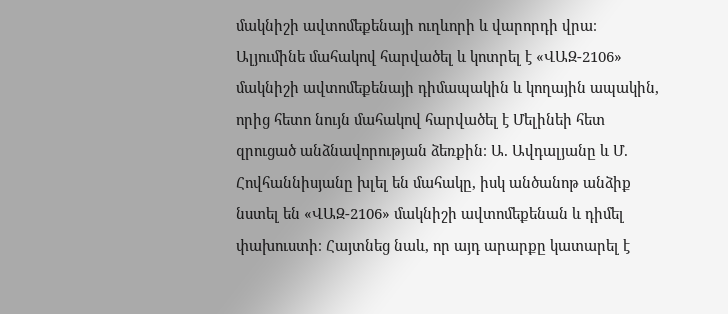մակնիշի ավտոմեքենայի ուղևորի և վարորդի վրա։ Ալյումինե մահակով հարվածել և կոտրել է «ՎԱԶ-2106» մակնիշի ավտոմեքենայի դիմապակին և կողային ապակին, որից հետո նույն մահակով հարվածել է Մելինեի հետ զրուցած անձնավորության ձեռքին։ Ա. Ավդալյանը և Մ. Հովհաննիսյանը խլել են մահակը, իսկ անծանոթ անձիք նստել են «ՎԱԶ-2106» մակնիշի ավտոմեքենան և դիմել փախուստի։ Հայտնեց նաև, որ այդ արարքը կատարել է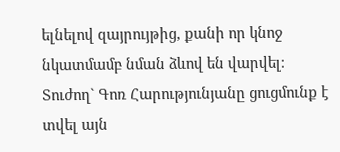ելնելով զայրույթից, քանի որ կնոջ նկատմամբ նման ձևով են վարվել։
Տուժող` Գոռ Հարությունյանը ցուցմունք է տվել այն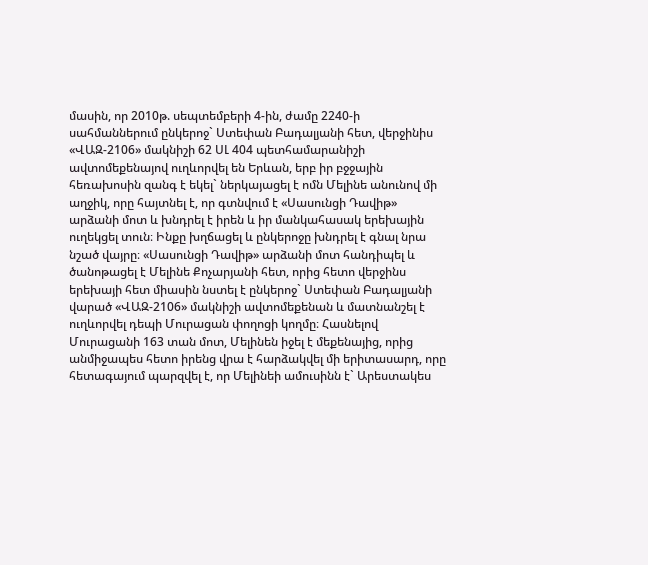մասին, որ 2010թ. սեպտեմբերի 4-ին, ժամը 2240-ի սահմաններում ընկերոջ` Ստեփան Բադալյանի հետ, վերջինիս «ՎԱԶ-2106» մակնիշի 62 ՍԼ 404 պետհամարանիշի ավտոմեքենայով ուղևորվել են Երևան, երբ իր բջջային հեռախոսին զանգ է եկել` ներկայացել է ոմն Մելինե անունով մի աղջիկ, որը հայտնել է, որ գտնվում է «Սասունցի Դավիթ» արձանի մոտ և խնդրել է իրեն և իր մանկահասակ երեխային ուղեկցել տուն։ Ինքը խղճացել և ընկերոջը խնդրել է գնալ նրա նշած վայրը։ «Սասունցի Դավիթ» արձանի մոտ հանդիպել և ծանոթացել է Մելինե Քոչարյանի հետ, որից հետո վերջինս երեխայի հետ միասին նստել է ընկերոջ` Ստեփան Բադալյանի վարած «ՎԱԶ-2106» մակնիշի ավտոմեքենան և մատնանշել է ուղևորվել դեպի Մուրացան փողոցի կողմը։ Հասնելով Մուրացանի 163 տան մոտ, Մելինեն իջել է մեքենայից, որից անմիջապես հետո իրենց վրա է հարձակվել մի երիտասարդ, որը հետագայում պարզվել է, որ Մելինեի ամուսինն է` Արեստակես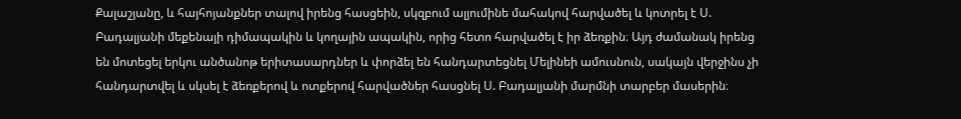Քալաշյանը, և հայհոյանքներ տալով իրենց հասցեին, սկզբում ալյումինե մահակով հարվածել և կոտրել է Ս. Բադալյանի մեքենայի դիմապակին և կողային ապակին, որից հետո հարվածել է իր ձեռքին։ Այդ ժամանակ իրենց են մոտեցել երկու անծանոթ երիտասարդներ և փորձել են հանդարտեցնել Մելինեի ամուսնուն, սակայն վերջինս չի հանդարտվել և սկսել է ձեռքերով և ոտքերով հարվածներ հասցնել Ս. Բադալյանի մարմնի տարբեր մասերին։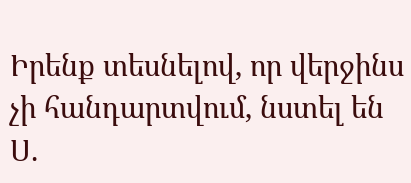Իրենք տեսնելով, որ վերջինս չի հանդարտվում, նստել են Ս.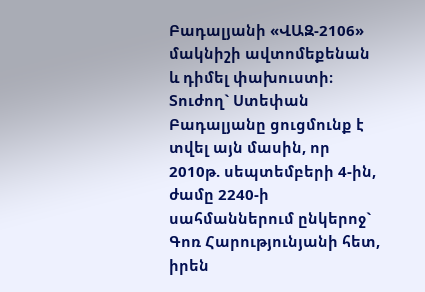Բադալյանի «ՎԱԶ-2106» մակնիշի ավտոմեքենան և դիմել փախուստի։
Տուժող` Ստեփան Բադալյանը ցուցմունք է տվել այն մասին, որ 2010թ. սեպտեմբերի 4-ին, ժամը 2240-ի սահմաններում ընկերոջ` Գոռ Հարությունյանի հետ, իրեն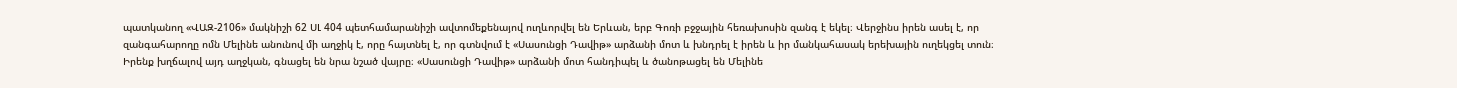պատկանող «ՎԱԶ-2106» մակնիշի 62 ՍԼ 404 պետհամարանիշի ավտոմեքենայով ուղևորվել են Երևան, երբ Գոռի բջջային հեռախոսին զանգ է եկել։ Վերջինս իրեն ասել է, որ զանգահարողը ոմն Մելինե անունով մի աղջիկ է, որը հայտնել է, որ գտնվում է «Սասունցի Դավիթ» արձանի մոտ և խնդրել է իրեն և իր մանկահասակ երեխային ուղեկցել տուն։ Իրենք խղճալով այդ աղջկան, գնացել են նրա նշած վայրը։ «Սասունցի Դավիթ» արձանի մոտ հանդիպել և ծանոթացել են Մելինե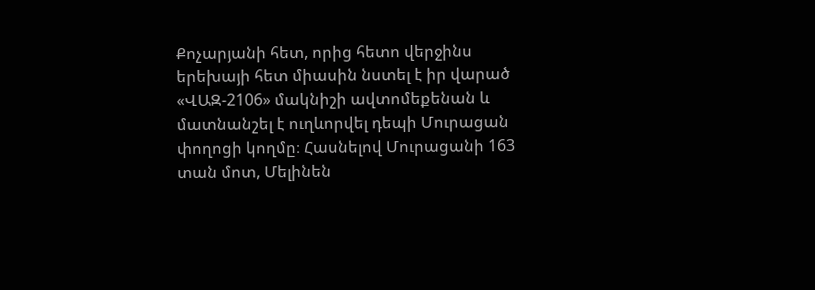Քոչարյանի հետ, որից հետո վերջինս երեխայի հետ միասին նստել է իր վարած «ՎԱԶ-2106» մակնիշի ավտոմեքենան և մատնանշել է ուղևորվել դեպի Մուրացան փողոցի կողմը։ Հասնելով Մուրացանի 163 տան մոտ, Մելինեն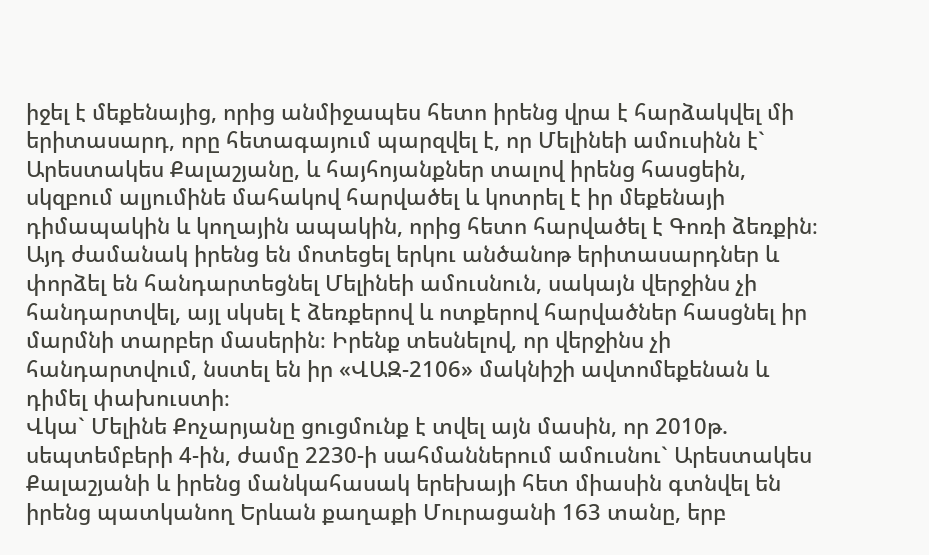իջել է մեքենայից, որից անմիջապես հետո իրենց վրա է հարձակվել մի երիտասարդ, որը հետագայում պարզվել է, որ Մելինեի ամուսինն է` Արեստակես Քալաշյանը, և հայհոյանքներ տալով իրենց հասցեին, սկզբում ալյումինե մահակով հարվածել և կոտրել է իր մեքենայի դիմապակին և կողային ապակին, որից հետո հարվածել է Գոռի ձեռքին։ Այդ ժամանակ իրենց են մոտեցել երկու անծանոթ երիտասարդներ և փորձել են հանդարտեցնել Մելինեի ամուսնուն, սակայն վերջինս չի հանդարտվել, այլ սկսել է ձեռքերով և ոտքերով հարվածներ հասցնել իր մարմնի տարբեր մասերին։ Իրենք տեսնելով, որ վերջինս չի հանդարտվում, նստել են իր «ՎԱԶ-2106» մակնիշի ավտոմեքենան և դիմել փախուստի։
Վկա` Մելինե Քոչարյանը ցուցմունք է տվել այն մասին, որ 2010թ. սեպտեմբերի 4-ին, ժամը 2230-ի սահմաններում ամուսնու` Արեստակես Քալաշյանի և իրենց մանկահասակ երեխայի հետ միասին գտնվել են իրենց պատկանող Երևան քաղաքի Մուրացանի 163 տանը, երբ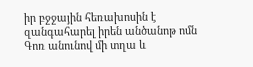իր բջջային հեռախոսին է զանգահարել իրեն անծանոթ ոմն Գոռ անունով մի տղա և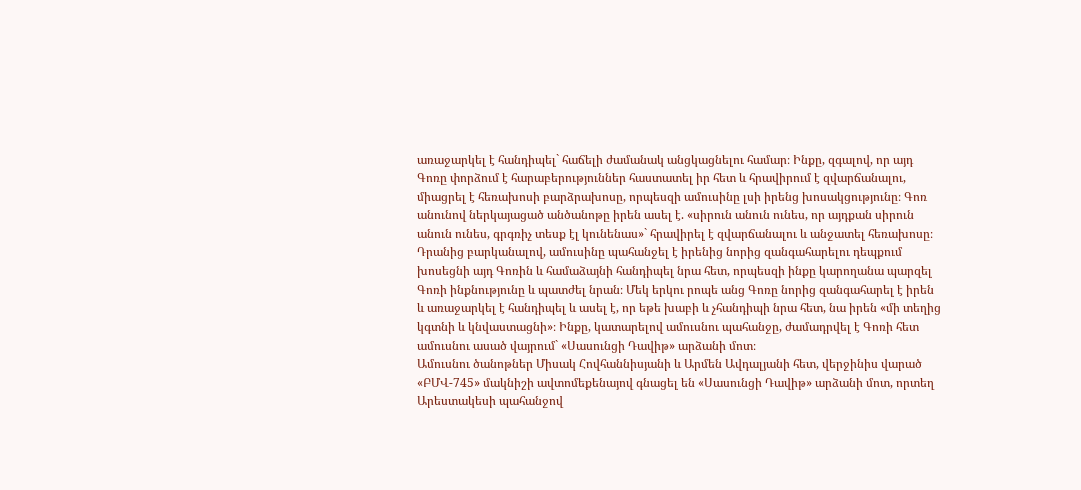առաջարկել է հանդիպել` հաճելի ժամանակ անցկացնելու համար։ Ինքը, զգալով, որ այդ Գոռը փորձում է հարաբերություններ հաստատել իր հետ և հրավիրում է զվարճանալու, միացրել է հեռախոսի բարձրախոսը, որպեսզի ամուսինը լսի իրենց խոսակցությունը։ Գոռ անունով ներկայացած անծանոթը իրեն ասել է. «սիրուն անուն ունես, որ այդքան սիրուն անուն ունես, գրգռիչ տեսք էլ կունենաս»` հրավիրել է զվարճանալու և անջատել հեռախոսը։ Դրանից բարկանալով, ամուսինը պահանջել է իրենից նորից զանգահարելու դեպքում խոսեցնի այդ Գոռին և համաձայնի հանդիպել նրա հետ, որպեսզի ինքը կարողանա պարզել Գոռի ինքնությունը և պատժել նրան։ Մեկ երկու րոպե անց Գոռը նորից զանգահարել է իրեն և առաջարկել է հանդիպել և ասել է, որ եթե խաբի և չհանդիպի նրա հետ, նա իրեն «մի տեղից կգտնի և կնվաստացնի»։ Ինքը, կատարելով ամուսնու պահանջը, ժամադրվել է Գոռի հետ ամուսնու ասած վայրում` «Սասունցի Դավիթ» արձանի մոտ։
Ամուսնու ծանոթներ Միսակ Հովհաննիսյանի և Արմեն Ավդալյանի հետ, վերջինիս վարած «ԲՄՎ-745» մակնիշի ավտոմեքենայով գնացել են «Սասունցի Դավիթ» արձանի մոտ, որտեղ Արեստակեսի պահանջով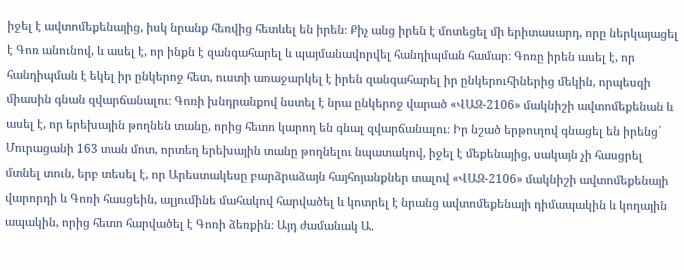իջել է ավտոմեքենայից, իսկ նրանք հեռվից հետևել են իրեն։ Քիչ անց իրեն է մոտեցել մի երիտասարդ, որը ներկայացել է Գոռ անունով, և ասել է, որ ինքն է զանգահարել և պայմանավորվել հանդիպման համար։ Գոռը իրեն ասել է, որ հանդիպման է եկել իր ընկերոջ հետ, ուստի առաջարկել է իրեն զանգահարել իր ընկերուհիներից մեկին, որպեսզի միասին գնան զվարճանալու։ Գոռի խնդրանքով նստել է նրա ընկերոջ վարած «ՎԱԶ-2106» մակնիշի ավտոմեքենան և ասել է, որ երեխային թողնեն տանը, որից հետո կարող են գնալ զվարճանալու։ Իր նշած երթուղով գնացել են իրենց` Մուրացանի 163 տան մոտ, որտեղ երեխային տանը թողնելու նպատակով, իջել է մեքենայից, սակայն չի հասցրել մտնել տուն, երբ տեսել է, որ Արեստակեսը բարձրաձայն հայհոյանքներ տալով «ՎԱԶ-2106» մակնիշի ավտոմեքենայի վարորդի և Գոռի հասցեին, ալյումինե մահակով հարվածել և կոտրել է նրանց ավտոմեքենայի դիմապակին և կողային ապակին, որից հետո հարվածել է Գոռի ձեռքին։ Այդ ժամանակ Ա.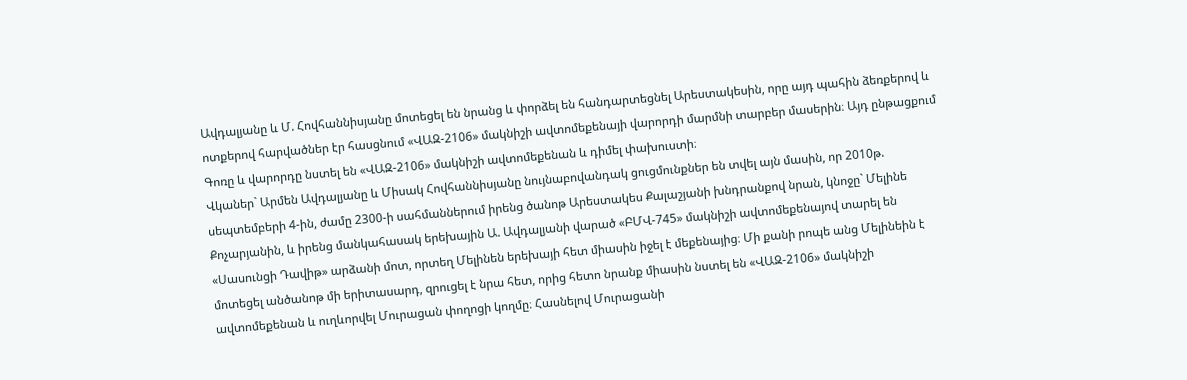Ավդալյանը և Մ. Հովհաննիսյանը մոտեցել են նրանց և փորձել են հանդարտեցնել Արեստակեսին, որը այդ պահին ձեռքերով և ոտքերով հարվածներ էր հասցնում «ՎԱԶ-2106» մակնիշի ավտոմեքենայի վարորդի մարմնի տարբեր մասերին։ Այդ ընթացքում Գոռը և վարորդը նստել են «ՎԱԶ-2106» մակնիշի ավտոմեքենան և դիմել փախուստի։
Վկաներ` Արմեն Ավդալյանը և Միսակ Հովհաննիսյանը նույնաբովանդակ ցուցմունքներ են տվել այն մասին, որ 2010թ. սեպտեմբերի 4-ին, ժամը 2300-ի սահմաններում իրենց ծանոթ Արեստակես Քալաշյանի խնդրանքով նրան, կնոջը` Մելինե Քոչարյանին, և իրենց մանկահասակ երեխային Ա. Ավդալյանի վարած «ԲՄՎ-745» մակնիշի ավտոմեքենայով տարել են «Սասունցի Դավիթ» արձանի մոտ, որտեղ Մելինեն երեխայի հետ միասին իջել է մեքենայից։ Մի քանի րոպե անց Մելինեին է մոտեցել անծանոթ մի երիտասարդ, զրուցել է նրա հետ, որից հետո նրանք միասին նստել են «ՎԱԶ-2106» մակնիշի ավտոմեքենան և ուղևորվել Մուրացան փողոցի կողմը։ Հասնելով Մուրացանի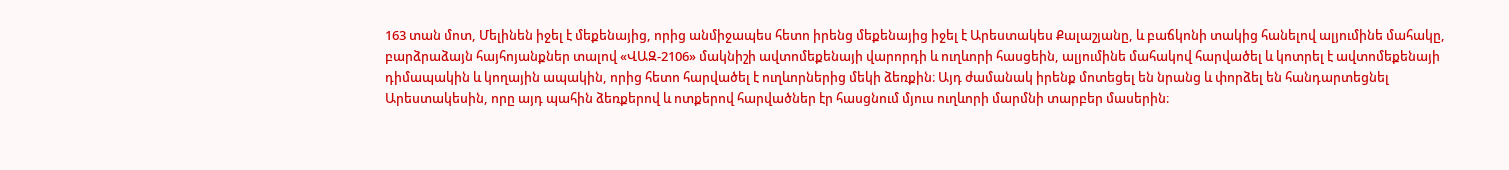163 տան մոտ, Մելինեն իջել է մեքենայից, որից անմիջապես հետո իրենց մեքենայից իջել է Արեստակես Քալաշյանը, և բաճկոնի տակից հանելով ալյումինե մահակը, բարձրաձայն հայհոյանքներ տալով «ՎԱԶ-2106» մակնիշի ավտոմեքենայի վարորդի և ուղևորի հասցեին, ալյումինե մահակով հարվածել և կոտրել է ավտոմեքենայի դիմապակին և կողային ապակին, որից հետո հարվածել է ուղևորներից մեկի ձեռքին։ Այդ ժամանակ իրենք մոտեցել են նրանց և փորձել են հանդարտեցնել Արեստակեսին, որը այդ պահին ձեռքերով և ոտքերով հարվածներ էր հասցնում մյուս ուղևորի մարմնի տարբեր մասերին։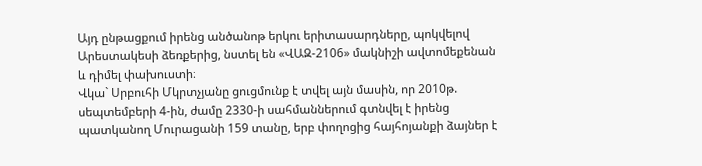Այդ ընթացքում իրենց անծանոթ երկու երիտասարդները, պոկվելով Արեստակեսի ձեռքերից, նստել են «ՎԱԶ-2106» մակնիշի ավտոմեքենան և դիմել փախուստի։
Վկա` Սրբուհի Մկրտչյանը ցուցմունք է տվել այն մասին, որ 2010թ. սեպտեմբերի 4-ին, ժամը 2330-ի սահմաններում գտնվել է իրենց պատկանող Մուրացանի 159 տանը, երբ փողոցից հայհոյանքի ձայներ է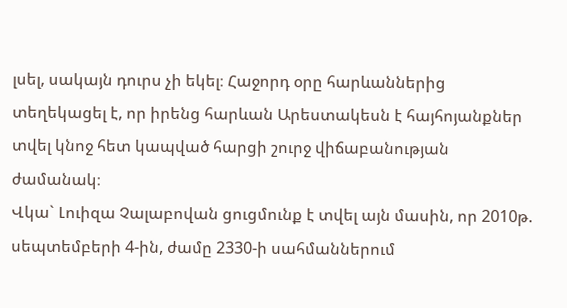լսել, սակայն դուրս չի եկել։ Հաջորդ օրը հարևաններից տեղեկացել է, որ իրենց հարևան Արեստակեսն է հայհոյանքներ տվել կնոջ հետ կապված հարցի շուրջ վիճաբանության ժամանակ։
Վկա` Լուիզա Չալաբովան ցուցմունք է տվել այն մասին, որ 2010թ. սեպտեմբերի 4-ին, ժամը 2330-ի սահմաններում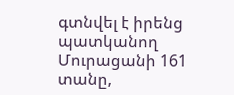գտնվել է իրենց պատկանող Մուրացանի 161 տանը,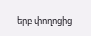երբ փողոցից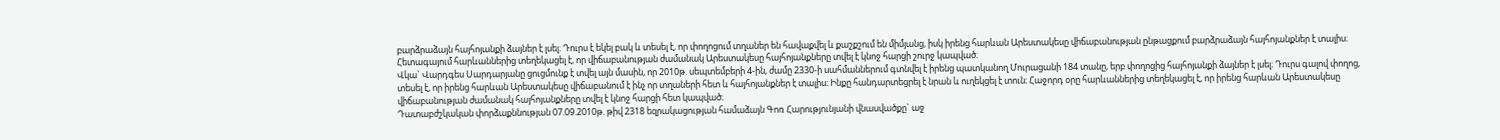բարձրաձայն հայհոյանքի ձայներ է լսել։ Դուրս է եկել բակ և տեսել է, որ փողոցում տղաներ են հավաքվել և քաշքշում են միմյանց, իսկ իրենց հարևան Արեստակեսը վիճաբանության ընթացքում բարձրաձայն հայհոյանքներ է տալիս։ Հետագայում հարևաններից տեղեկացել է, որ վիճաբանության ժամանակ Արեստակեսը հայհոյանքները տվել է կնոջ հարցի շուրջ կապված։
Վկա` Վարդգես Սարդարյանը ցուցմունք է տվել այն մասին, որ 2010թ. սեպտեմբերի 4-ին, ժամը 2330-ի սահմաններում գտնվել է իրենց պատկանող Մուրացանի 184 տանը, երբ փողոցից հայհոյանքի ձայներ է լսել։ Դուրս գալով փողոց, տեսել է, որ իրենց հարևան Արեստակեսը վիճաբանում է ինչ որ տղաների հետ և հայհոյանքներ է տալիս։ Ինքը հանդարտեցրել է նրան և ուղեկցել է տուն։ Հաջորդ օրը հարևաններից տեղեկացել է, որ իրենց հարևան Արեստակեսը վիճաբանության ժամանակ հայհոյանքները տվել է կնոջ հարցի հետ կապված։
Դատաբժշկական փորձաքննության 07.09.2010թ. թիվ 2318 եզրակացության համաձայն Գոռ Հարությունյանի վնասվածքը` աջ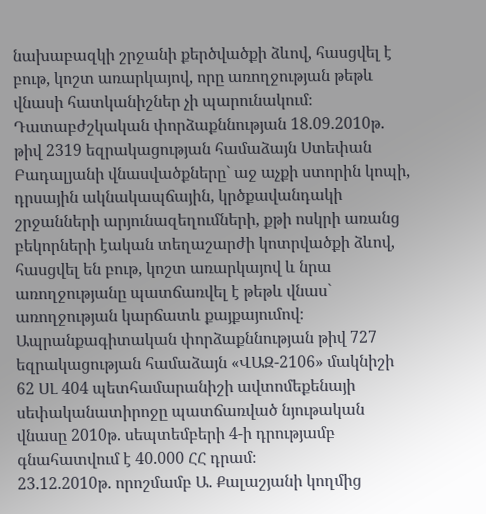նախաբազկի շրջանի քերծվածքի ձևով, հասցվել է բութ, կոշտ առարկայով, որը առողջության թեթև վնասի հատկանիշներ չի պարունակում։
Դատաբժշկական փորձաքննության 18.09.2010թ. թիվ 2319 եզրակացության համաձայն Ստեփան Բադալյանի վնասվածքները` աջ աչքի ստորին կոպի, դրսային ակնակապճային, կրծքավանդակի շրջանների արյունազեղումների, քթի ոսկրի առանց բեկորների էական տեղաշարժի կոտրվածքի ձևով, հասցվել են բութ, կոշտ առարկայով և նրա առողջությանը պատճառվել է թեթև վնաս` առողջության կարճատև քայքայումով։
Ապրանքագիտական փորձաքննության թիվ 727 եզրակացության համաձայն «ՎԱԶ-2106» մակնիշի 62 ՍԼ 404 պետհամարանիշի ավտոմեքենայի սեփականատիրոջը պատճառված նյութական վնասը 2010թ. սեպտեմբերի 4-ի դրությամբ գնահատվում է 40.000 ՀՀ դրամ։
23.12.2010թ. որոշմամբ Ա. Քալաշյանի կողմից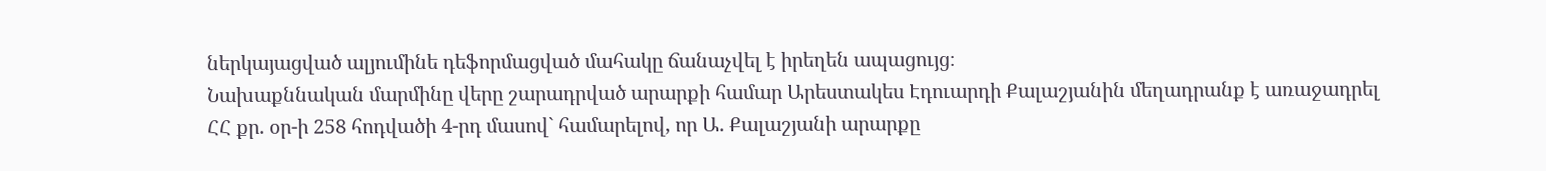ներկայացված ալյումինե դեֆորմացված մահակը ճանաչվել է իրեղեն ապացույց։
Նախաքննական մարմինը վերը շարադրված արարքի համար Արեստակես Էդուարդի Քալաշյանին մեղադրանք է առաջադրել ՀՀ քր. օր-ի 258 հոդվածի 4-րդ մասով` համարելով, որ Ա. Քալաշյանի արարքը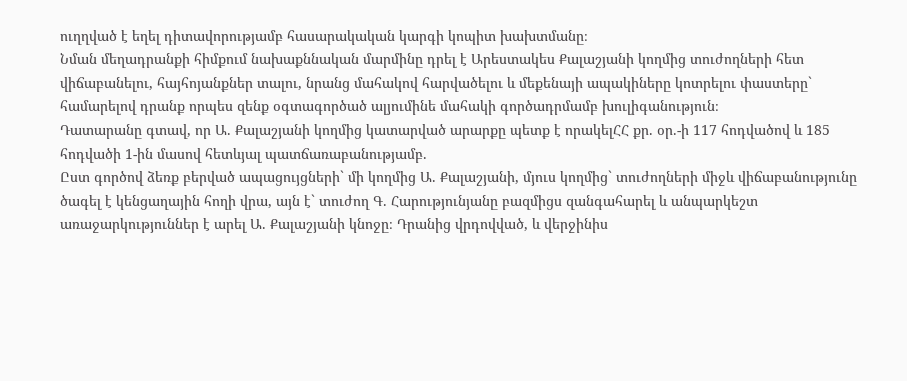ուղղված է եղել դիտավորությամբ հասարակական կարգի կոպիտ խախտմանը։
Նման մեղադրանքի հիմքում նախաքննական մարմինը դրել է Արեստակես Քալաշյանի կողմից տուժողների հետ վիճաբանելու, հայհոյանքներ տալու, նրանց մահակով հարվածելու և մեքենայի ապակիները կոտրելու փաստերը` համարելով դրանք որպես զենք օգտագործած ալյումինե մահակի գործադրմամբ խուլիգանություն։
Դատարանը գտավ, որ Ա. Քալաշյանի կողմից կատարված արարքը պետք է որակելՀՀ քր. օր.-ի 117 հոդվածով և 185 հոդվածի 1-ին մասով հետևյալ պատճառաբանությամբ.
Ըստ գործով ձեռք բերված ապացույցների` մի կողմից Ա. Քալաշյանի, մյուս կողմից` տուժողների միջև վիճաբանությունը ծագել է կենցաղային հողի վրա, այն է` տուժող Գ. Հարությունյանը բազմիցս զանգահարել և անպարկեշտ առաջարկություններ է արել Ա. Քալաշյանի կնոջը։ Դրանից վրդովված, և վերջինիս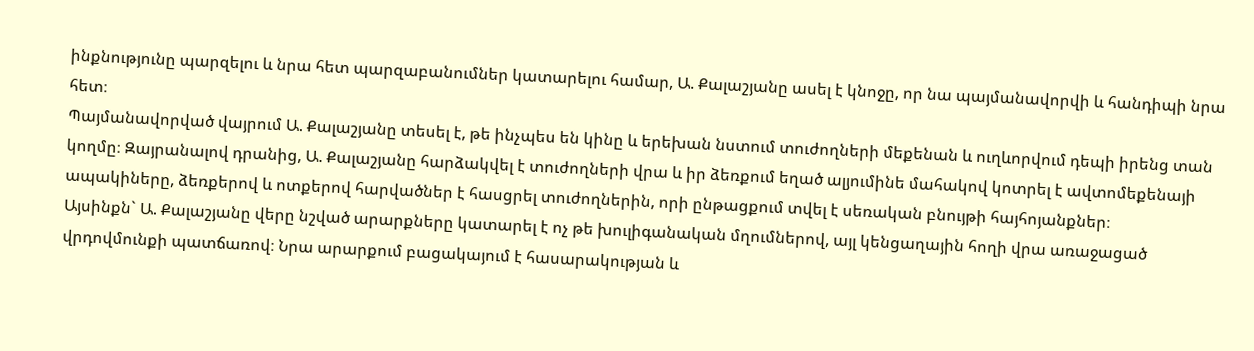ինքնությունը պարզելու և նրա հետ պարզաբանումներ կատարելու համար, Ա. Քալաշյանը ասել է կնոջը, որ նա պայմանավորվի և հանդիպի նրա հետ։
Պայմանավորված վայրում Ա. Քալաշյանը տեսել է, թե ինչպես են կինը և երեխան նստում տուժողների մեքենան և ուղևորվում դեպի իրենց տան կողմը։ Զայրանալով դրանից, Ա. Քալաշյանը հարձակվել է տուժողների վրա և իր ձեռքում եղած ալյումինե մահակով կոտրել է ավտոմեքենայի ապակիները, ձեռքերով և ոտքերով հարվածներ է հասցրել տուժողներին, որի ընթացքում տվել է սեռական բնույթի հայհոյանքներ։
Այսինքն` Ա. Քալաշյանը վերը նշված արարքները կատարել է ոչ թե խուլիգանական մղումներով, այլ կենցաղային հողի վրա առաջացած վրդովմունքի պատճառով։ Նրա արարքում բացակայում է հասարակության և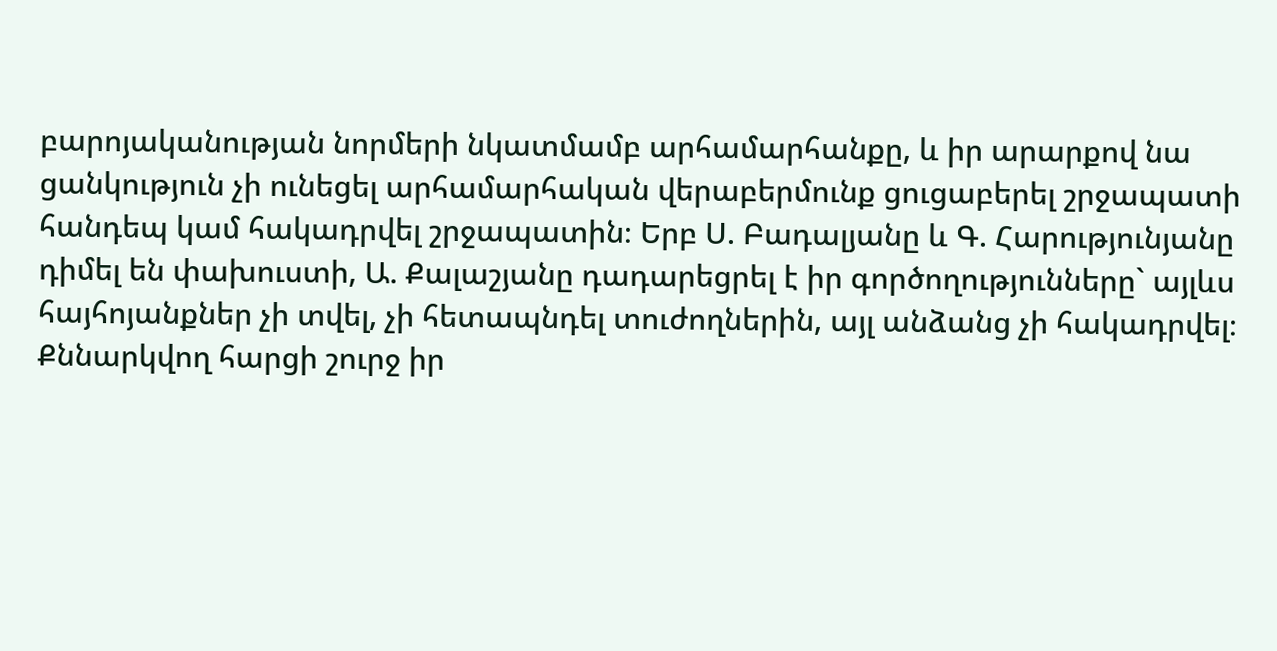բարոյականության նորմերի նկատմամբ արհամարհանքը, և իր արարքով նա ցանկություն չի ունեցել արհամարհական վերաբերմունք ցուցաբերել շրջապատի հանդեպ կամ հակադրվել շրջապատին։ Երբ Ս. Բադալյանը և Գ. Հարությունյանը դիմել են փախուստի, Ա. Քալաշյանը դադարեցրել է իր գործողությունները` այլևս հայհոյանքներ չի տվել, չի հետապնդել տուժողներին, այլ անձանց չի հակադրվել։
Քննարկվող հարցի շուրջ իր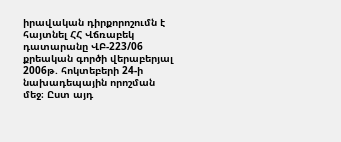իրավական դիրքորոշումն է հայտնել ՀՀ Վճռաբեկ դատարանը ՎԲ-223/06 քրեական գործի վերաբերյալ 2006թ. հոկտեբերի 24-ի նախադեպային որոշման մեջ։ Ըստ այդ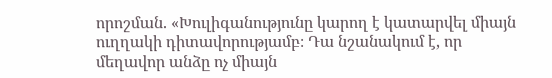որոշման. «Խուլիգանությունը կարող է կատարվել միայն ուղղակի դիտավորությամբ։ Դա նշանակում է, որ մեղավոր անձը ոչ միայն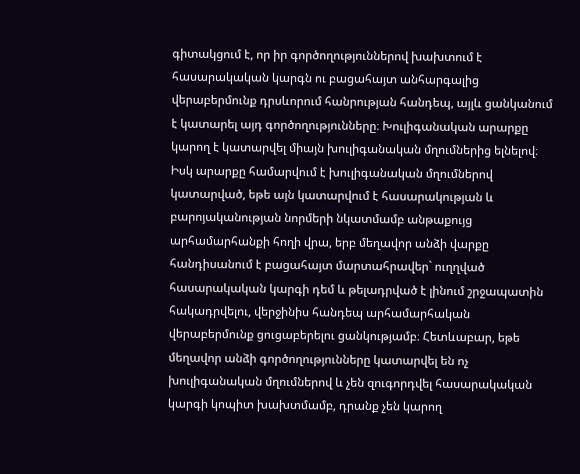գիտակցում է, որ իր գործողություններով խախտում է հասարակական կարգն ու բացահայտ անհարգալից վերաբերմունք դրսևորում հանրության հանդեպ, այլև ցանկանում է կատարել այդ գործողությունները։ Խուլիգանական արարքը կարող է կատարվել միայն խուլիգանական մղումներից ելնելով։ Իսկ արարքը համարվում է խուլիգանական մղումներով կատարված, եթե այն կատարվում է հասարակության և բարոյականության նորմերի նկատմամբ անթաքույց արհամարհանքի հողի վրա, երբ մեղավոր անձի վարքը հանդիսանում է բացահայտ մարտահրավեր` ուղղված հասարակական կարգի դեմ և թելադրված է լինում շրջապատին հակադրվելու, վերջինիս հանդեպ արհամարհական վերաբերմունք ցուցաբերելու ցանկությամբ։ Հետևաբար, եթե մեղավոր անձի գործողությունները կատարվել են ոչ խուլիգանական մղումներով և չեն զուգորդվել հասարակական կարգի կոպիտ խախտմամբ, դրանք չեն կարող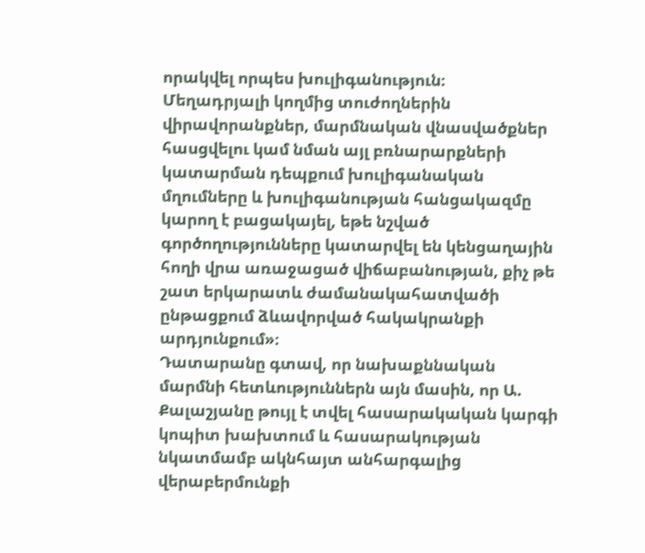որակվել որպես խուլիգանություն։
Մեղադրյալի կողմից տուժողներին վիրավորանքներ, մարմնական վնասվածքներ հասցվելու կամ նման այլ բռնարարքների կատարման դեպքում խուլիգանական մղումները և խուլիգանության հանցակազմը կարող է բացակայել, եթե նշված գործողությունները կատարվել են կենցաղային հողի վրա առաջացած վիճաբանության, քիչ թե շատ երկարատև ժամանակահատվածի ընթացքում ձևավորված հակակրանքի արդյունքում»։
Դատարանը գտավ, որ նախաքննական մարմնի հետևություններն այն մասին, որ Ա. Քալաշյանը թույլ է տվել հասարակական կարգի կոպիտ խախտում և հասարակության նկատմամբ ակնհայտ անհարգալից վերաբերմունքի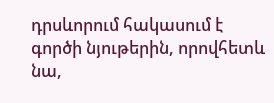դրսևորում հակասում է գործի նյութերին, որովհետև նա,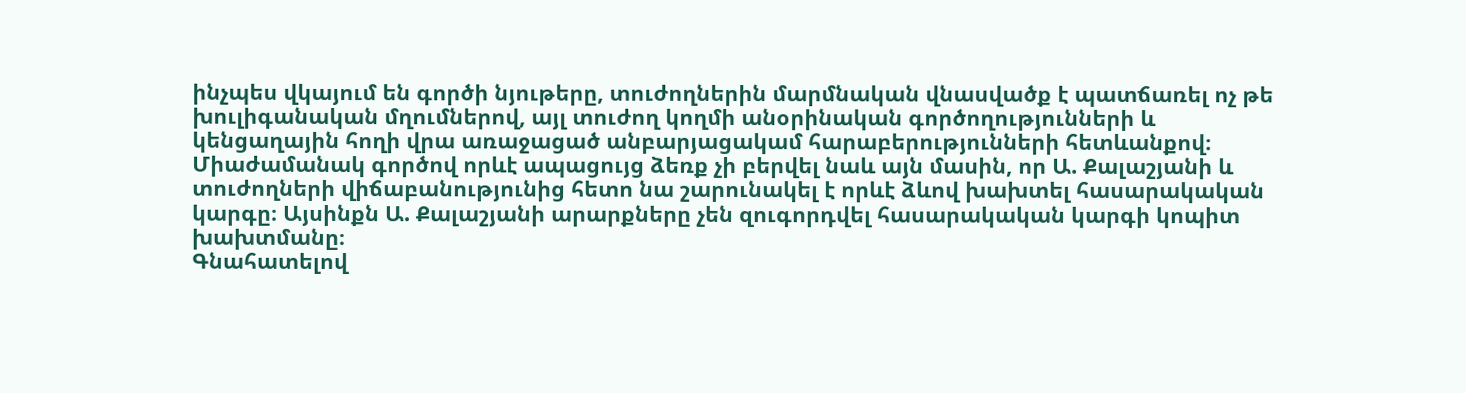ինչպես վկայում են գործի նյութերը, տուժողներին մարմնական վնասվածք է պատճառել ոչ թե խուլիգանական մղումներով, այլ տուժող կողմի անօրինական գործողությունների և կենցաղային հողի վրա առաջացած անբարյացակամ հարաբերությունների հետևանքով։
Միաժամանակ գործով որևէ ապացույց ձեռք չի բերվել նաև այն մասին, որ Ա. Քալաշյանի և տուժողների վիճաբանությունից հետո նա շարունակել է որևէ ձևով խախտել հասարակական կարգը։ Այսինքն Ա. Քալաշյանի արարքները չեն զուգորդվել հասարակական կարգի կոպիտ խախտմանը։
Գնահատելով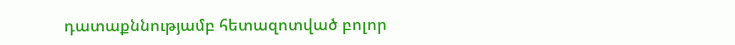դատաքննությամբ հետազոտված բոլոր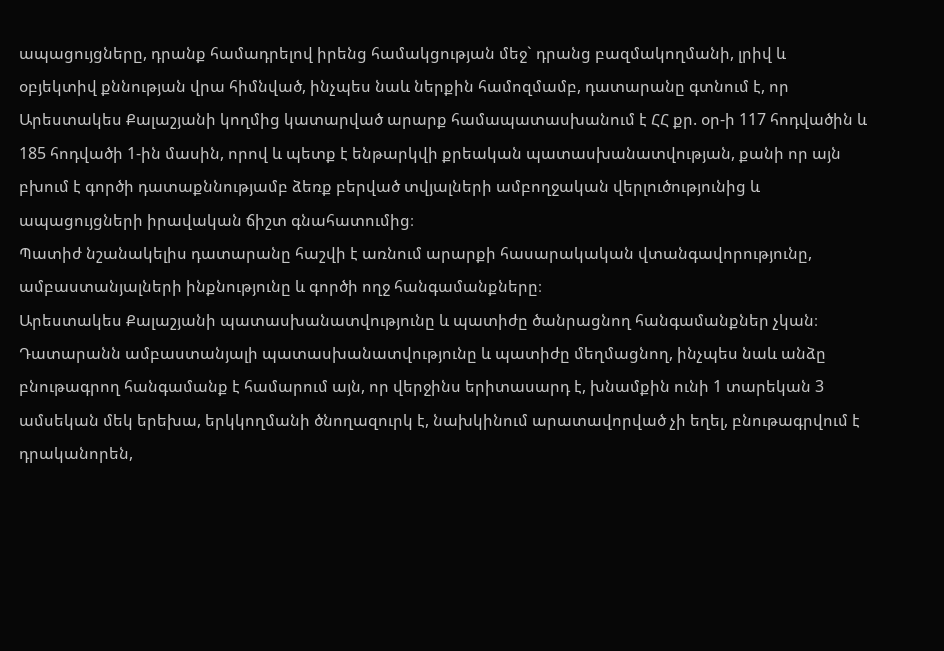ապացույցները, դրանք համադրելով իրենց համակցության մեջ` դրանց բազմակողմանի, լրիվ և օբյեկտիվ քննության վրա հիմնված, ինչպես նաև ներքին համոզմամբ, դատարանը գտնում է, որ Արեստակես Քալաշյանի կողմից կատարված արարք համապատասխանում է ՀՀ քր. օր-ի 117 հոդվածին և 185 հոդվածի 1-ին մասին, որով և պետք է ենթարկվի քրեական պատասխանատվության, քանի որ այն բխում է գործի դատաքննությամբ ձեռք բերված տվյալների ամբողջական վերլուծությունից և ապացույցների իրավական ճիշտ գնահատումից։
Պատիժ նշանակելիս դատարանը հաշվի է առնում արարքի հասարակական վտանգավորությունը, ամբաստանյալների ինքնությունը և գործի ողջ հանգամանքները։
Արեստակես Քալաշյանի պատասխանատվությունը և պատիժը ծանրացնող հանգամանքներ չկան։
Դատարանն ամբաստանյալի պատասխանատվությունը և պատիժը մեղմացնող, ինչպես նաև անձը բնութագրող հանգամանք է համարում այն, որ վերջինս երիտասարդ է, խնամքին ունի 1 տարեկան 3 ամսեկան մեկ երեխա, երկկողմանի ծնողազուրկ է, նախկինում արատավորված չի եղել, բնութագրվում է դրականորեն,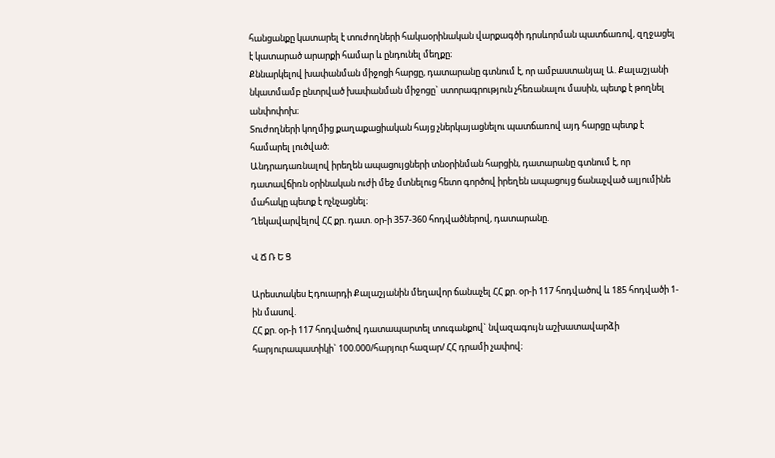հանցանքը կատարել է տուժողների հակաօրինական վարքագծի դրսևորման պատճառով, զղջացել է կատարած արարքի համար և ընդունել մեղքը։
Քննարկելով խափանման միջոցի հարցը, դատարանը գտնում է, որ ամբաստանյալ Ա. Քալաշյանի նկատմամբ ընտրված խափանման միջոցը` ստորագրություն չհեռանալու մասին, պետք է թողնել անփոփոխ։
Տուժողների կողմից քաղաքացիական հայց չներկայացնելու պատճառով այդ հարցը պետք է համարել լուծված։
Անդրադառնալով իրեղեն ապացույցների տնօրինման հարցին, դատարանը գտնում է, որ դատավճիռն օրինական ուժի մեջ մտնելուց հետո գործով իրեղեն ապացույց ճանաչված ալյումինե մահակը պետք է ոչնչացնել։
Ղեկավարվելով ՀՀ քր. դատ. օր-ի 357-360 հոդվածներով, դատարանը.

Վ Ճ Ռ Ե Ց

Արեստակես Էդուարդի Քալաշյանին մեղավոր ճանաչել ՀՀ քր. օր-ի 117 հոդվածով և 185 հոդվածի 1-ին մասով.
ՀՀ քր. օր-ի 117 հոդվածով դատապարտել տուգանքով` նվազագույն աշխատավարձի հարյուրապատիկի` 100.000/հարյուր հազար/ ՀՀ դրամի չափով։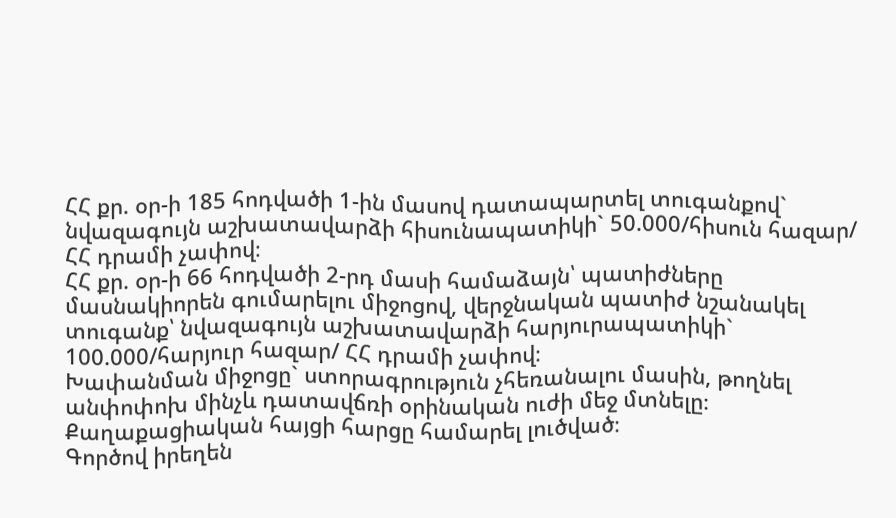ՀՀ քր. օր-ի 185 հոդվածի 1-ին մասով դատապարտել տուգանքով` նվազագույն աշխատավարձի հիսունապատիկի` 50.000/հիսուն հազար/ ՀՀ դրամի չափով։
ՀՀ քր. օր-ի 66 հոդվածի 2-րդ մասի համաձայն՝ պատիժները մասնակիորեն գումարելու միջոցով, վերջնական պատիժ նշանակել տուգանք՝ նվազագույն աշխատավարձի հարյուրապատիկի` 100.000/հարյուր հազար/ ՀՀ դրամի չափով։
Խափանման միջոցը` ստորագրություն չհեռանալու մասին, թողնել անփոփոխ մինչև դատավճռի օրինական ուժի մեջ մտնելը։
Քաղաքացիական հայցի հարցը համարել լուծված։
Գործով իրեղեն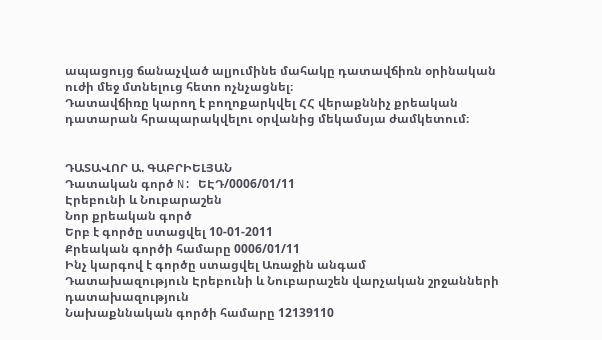ապացույց ճանաչված ալյումինե մահակը դատավճիռն օրինական ուժի մեջ մտնելուց հետո ոչնչացնել։
Դատավճիռը կարող է բողոքարկվել ՀՀ վերաքննիչ քրեական դատարան հրապարակվելու օրվանից մեկամսյա ժամկետում։


ԴԱՏԱՎՈՐ Ա. ԳԱԲՐԻԵԼՅԱՆ
Դատական գործ N: ԵԷԴ/0006/01/11
Էրեբունի և Նուբարաշեն
Նոր քրեական գործ
Երբ է գործը ստացվել 10-01-2011
Քրեական գործի համարը 0006/01/11
Ինչ կարգով է գործը ստացվել Առաջին անգամ
Դատախազություն Էրեբունի և Նուբարաշեն վարչական շրջանների դատախազություն
Նախաքննական գործի համարը 12139110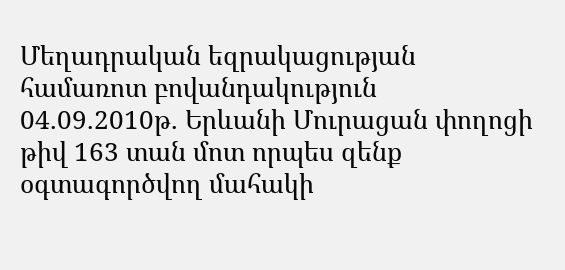Մեղադրական եզրակացության համառոտ բովանդակություն 04.09.2010թ. Երևանի Մուրացան փողոցի թիվ 163 տան մոտ որպես զենք օգտագործվող մահակի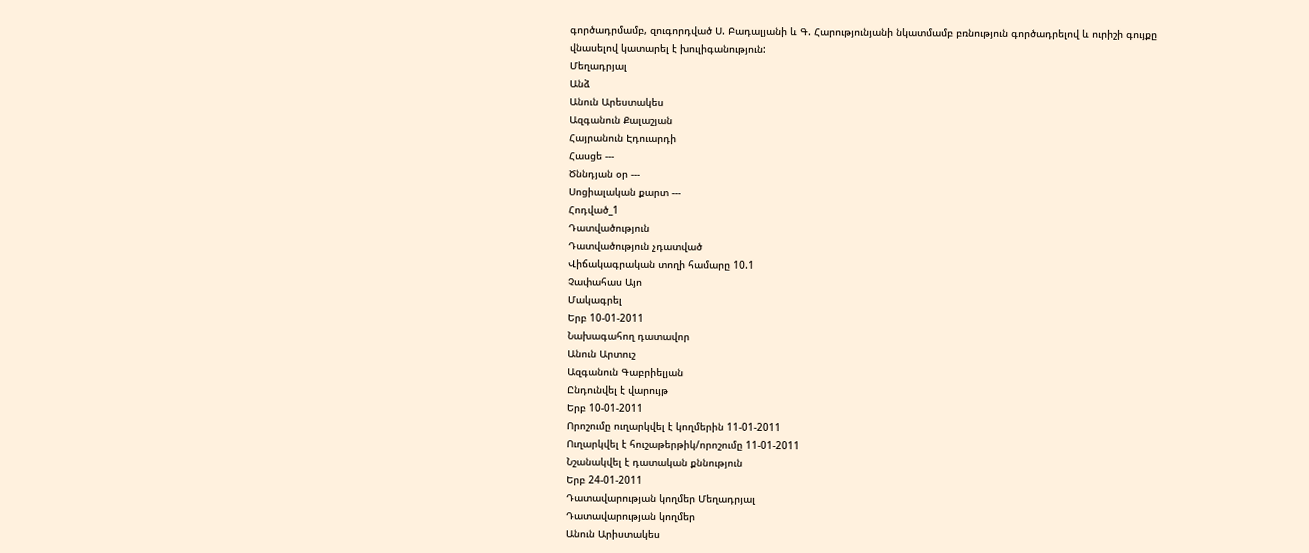գործադրմամբ, զուգորդված Ս. Բադալյանի և Գ. Հարությունյանի նկատմամբ բռնություն գործադրելով և ուրիշի գույքը վնասելով կատարել է խուլիգանություն:
Մեղադրյալ
Անձ
Անուն Արեստակես
Ազգանուն Քալաշյան
Հայրանուն Էդուարդի
Հասցե ---
Ծննդյան օր ---
Սոցիալական քարտ ---
Հոդված_1
Դատվածություն
Դատվածություն չդատված
Վիճակագրական տողի համարը 10.1
Չափահաս Այո
Մակագրել
Երբ 10-01-2011
Նախագահող դատավոր
Անուն Արտուշ
Ազգանուն Գաբրիելյան
Ընդունվել է վարույթ
Երբ 10-01-2011
Որոշումը ուղարկվել է կողմերին 11-01-2011
Ուղարկվել է հուշաթերթիկ/որոշումը 11-01-2011
Նշանակվել է դատական քննություն
Երբ 24-01-2011
Դատավարության կողմեր Մեղադրյալ
Դատավարության կողմեր
Անուն Արիստակես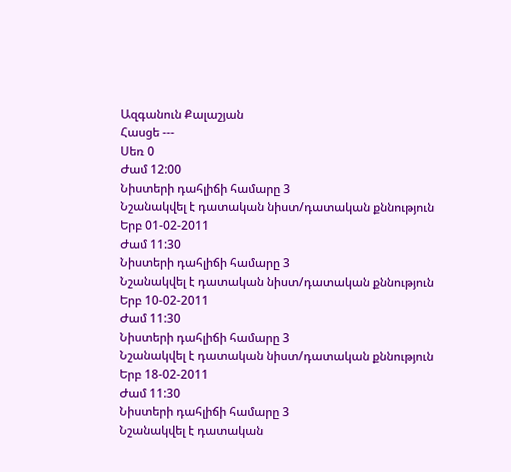Ազգանուն Քալաշյան
Հասցե ---
Սեռ 0
Ժամ 12:00
Նիստերի դահլիճի համարը 3
Նշանակվել է դատական նիստ/դատական քննություն
Երբ 01-02-2011
Ժամ 11:30
Նիստերի դահլիճի համարը 3
Նշանակվել է դատական նիստ/դատական քննություն
Երբ 10-02-2011
Ժամ 11:30
Նիստերի դահլիճի համարը 3
Նշանակվել է դատական նիստ/դատական քննություն
Երբ 18-02-2011
Ժամ 11:30
Նիստերի դահլիճի համարը 3
Նշանակվել է դատական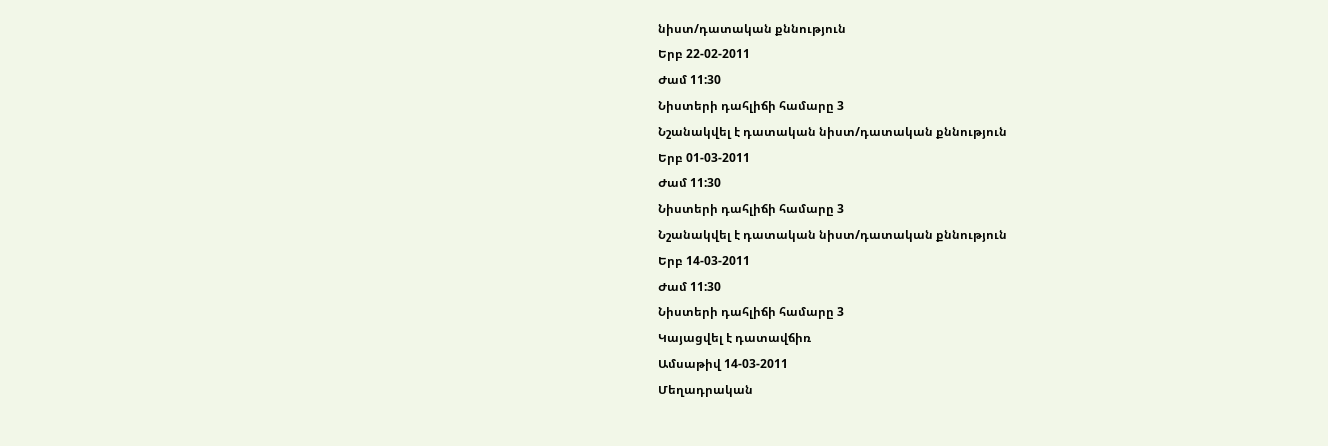նիստ/դատական քննություն
Երբ 22-02-2011
Ժամ 11:30
Նիստերի դահլիճի համարը 3
Նշանակվել է դատական նիստ/դատական քննություն
Երբ 01-03-2011
Ժամ 11:30
Նիստերի դահլիճի համարը 3
Նշանակվել է դատական նիստ/դատական քննություն
Երբ 14-03-2011
Ժամ 11:30
Նիստերի դահլիճի համարը 3
Կայացվել է դատավճիռ
Ամսաթիվ 14-03-2011
Մեղադրական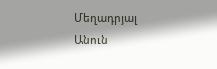Մեղադրյալ
Անուն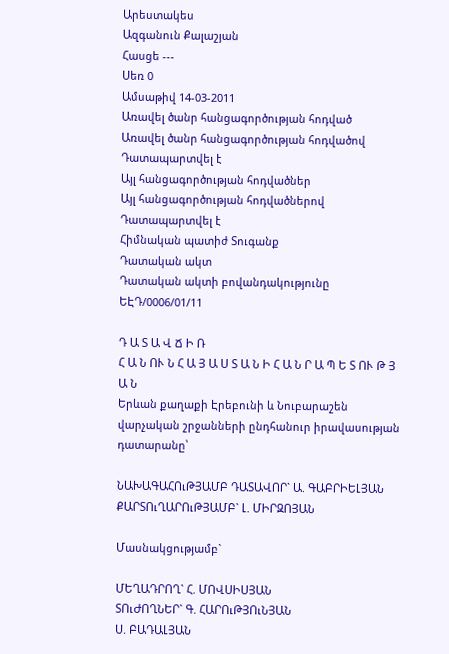Արեստակես
Ազգանուն Քալաշյան
Հասցե ---
Սեռ 0
Ամսաթիվ 14-03-2011
Առավել ծանր հանցագործության հոդված
Առավել ծանր հանցագործության հոդվածով Դատապարտվել է
Այլ հանցագործության հոդվածներ
Այլ հանցագործության հոդվածներով Դատապարտվել է
Հիմնական պատիժ Տուգանք
Դատական ակտ
Դատական ակտի բովանդակությունը ԵԷԴ/0006/01/11

Դ Ա Տ Ա Վ Ճ Ի Ռ
Հ Ա Ն ՈՒ Ն Հ Ա Յ Ա Ս Տ Ա Ն Ի Հ Ա Ն Ր Ա Պ Ե Տ ՈՒ Թ Յ Ա Ն
Երևան քաղաքի Էրեբունի և Նուբարաշեն վարչական շրջանների ընդհանուր իրավասության դատարանը՝

ՆԱԽԱԳԱՀՈւԹՅԱՄԲ ԴԱՏԱՎՈՐ` Ա. ԳԱԲՐԻԵԼՅԱՆ
ՔԱՐՏՈւՂԱՐՈւԹՅԱՄԲ` Լ. ՄԻՐԶՈՅԱՆ

Մասնակցությամբ`

ՄԵՂԱԴՐՈՂ` Հ. ՄՈՎՍԻՍՅԱՆ
ՏՈւԺՈՂՆԵՐ` Գ. ՀԱՐՈւԹՅՈւՆՅԱՆ
Ս. ԲԱԴԱԼՅԱՆ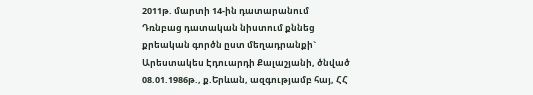2011թ. մարտի 14-ին դատարանում
Դռնբաց դատական նիստում քննեց քրեական գործն ըստ մեղադրանքի` Արեստակես Էդուարդի Քալաշյանի, ծնված 08.01.1986թ., ք.Երևան, ազգությամբ հայ, ՀՀ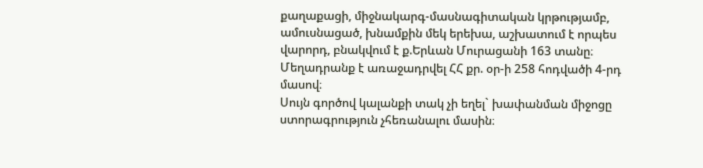քաղաքացի, միջնակարգ-մասնագիտական կրթությամբ, ամուսնացած, խնամքին մեկ երեխա, աշխատում է որպես վարորդ, բնակվում է ք.Երևան Մուրացանի 163 տանը։
Մեղադրանք է առաջադրվել ՀՀ քր. օր-ի 258 հոդվածի 4-րդ մասով։
Սույն գործով կալանքի տակ չի եղել` խափանման միջոցը ստորագրություն չհեռանալու մասին։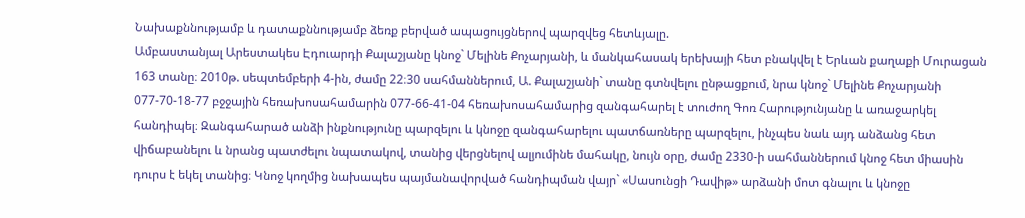Նախաքննությամբ և դատաքննությամբ ձեռք բերված ապացույցներով պարզվեց հետևյալը.
Ամբաստանյալ Արեստակես Էդուարդի Քալաշյանը կնոջ` Մելինե Քոչարյանի, և մանկահասակ երեխայի հետ բնակվել է Երևան քաղաքի Մուրացան 163 տանը։ 2010թ. սեպտեմբերի 4-ին, ժամը 22։30 սահմաններում, Ա. Քալաշյանի` տանը գտնվելու ընթացքում, նրա կնոջ` Մելինե Քոչարյանի 077-70-18-77 բջջային հեռախոսահամարին 077-66-41-04 հեռախոսահամարից զանգահարել է տուժող Գոռ Հարությունյանը և առաջարկել հանդիպել։ Զանգահարած անձի ինքնությունը պարզելու և կնոջը զանգահարելու պատճառները պարզելու, ինչպես նաև այդ անձանց հետ վիճաբանելու և նրանց պատժելու նպատակով, տանից վերցնելով ալյումինե մահակը, նույն օրը, ժամը 2330-ի սահմաններում կնոջ հետ միասին դուրս է եկել տանից։ Կնոջ կողմից նախապես պայմանավորված հանդիպման վայր` «Սասունցի Դավիթ» արձանի մոտ գնալու և կնոջը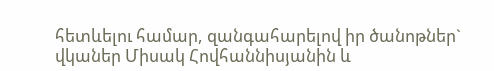հետևելու համար, զանգահարելով իր ծանոթներ` վկաներ Միսակ Հովհաննիսյանին և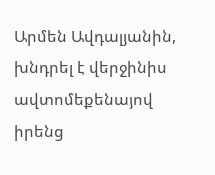Արմեն Ավդալյանին, խնդրել է վերջինիս ավտոմեքենայով իրենց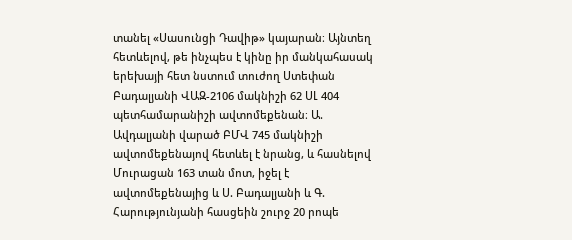տանել «Սասունցի Դավիթ» կայարան։ Այնտեղ հետևելով, թե ինչպես է կինը իր մանկահասակ երեխայի հետ նստում տուժող Ստեփան Բադալյանի ՎԱԶ-2106 մակնիշի 62 ՍԼ 404 պետհամարանիշի ավտոմեքենան։ Ա. Ավդալյանի վարած ԲՄՎ 745 մակնիշի ավտոմեքենայով հետևել է նրանց, և հասնելով Մուրացան 163 տան մոտ, իջել է ավտոմեքենայից և Ս. Բադալյանի և Գ. Հարությունյանի հասցեին շուրջ 20 րոպե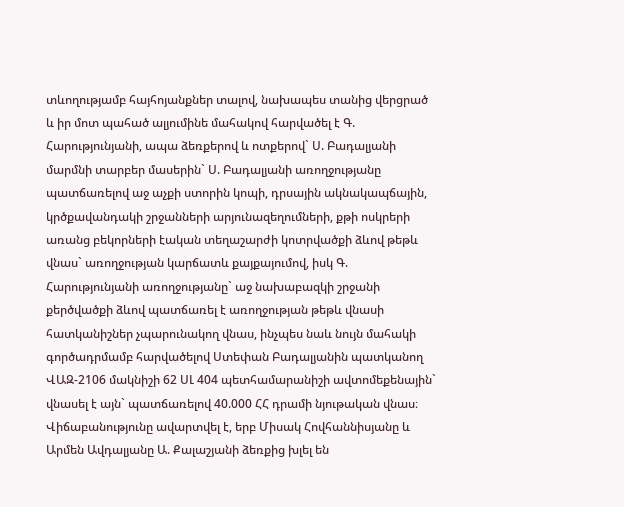տևողությամբ հայհոյանքներ տալով, նախապես տանից վերցրած և իր մոտ պահած ալյումինե մահակով հարվածել է Գ. Հարությունյանի, ապա ձեռքերով և ոտքերով` Ս. Բադալյանի մարմնի տարբեր մասերին` Ս. Բադալյանի առողջությանը պատճառելով աջ աչքի ստորին կոպի, դրսային ակնակապճային, կրծքավանդակի շրջանների արյունազեղումների, քթի ոսկրերի առանց բեկորների էական տեղաշարժի կոտրվածքի ձևով թեթև վնաս` առողջության կարճատև քայքայումով, իսկ Գ. Հարությունյանի առողջությանը` աջ նախաբազկի շրջանի քերծվածքի ձևով պատճառել է առողջության թեթև վնասի հատկանիշներ չպարունակող վնաս, ինչպես նաև նույն մահակի գործադրմամբ հարվածելով Ստեփան Բադալյանին պատկանող ՎԱԶ-2106 մակնիշի 62 ՍԼ 404 պետհամարանիշի ավտոմեքենային` վնասել է այն` պատճառելով 40.000 ՀՀ դրամի նյութական վնաս։
Վիճաբանությունը ավարտվել է, երբ Միսակ Հովհաննիսյանը և Արմեն Ավդալյանը Ա. Քալաշյանի ձեռքից խլել են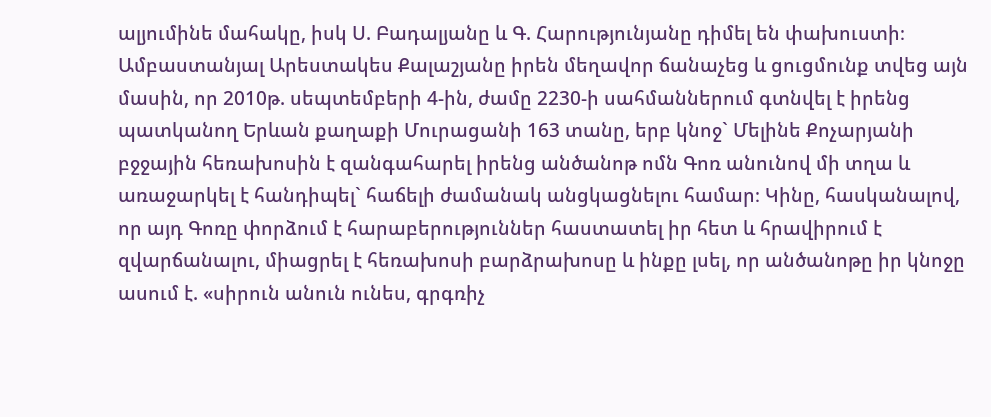ալյումինե մահակը, իսկ Ս. Բադալյանը և Գ. Հարությունյանը դիմել են փախուստի։
Ամբաստանյալ Արեստակես Քալաշյանը իրեն մեղավոր ճանաչեց և ցուցմունք տվեց այն մասին, որ 2010թ. սեպտեմբերի 4-ին, ժամը 2230-ի սահմաններում գտնվել է իրենց պատկանող Երևան քաղաքի Մուրացանի 163 տանը, երբ կնոջ` Մելինե Քոչարյանի բջջային հեռախոսին է զանգահարել իրենց անծանոթ ոմն Գոռ անունով մի տղա և առաջարկել է հանդիպել` հաճելի ժամանակ անցկացնելու համար։ Կինը, հասկանալով, որ այդ Գոռը փորձում է հարաբերություններ հաստատել իր հետ և հրավիրում է զվարճանալու, միացրել է հեռախոսի բարձրախոսը և ինքը լսել, որ անծանոթը իր կնոջը ասում է. «սիրուն անուն ունես, գրգռիչ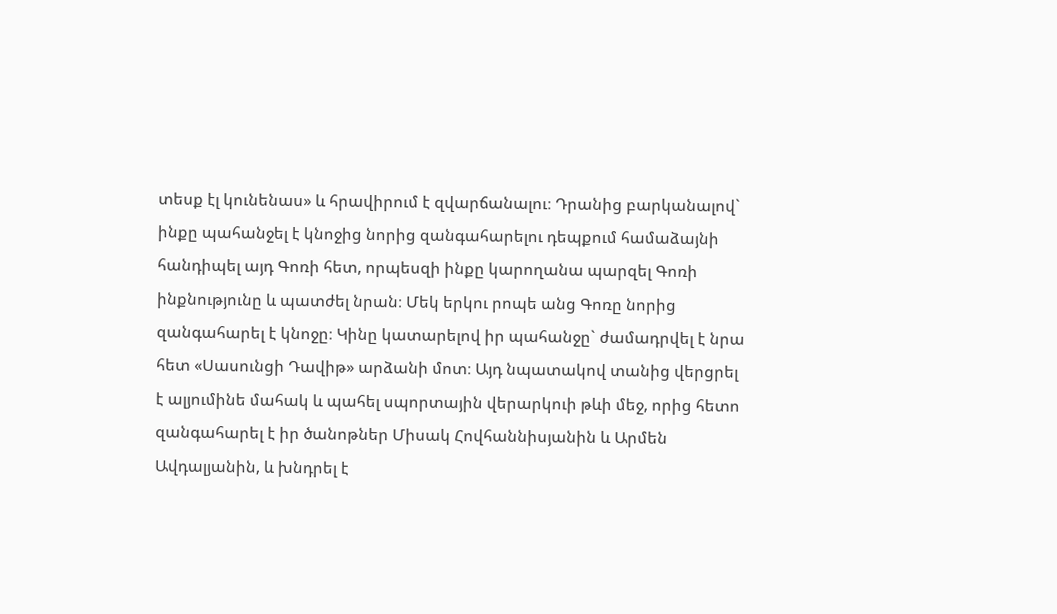տեսք էլ կունենաս» և հրավիրում է զվարճանալու։ Դրանից բարկանալով` ինքը պահանջել է կնոջից նորից զանգահարելու դեպքում համաձայնի հանդիպել այդ Գոռի հետ, որպեսզի ինքը կարողանա պարզել Գոռի ինքնությունը և պատժել նրան։ Մեկ երկու րոպե անց Գոռը նորից զանգահարել է կնոջը։ Կինը կատարելով իր պահանջը` ժամադրվել է նրա հետ «Սասունցի Դավիթ» արձանի մոտ։ Այդ նպատակով տանից վերցրել է ալյումինե մահակ և պահել սպորտային վերարկուի թևի մեջ, որից հետո զանգահարել է իր ծանոթներ Միսակ Հովհաննիսյանին և Արմեն Ավդալյանին, և խնդրել է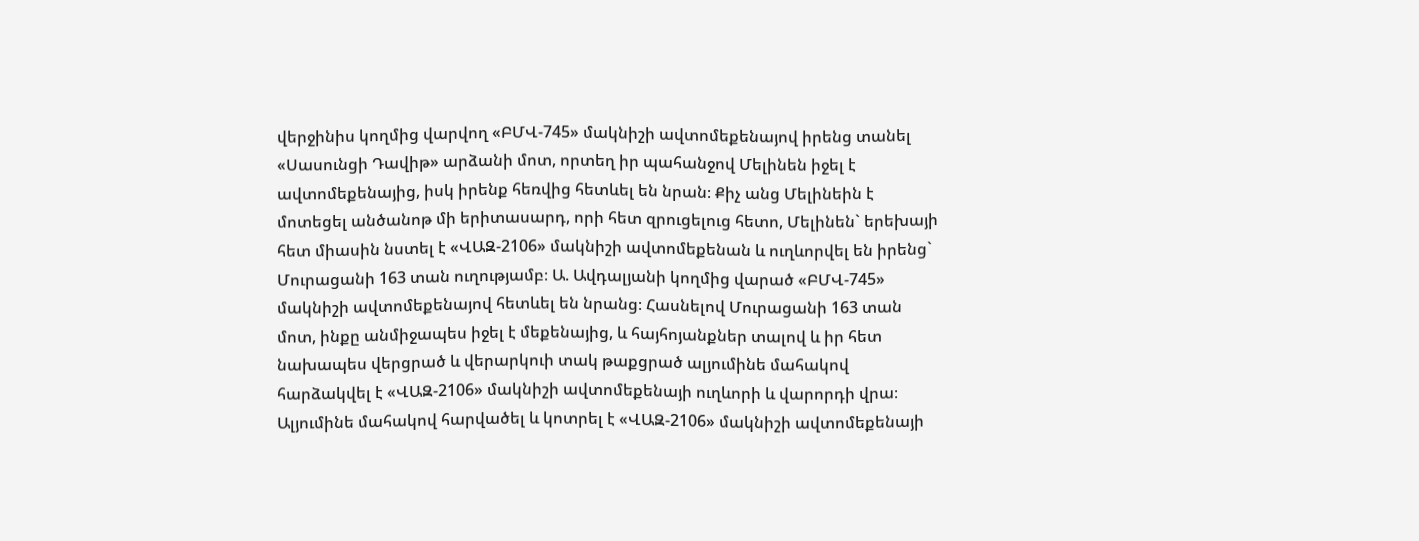վերջինիս կողմից վարվող «ԲՄՎ-745» մակնիշի ավտոմեքենայով իրենց տանել «Սասունցի Դավիթ» արձանի մոտ, որտեղ իր պահանջով Մելինեն իջել է ավտոմեքենայից, իսկ իրենք հեռվից հետևել են նրան։ Քիչ անց Մելինեին է մոտեցել անծանոթ մի երիտասարդ, որի հետ զրուցելուց հետո, Մելինեն` երեխայի հետ միասին նստել է «ՎԱԶ-2106» մակնիշի ավտոմեքենան և ուղևորվել են իրենց` Մուրացանի 163 տան ուղությամբ։ Ա. Ավդալյանի կողմից վարած «ԲՄՎ-745» մակնիշի ավտոմեքենայով հետևել են նրանց։ Հասնելով Մուրացանի 163 տան մոտ, ինքը անմիջապես իջել է մեքենայից, և հայհոյանքներ տալով և իր հետ նախապես վերցրած և վերարկուի տակ թաքցրած ալյումինե մահակով հարձակվել է «ՎԱԶ-2106» մակնիշի ավտոմեքենայի ուղևորի և վարորդի վրա։ Ալյումինե մահակով հարվածել և կոտրել է «ՎԱԶ-2106» մակնիշի ավտոմեքենայի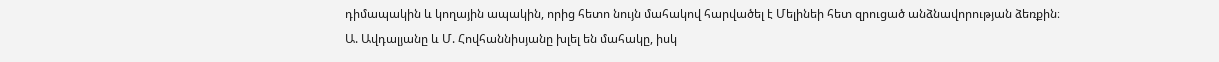դիմապակին և կողային ապակին, որից հետո նույն մահակով հարվածել է Մելինեի հետ զրուցած անձնավորության ձեռքին։ Ա. Ավդալյանը և Մ. Հովհաննիսյանը խլել են մահակը, իսկ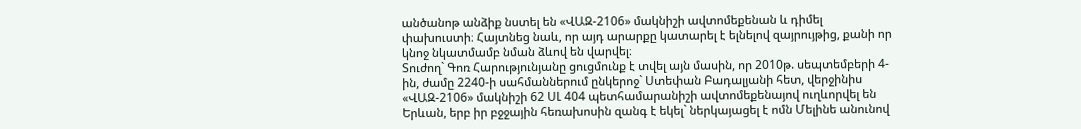անծանոթ անձիք նստել են «ՎԱԶ-2106» մակնիշի ավտոմեքենան և դիմել փախուստի։ Հայտնեց նաև, որ այդ արարքը կատարել է ելնելով զայրույթից, քանի որ կնոջ նկատմամբ նման ձևով են վարվել։
Տուժող` Գոռ Հարությունյանը ցուցմունք է տվել այն մասին, որ 2010թ. սեպտեմբերի 4-ին, ժամը 2240-ի սահմաններում ընկերոջ` Ստեփան Բադալյանի հետ, վերջինիս «ՎԱԶ-2106» մակնիշի 62 ՍԼ 404 պետհամարանիշի ավտոմեքենայով ուղևորվել են Երևան, երբ իր բջջային հեռախոսին զանգ է եկել` ներկայացել է ոմն Մելինե անունով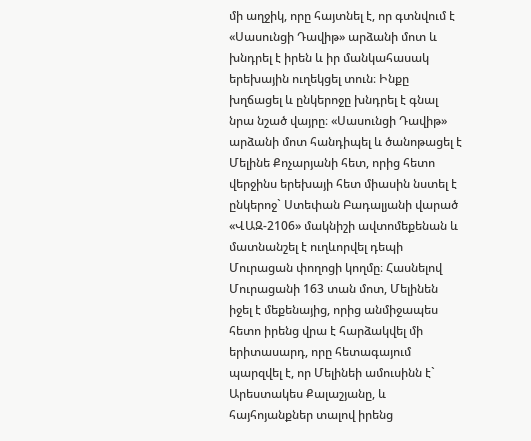մի աղջիկ, որը հայտնել է, որ գտնվում է «Սասունցի Դավիթ» արձանի մոտ և խնդրել է իրեն և իր մանկահասակ երեխային ուղեկցել տուն։ Ինքը խղճացել և ընկերոջը խնդրել է գնալ նրա նշած վայրը։ «Սասունցի Դավիթ» արձանի մոտ հանդիպել և ծանոթացել է Մելինե Քոչարյանի հետ, որից հետո վերջինս երեխայի հետ միասին նստել է ընկերոջ` Ստեփան Բադալյանի վարած «ՎԱԶ-2106» մակնիշի ավտոմեքենան և մատնանշել է ուղևորվել դեպի Մուրացան փողոցի կողմը։ Հասնելով Մուրացանի 163 տան մոտ, Մելինեն իջել է մեքենայից, որից անմիջապես հետո իրենց վրա է հարձակվել մի երիտասարդ, որը հետագայում պարզվել է, որ Մելինեի ամուսինն է` Արեստակես Քալաշյանը, և հայհոյանքներ տալով իրենց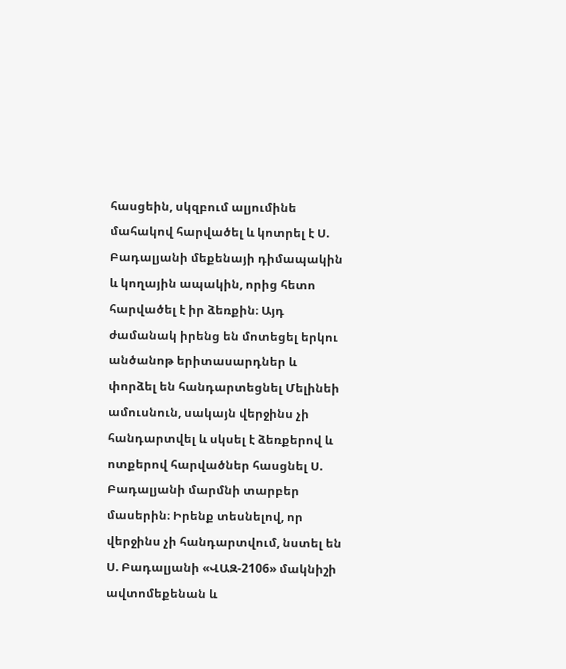հասցեին, սկզբում ալյումինե մահակով հարվածել և կոտրել է Ս. Բադալյանի մեքենայի դիմապակին և կողային ապակին, որից հետո հարվածել է իր ձեռքին։ Այդ ժամանակ իրենց են մոտեցել երկու անծանոթ երիտասարդներ և փորձել են հանդարտեցնել Մելինեի ամուսնուն, սակայն վերջինս չի հանդարտվել և սկսել է ձեռքերով և ոտքերով հարվածներ հասցնել Ս. Բադալյանի մարմնի տարբեր մասերին։ Իրենք տեսնելով, որ վերջինս չի հանդարտվում, նստել են Ս. Բադալյանի «ՎԱԶ-2106» մակնիշի ավտոմեքենան և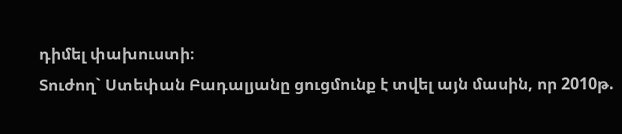դիմել փախուստի։
Տուժող` Ստեփան Բադալյանը ցուցմունք է տվել այն մասին, որ 2010թ.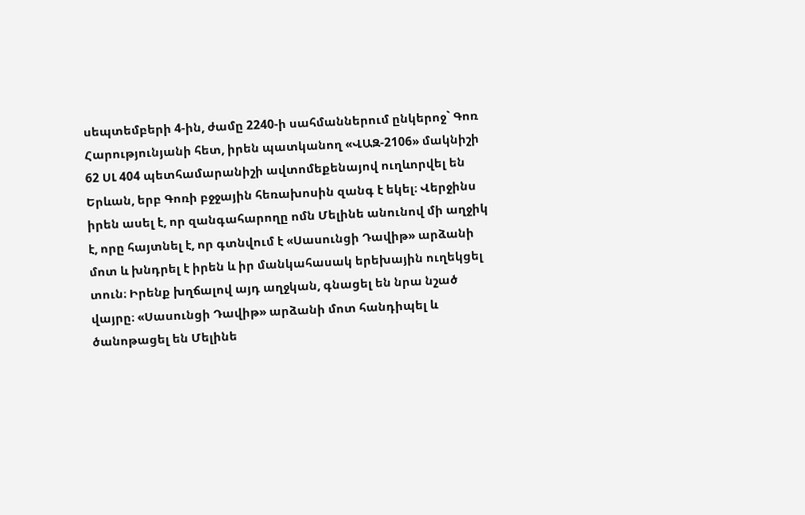սեպտեմբերի 4-ին, ժամը 2240-ի սահմաններում ընկերոջ` Գոռ Հարությունյանի հետ, իրեն պատկանող «ՎԱԶ-2106» մակնիշի 62 ՍԼ 404 պետհամարանիշի ավտոմեքենայով ուղևորվել են Երևան, երբ Գոռի բջջային հեռախոսին զանգ է եկել։ Վերջինս իրեն ասել է, որ զանգահարողը ոմն Մելինե անունով մի աղջիկ է, որը հայտնել է, որ գտնվում է «Սասունցի Դավիթ» արձանի մոտ և խնդրել է իրեն և իր մանկահասակ երեխային ուղեկցել տուն։ Իրենք խղճալով այդ աղջկան, գնացել են նրա նշած վայրը։ «Սասունցի Դավիթ» արձանի մոտ հանդիպել և ծանոթացել են Մելինե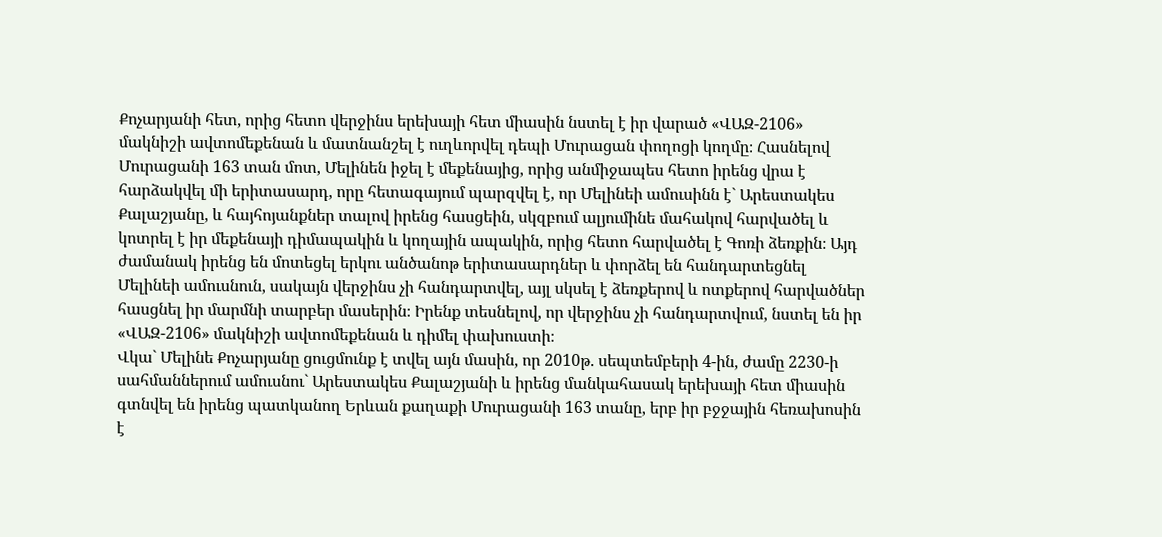Քոչարյանի հետ, որից հետո վերջինս երեխայի հետ միասին նստել է իր վարած «ՎԱԶ-2106» մակնիշի ավտոմեքենան և մատնանշել է ուղևորվել դեպի Մուրացան փողոցի կողմը։ Հասնելով Մուրացանի 163 տան մոտ, Մելինեն իջել է մեքենայից, որից անմիջապես հետո իրենց վրա է հարձակվել մի երիտասարդ, որը հետագայում պարզվել է, որ Մելինեի ամուսինն է` Արեստակես Քալաշյանը, և հայհոյանքներ տալով իրենց հասցեին, սկզբում ալյումինե մահակով հարվածել և կոտրել է իր մեքենայի դիմապակին և կողային ապակին, որից հետո հարվածել է Գոռի ձեռքին։ Այդ ժամանակ իրենց են մոտեցել երկու անծանոթ երիտասարդներ և փորձել են հանդարտեցնել Մելինեի ամուսնուն, սակայն վերջինս չի հանդարտվել, այլ սկսել է ձեռքերով և ոտքերով հարվածներ հասցնել իր մարմնի տարբեր մասերին։ Իրենք տեսնելով, որ վերջինս չի հանդարտվում, նստել են իր «ՎԱԶ-2106» մակնիշի ավտոմեքենան և դիմել փախուստի։
Վկա` Մելինե Քոչարյանը ցուցմունք է տվել այն մասին, որ 2010թ. սեպտեմբերի 4-ին, ժամը 2230-ի սահմաններում ամուսնու` Արեստակես Քալաշյանի և իրենց մանկահասակ երեխայի հետ միասին գտնվել են իրենց պատկանող Երևան քաղաքի Մուրացանի 163 տանը, երբ իր բջջային հեռախոսին է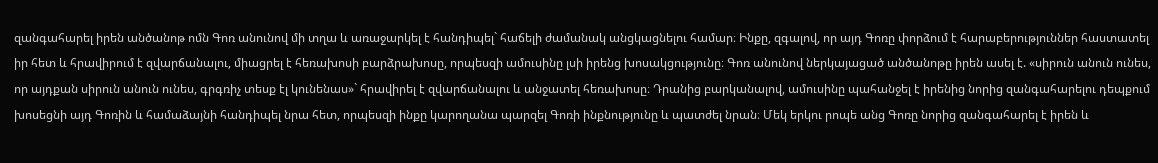զանգահարել իրեն անծանոթ ոմն Գոռ անունով մի տղա և առաջարկել է հանդիպել` հաճելի ժամանակ անցկացնելու համար։ Ինքը, զգալով, որ այդ Գոռը փորձում է հարաբերություններ հաստատել իր հետ և հրավիրում է զվարճանալու, միացրել է հեռախոսի բարձրախոսը, որպեսզի ամուսինը լսի իրենց խոսակցությունը։ Գոռ անունով ներկայացած անծանոթը իրեն ասել է. «սիրուն անուն ունես, որ այդքան սիրուն անուն ունես, գրգռիչ տեսք էլ կունենաս»` հրավիրել է զվարճանալու և անջատել հեռախոսը։ Դրանից բարկանալով, ամուսինը պահանջել է իրենից նորից զանգահարելու դեպքում խոսեցնի այդ Գոռին և համաձայնի հանդիպել նրա հետ, որպեսզի ինքը կարողանա պարզել Գոռի ինքնությունը և պատժել նրան։ Մեկ երկու րոպե անց Գոռը նորից զանգահարել է իրեն և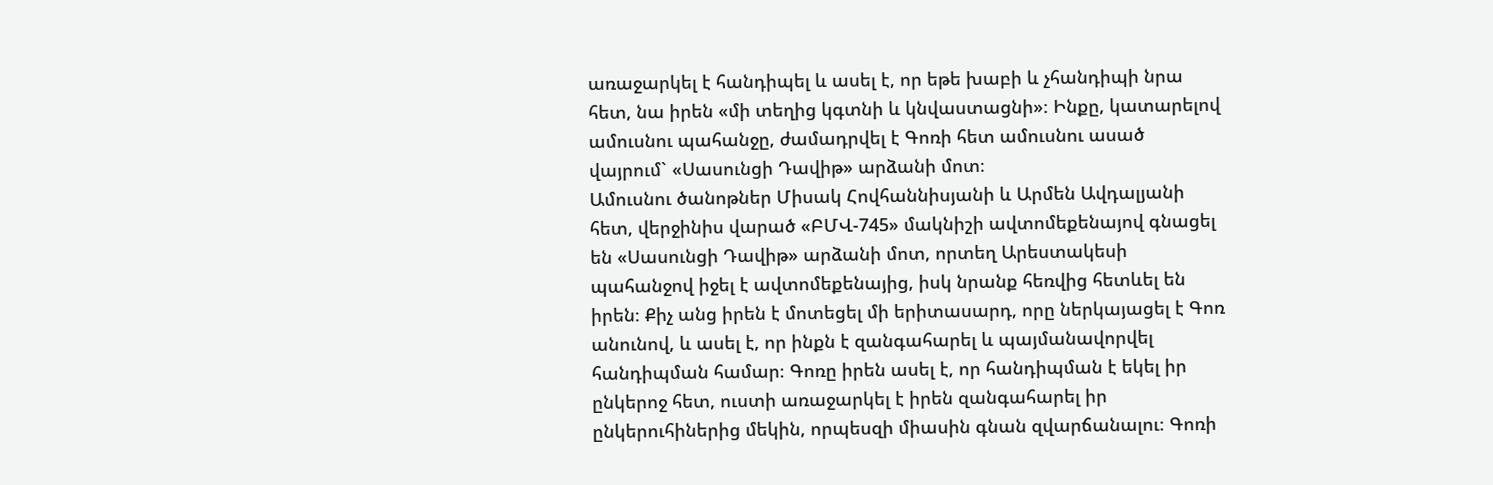առաջարկել է հանդիպել և ասել է, որ եթե խաբի և չհանդիպի նրա հետ, նա իրեն «մի տեղից կգտնի և կնվաստացնի»։ Ինքը, կատարելով ամուսնու պահանջը, ժամադրվել է Գոռի հետ ամուսնու ասած վայրում` «Սասունցի Դավիթ» արձանի մոտ։
Ամուսնու ծանոթներ Միսակ Հովհաննիսյանի և Արմեն Ավդալյանի հետ, վերջինիս վարած «ԲՄՎ-745» մակնիշի ավտոմեքենայով գնացել են «Սասունցի Դավիթ» արձանի մոտ, որտեղ Արեստակեսի պահանջով իջել է ավտոմեքենայից, իսկ նրանք հեռվից հետևել են իրեն։ Քիչ անց իրեն է մոտեցել մի երիտասարդ, որը ներկայացել է Գոռ անունով, և ասել է, որ ինքն է զանգահարել և պայմանավորվել հանդիպման համար։ Գոռը իրեն ասել է, որ հանդիպման է եկել իր ընկերոջ հետ, ուստի առաջարկել է իրեն զանգահարել իր ընկերուհիներից մեկին, որպեսզի միասին գնան զվարճանալու։ Գոռի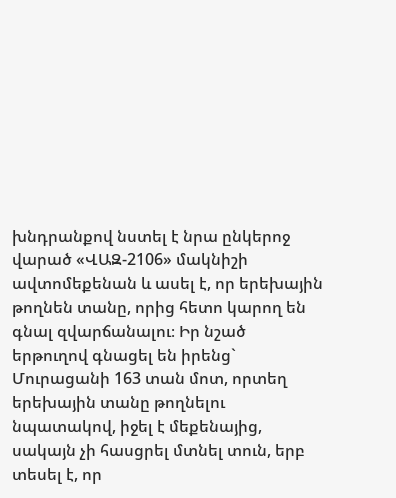խնդրանքով նստել է նրա ընկերոջ վարած «ՎԱԶ-2106» մակնիշի ավտոմեքենան և ասել է, որ երեխային թողնեն տանը, որից հետո կարող են գնալ զվարճանալու։ Իր նշած երթուղով գնացել են իրենց` Մուրացանի 163 տան մոտ, որտեղ երեխային տանը թողնելու նպատակով, իջել է մեքենայից, սակայն չի հասցրել մտնել տուն, երբ տեսել է, որ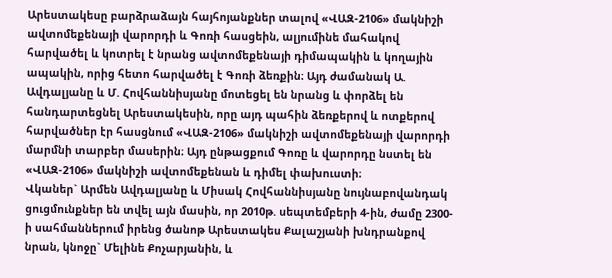Արեստակեսը բարձրաձայն հայհոյանքներ տալով «ՎԱԶ-2106» մակնիշի ավտոմեքենայի վարորդի և Գոռի հասցեին, ալյումինե մահակով հարվածել և կոտրել է նրանց ավտոմեքենայի դիմապակին և կողային ապակին, որից հետո հարվածել է Գոռի ձեռքին։ Այդ ժամանակ Ա. Ավդալյանը և Մ. Հովհաննիսյանը մոտեցել են նրանց և փորձել են հանդարտեցնել Արեստակեսին, որը այդ պահին ձեռքերով և ոտքերով հարվածներ էր հասցնում «ՎԱԶ-2106» մակնիշի ավտոմեքենայի վարորդի մարմնի տարբեր մասերին։ Այդ ընթացքում Գոռը և վարորդը նստել են «ՎԱԶ-2106» մակնիշի ավտոմեքենան և դիմել փախուստի։
Վկաներ` Արմեն Ավդալյանը և Միսակ Հովհաննիսյանը նույնաբովանդակ ցուցմունքներ են տվել այն մասին, որ 2010թ. սեպտեմբերի 4-ին, ժամը 2300-ի սահմաններում իրենց ծանոթ Արեստակես Քալաշյանի խնդրանքով նրան, կնոջը` Մելինե Քոչարյանին, և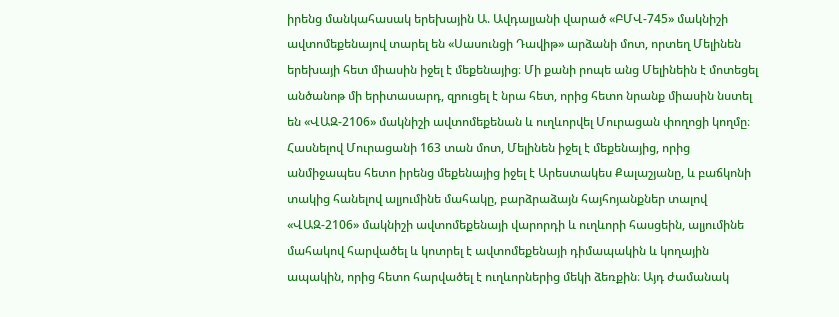իրենց մանկահասակ երեխային Ա. Ավդալյանի վարած «ԲՄՎ-745» մակնիշի ավտոմեքենայով տարել են «Սասունցի Դավիթ» արձանի մոտ, որտեղ Մելինեն երեխայի հետ միասին իջել է մեքենայից։ Մի քանի րոպե անց Մելինեին է մոտեցել անծանոթ մի երիտասարդ, զրուցել է նրա հետ, որից հետո նրանք միասին նստել են «ՎԱԶ-2106» մակնիշի ավտոմեքենան և ուղևորվել Մուրացան փողոցի կողմը։ Հասնելով Մուրացանի 163 տան մոտ, Մելինեն իջել է մեքենայից, որից անմիջապես հետո իրենց մեքենայից իջել է Արեստակես Քալաշյանը, և բաճկոնի տակից հանելով ալյումինե մահակը, բարձրաձայն հայհոյանքներ տալով «ՎԱԶ-2106» մակնիշի ավտոմեքենայի վարորդի և ուղևորի հասցեին, ալյումինե մահակով հարվածել և կոտրել է ավտոմեքենայի դիմապակին և կողային ապակին, որից հետո հարվածել է ուղևորներից մեկի ձեռքին։ Այդ ժամանակ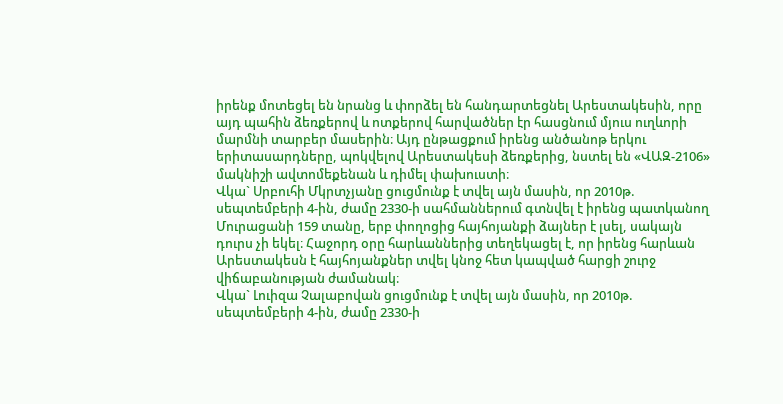իրենք մոտեցել են նրանց և փորձել են հանդարտեցնել Արեստակեսին, որը այդ պահին ձեռքերով և ոտքերով հարվածներ էր հասցնում մյուս ուղևորի մարմնի տարբեր մասերին։ Այդ ընթացքում իրենց անծանոթ երկու երիտասարդները, պոկվելով Արեստակեսի ձեռքերից, նստել են «ՎԱԶ-2106» մակնիշի ավտոմեքենան և դիմել փախուստի։
Վկա` Սրբուհի Մկրտչյանը ցուցմունք է տվել այն մասին, որ 2010թ. սեպտեմբերի 4-ին, ժամը 2330-ի սահմաններում գտնվել է իրենց պատկանող Մուրացանի 159 տանը, երբ փողոցից հայհոյանքի ձայներ է լսել, սակայն դուրս չի եկել։ Հաջորդ օրը հարևաններից տեղեկացել է, որ իրենց հարևան Արեստակեսն է հայհոյանքներ տվել կնոջ հետ կապված հարցի շուրջ վիճաբանության ժամանակ։
Վկա` Լուիզա Չալաբովան ցուցմունք է տվել այն մասին, որ 2010թ. սեպտեմբերի 4-ին, ժամը 2330-ի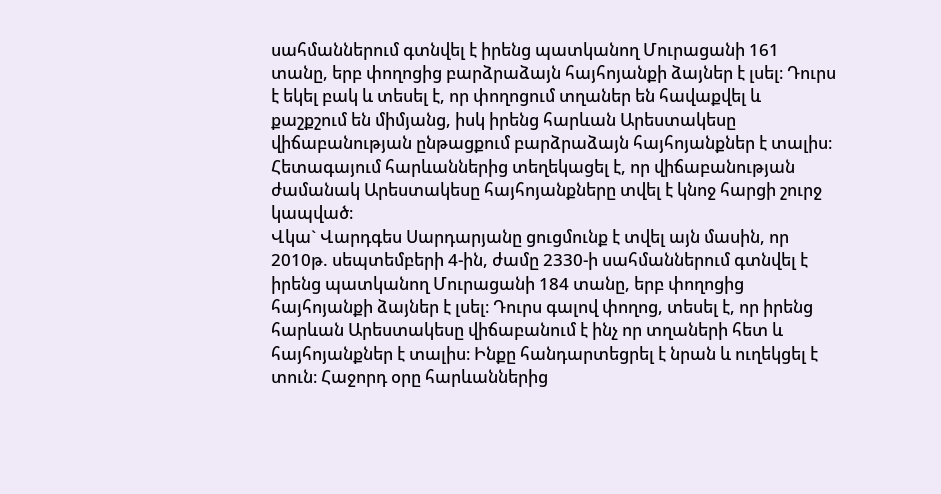սահմաններում գտնվել է իրենց պատկանող Մուրացանի 161 տանը, երբ փողոցից բարձրաձայն հայհոյանքի ձայներ է լսել։ Դուրս է եկել բակ և տեսել է, որ փողոցում տղաներ են հավաքվել և քաշքշում են միմյանց, իսկ իրենց հարևան Արեստակեսը վիճաբանության ընթացքում բարձրաձայն հայհոյանքներ է տալիս։ Հետագայում հարևաններից տեղեկացել է, որ վիճաբանության ժամանակ Արեստակեսը հայհոյանքները տվել է կնոջ հարցի շուրջ կապված։
Վկա` Վարդգես Սարդարյանը ցուցմունք է տվել այն մասին, որ 2010թ. սեպտեմբերի 4-ին, ժամը 2330-ի սահմաններում գտնվել է իրենց պատկանող Մուրացանի 184 տանը, երբ փողոցից հայհոյանքի ձայներ է լսել։ Դուրս գալով փողոց, տեսել է, որ իրենց հարևան Արեստակեսը վիճաբանում է ինչ որ տղաների հետ և հայհոյանքներ է տալիս։ Ինքը հանդարտեցրել է նրան և ուղեկցել է տուն։ Հաջորդ օրը հարևաններից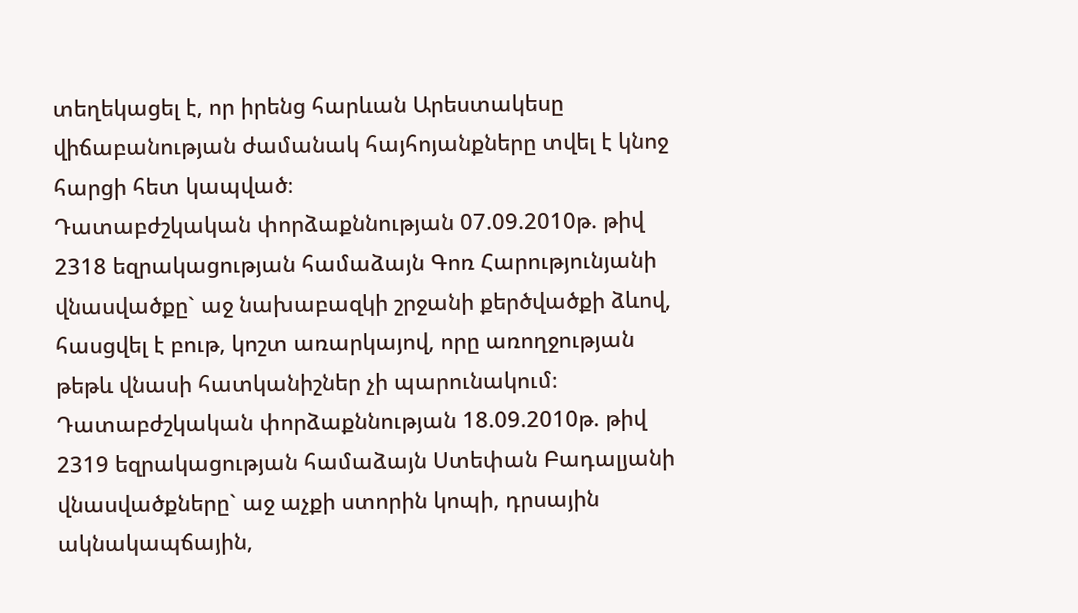տեղեկացել է, որ իրենց հարևան Արեստակեսը վիճաբանության ժամանակ հայհոյանքները տվել է կնոջ հարցի հետ կապված։
Դատաբժշկական փորձաքննության 07.09.2010թ. թիվ 2318 եզրակացության համաձայն Գոռ Հարությունյանի վնասվածքը` աջ նախաբազկի շրջանի քերծվածքի ձևով, հասցվել է բութ, կոշտ առարկայով, որը առողջության թեթև վնասի հատկանիշներ չի պարունակում։
Դատաբժշկական փորձաքննության 18.09.2010թ. թիվ 2319 եզրակացության համաձայն Ստեփան Բադալյանի վնասվածքները` աջ աչքի ստորին կոպի, դրսային ակնակապճային,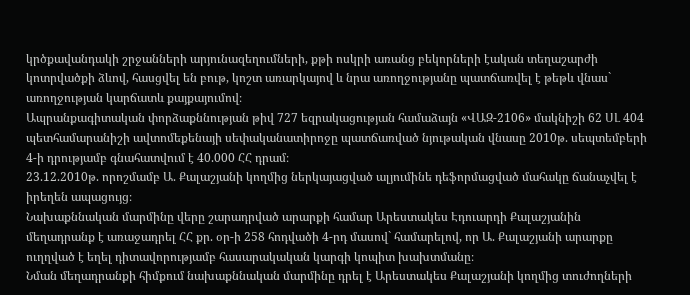կրծքավանդակի շրջանների արյունազեղումների, քթի ոսկրի առանց բեկորների էական տեղաշարժի կոտրվածքի ձևով, հասցվել են բութ, կոշտ առարկայով և նրա առողջությանը պատճառվել է թեթև վնաս` առողջության կարճատև քայքայումով։
Ապրանքագիտական փորձաքննության թիվ 727 եզրակացության համաձայն «ՎԱԶ-2106» մակնիշի 62 ՍԼ 404 պետհամարանիշի ավտոմեքենայի սեփականատիրոջը պատճառված նյութական վնասը 2010թ. սեպտեմբերի 4-ի դրությամբ գնահատվում է 40.000 ՀՀ դրամ։
23.12.2010թ. որոշմամբ Ա. Քալաշյանի կողմից ներկայացված ալյումինե դեֆորմացված մահակը ճանաչվել է իրեղեն ապացույց։
Նախաքննական մարմինը վերը շարադրված արարքի համար Արեստակես Էդուարդի Քալաշյանին մեղադրանք է առաջադրել ՀՀ քր. օր-ի 258 հոդվածի 4-րդ մասով` համարելով, որ Ա. Քալաշյանի արարքը ուղղված է եղել դիտավորությամբ հասարակական կարգի կոպիտ խախտմանը։
Նման մեղադրանքի հիմքում նախաքննական մարմինը դրել է Արեստակես Քալաշյանի կողմից տուժողների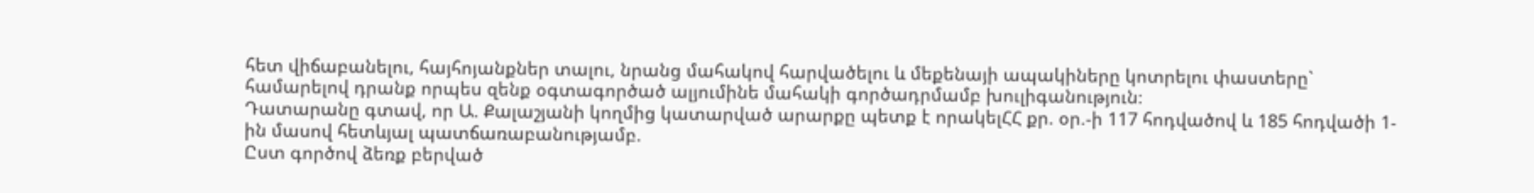հետ վիճաբանելու, հայհոյանքներ տալու, նրանց մահակով հարվածելու և մեքենայի ապակիները կոտրելու փաստերը` համարելով դրանք որպես զենք օգտագործած ալյումինե մահակի գործադրմամբ խուլիգանություն։
Դատարանը գտավ, որ Ա. Քալաշյանի կողմից կատարված արարքը պետք է որակելՀՀ քր. օր.-ի 117 հոդվածով և 185 հոդվածի 1-ին մասով հետևյալ պատճառաբանությամբ.
Ըստ գործով ձեռք բերված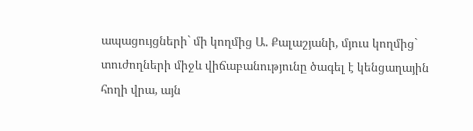ապացույցների` մի կողմից Ա. Քալաշյանի, մյուս կողմից` տուժողների միջև վիճաբանությունը ծագել է կենցաղային հողի վրա, այն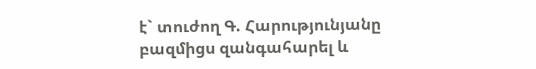է` տուժող Գ. Հարությունյանը բազմիցս զանգահարել և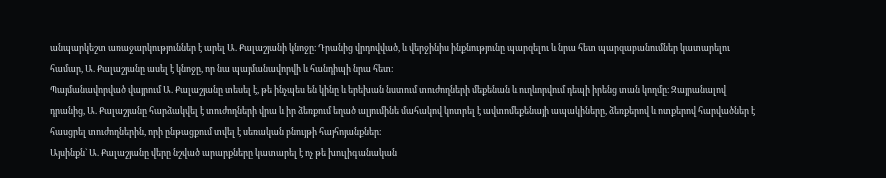անպարկեշտ առաջարկություններ է արել Ա. Քալաշյանի կնոջը։ Դրանից վրդովված, և վերջինիս ինքնությունը պարզելու և նրա հետ պարզաբանումներ կատարելու համար, Ա. Քալաշյանը ասել է կնոջը, որ նա պայմանավորվի և հանդիպի նրա հետ։
Պայմանավորված վայրում Ա. Քալաշյանը տեսել է, թե ինչպես են կինը և երեխան նստում տուժողների մեքենան և ուղևորվում դեպի իրենց տան կողմը։ Զայրանալով դրանից, Ա. Քալաշյանը հարձակվել է տուժողների վրա և իր ձեռքում եղած ալյումինե մահակով կոտրել է ավտոմեքենայի ապակիները, ձեռքերով և ոտքերով հարվածներ է հասցրել տուժողներին, որի ընթացքում տվել է սեռական բնույթի հայհոյանքներ։
Այսինքն` Ա. Քալաշյանը վերը նշված արարքները կատարել է ոչ թե խուլիգանական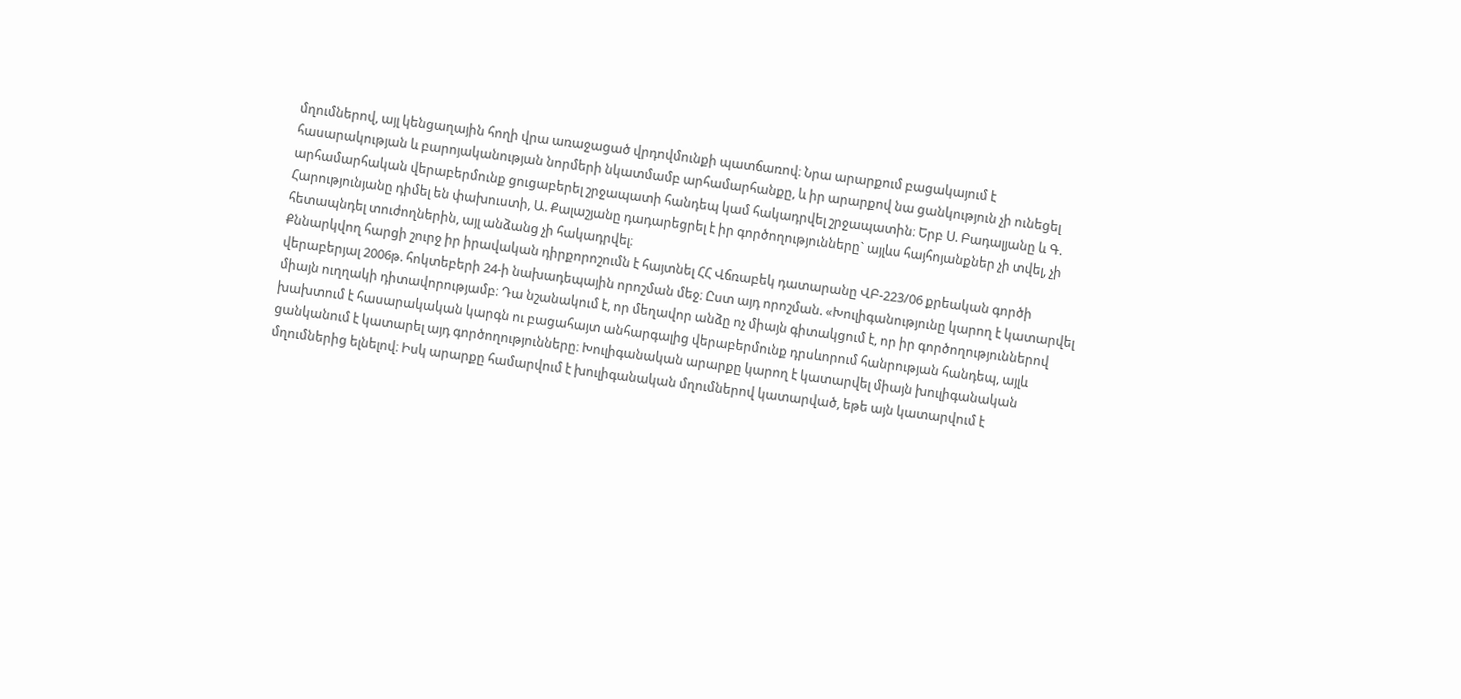մղումներով, այլ կենցաղային հողի վրա առաջացած վրդովմունքի պատճառով։ Նրա արարքում բացակայում է հասարակության և բարոյականության նորմերի նկատմամբ արհամարհանքը, և իր արարքով նա ցանկություն չի ունեցել արհամարհական վերաբերմունք ցուցաբերել շրջապատի հանդեպ կամ հակադրվել շրջապատին։ Երբ Ս. Բադալյանը և Գ. Հարությունյանը դիմել են փախուստի, Ա. Քալաշյանը դադարեցրել է իր գործողությունները` այլևս հայհոյանքներ չի տվել, չի հետապնդել տուժողներին, այլ անձանց չի հակադրվել։
Քննարկվող հարցի շուրջ իր իրավական դիրքորոշումն է հայտնել ՀՀ Վճռաբեկ դատարանը ՎԲ-223/06 քրեական գործի վերաբերյալ 2006թ. հոկտեբերի 24-ի նախադեպային որոշման մեջ։ Ըստ այդ որոշման. «Խուլիգանությունը կարող է կատարվել միայն ուղղակի դիտավորությամբ։ Դա նշանակում է, որ մեղավոր անձը ոչ միայն գիտակցում է, որ իր գործողություններով խախտում է հասարակական կարգն ու բացահայտ անհարգալից վերաբերմունք դրսևորում հանրության հանդեպ, այլև ցանկանում է կատարել այդ գործողությունները։ Խուլիգանական արարքը կարող է կատարվել միայն խուլիգանական մղումներից ելնելով։ Իսկ արարքը համարվում է խուլիգանական մղումներով կատարված, եթե այն կատարվում է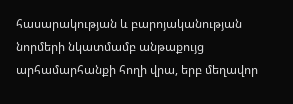հասարակության և բարոյականության նորմերի նկատմամբ անթաքույց արհամարհանքի հողի վրա, երբ մեղավոր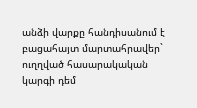անձի վարքը հանդիսանում է բացահայտ մարտահրավեր` ուղղված հասարակական կարգի դեմ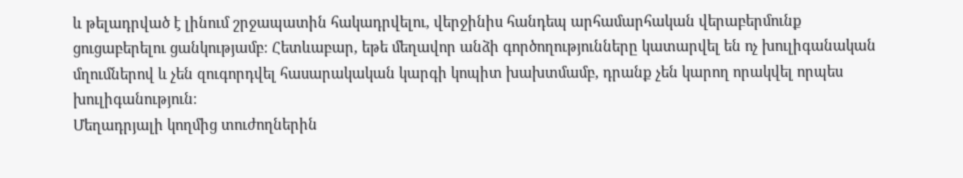և թելադրված է լինում շրջապատին հակադրվելու, վերջինիս հանդեպ արհամարհական վերաբերմունք ցուցաբերելու ցանկությամբ։ Հետևաբար, եթե մեղավոր անձի գործողությունները կատարվել են ոչ խուլիգանական մղումներով և չեն զուգորդվել հասարակական կարգի կոպիտ խախտմամբ, դրանք չեն կարող որակվել որպես խուլիգանություն։
Մեղադրյալի կողմից տուժողներին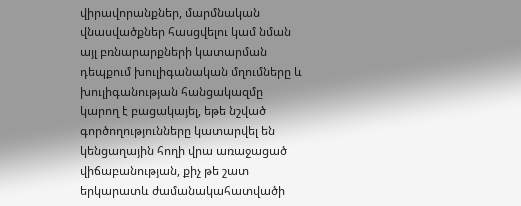վիրավորանքներ, մարմնական վնասվածքներ հասցվելու կամ նման այլ բռնարարքների կատարման դեպքում խուլիգանական մղումները և խուլիգանության հանցակազմը կարող է բացակայել, եթե նշված գործողությունները կատարվել են կենցաղային հողի վրա առաջացած վիճաբանության, քիչ թե շատ երկարատև ժամանակահատվածի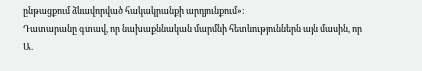ընթացքում ձևավորված հակակրանքի արդյունքում»։
Դատարանը գտավ, որ նախաքննական մարմնի հետևություններն այն մասին, որ Ա.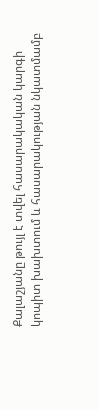Քալաշյանը թույլ է տվել հասարակական կարգի կոպիտ խախտում և հասարակության նկատմամբ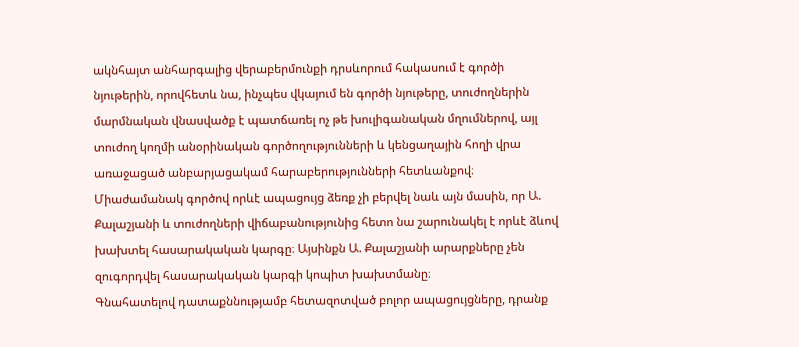ակնհայտ անհարգալից վերաբերմունքի դրսևորում հակասում է գործի նյութերին, որովհետև նա, ինչպես վկայում են գործի նյութերը, տուժողներին մարմնական վնասվածք է պատճառել ոչ թե խուլիգանական մղումներով, այլ տուժող կողմի անօրինական գործողությունների և կենցաղային հողի վրա առաջացած անբարյացակամ հարաբերությունների հետևանքով։
Միաժամանակ գործով որևէ ապացույց ձեռք չի բերվել նաև այն մասին, որ Ա. Քալաշյանի և տուժողների վիճաբանությունից հետո նա շարունակել է որևէ ձևով խախտել հասարակական կարգը։ Այսինքն Ա. Քալաշյանի արարքները չեն զուգորդվել հասարակական կարգի կոպիտ խախտմանը։
Գնահատելով դատաքննությամբ հետազոտված բոլոր ապացույցները, դրանք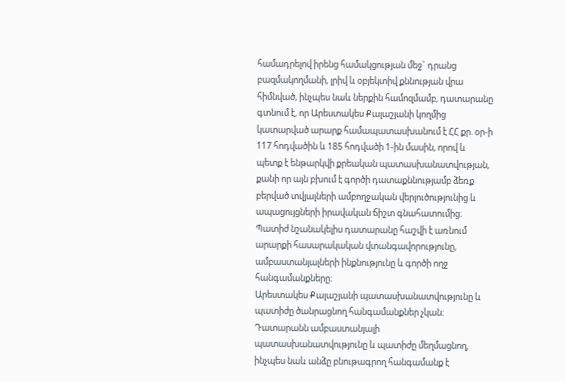համադրելով իրենց համակցության մեջ` դրանց բազմակողմանի, լրիվ և օբյեկտիվ քննության վրա հիմնված, ինչպես նաև ներքին համոզմամբ, դատարանը գտնում է, որ Արեստակես Քալաշյանի կողմից կատարված արարք համապատասխանում է ՀՀ քր. օր-ի 117 հոդվածին և 185 հոդվածի 1-ին մասին, որով և պետք է ենթարկվի քրեական պատասխանատվության, քանի որ այն բխում է գործի դատաքննությամբ ձեռք բերված տվյալների ամբողջական վերլուծությունից և ապացույցների իրավական ճիշտ գնահատումից։
Պատիժ նշանակելիս դատարանը հաշվի է առնում արարքի հասարակական վտանգավորությունը, ամբաստանյալների ինքնությունը և գործի ողջ հանգամանքները։
Արեստակես Քալաշյանի պատասխանատվությունը և պատիժը ծանրացնող հանգամանքներ չկան։
Դատարանն ամբաստանյալի պատասխանատվությունը և պատիժը մեղմացնող, ինչպես նաև անձը բնութագրող հանգամանք է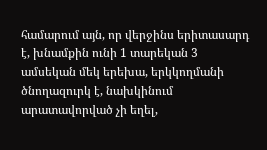համարում այն, որ վերջինս երիտասարդ է, խնամքին ունի 1 տարեկան 3 ամսեկան մեկ երեխա, երկկողմանի ծնողազուրկ է, նախկինում արատավորված չի եղել,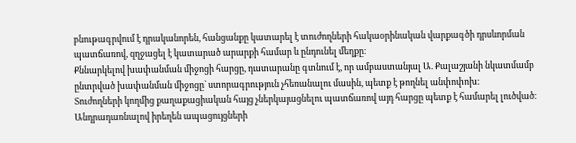բնութագրվում է դրականորեն, հանցանքը կատարել է տուժողների հակաօրինական վարքագծի դրսևորման պատճառով, զղջացել է կատարած արարքի համար և ընդունել մեղքը։
Քննարկելով խափանման միջոցի հարցը, դատարանը գտնում է, որ ամբաստանյալ Ա. Քալաշյանի նկատմամբ ընտրված խափանման միջոցը` ստորագրություն չհեռանալու մասին, պետք է թողնել անփոփոխ։
Տուժողների կողմից քաղաքացիական հայց չներկայացնելու պատճառով այդ հարցը պետք է համարել լուծված։
Անդրադառնալով իրեղեն ապացույցների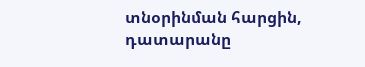տնօրինման հարցին, դատարանը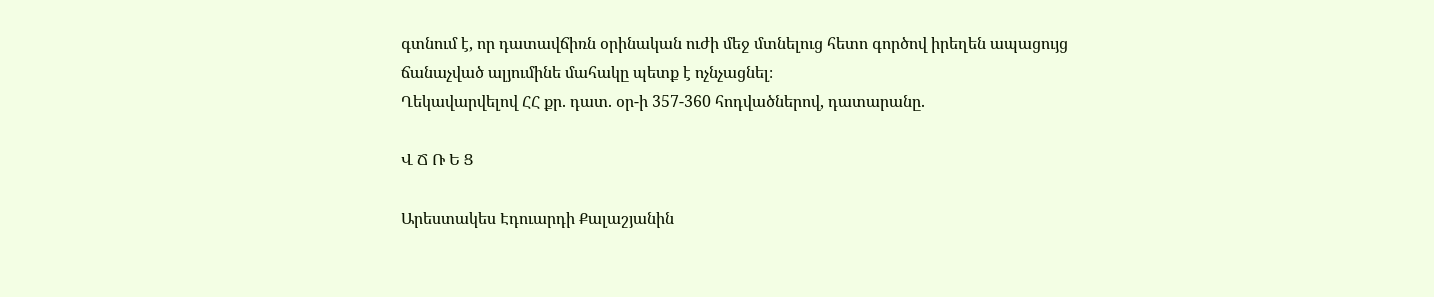գտնում է, որ դատավճիռն օրինական ուժի մեջ մտնելուց հետո գործով իրեղեն ապացույց ճանաչված ալյումինե մահակը պետք է ոչնչացնել։
Ղեկավարվելով ՀՀ քր. դատ. օր-ի 357-360 հոդվածներով, դատարանը.

Վ Ճ Ռ Ե Ց

Արեստակես Էդուարդի Քալաշյանին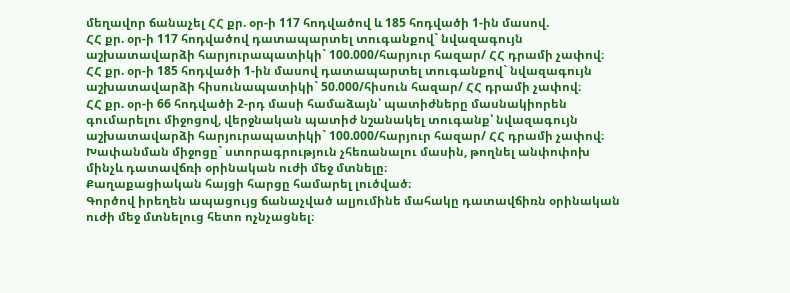մեղավոր ճանաչել ՀՀ քր. օր-ի 117 հոդվածով և 185 հոդվածի 1-ին մասով.
ՀՀ քր. օր-ի 117 հոդվածով դատապարտել տուգանքով` նվազագույն աշխատավարձի հարյուրապատիկի` 100.000/հարյուր հազար/ ՀՀ դրամի չափով։
ՀՀ քր. օր-ի 185 հոդվածի 1-ին մասով դատապարտել տուգանքով` նվազագույն աշխատավարձի հիսունապատիկի` 50.000/հիսուն հազար/ ՀՀ դրամի չափով։
ՀՀ քր. օր-ի 66 հոդվածի 2-րդ մասի համաձայն՝ պատիժները մասնակիորեն գումարելու միջոցով, վերջնական պատիժ նշանակել տուգանք՝ նվազագույն աշխատավարձի հարյուրապատիկի` 100.000/հարյուր հազար/ ՀՀ դրամի չափով։
Խափանման միջոցը` ստորագրություն չհեռանալու մասին, թողնել անփոփոխ մինչև դատավճռի օրինական ուժի մեջ մտնելը։
Քաղաքացիական հայցի հարցը համարել լուծված։
Գործով իրեղեն ապացույց ճանաչված ալյումինե մահակը դատավճիռն օրինական ուժի մեջ մտնելուց հետո ոչնչացնել։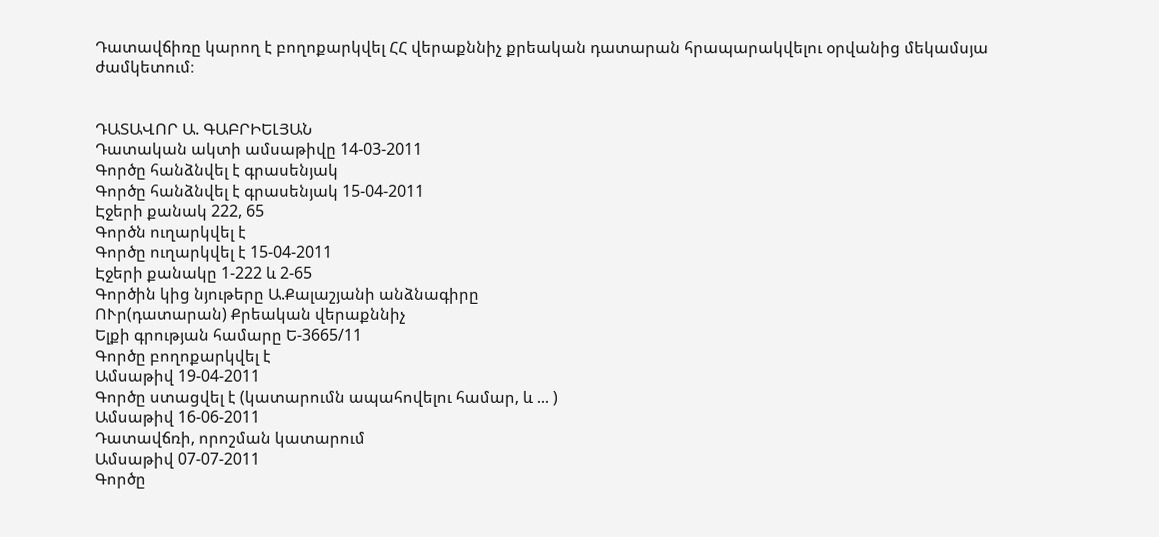Դատավճիռը կարող է բողոքարկվել ՀՀ վերաքննիչ քրեական դատարան հրապարակվելու օրվանից մեկամսյա ժամկետում։


ԴԱՏԱՎՈՐ Ա. ԳԱԲՐԻԵԼՅԱՆ
Դատական ակտի ամսաթիվը 14-03-2011
Գործը հանձնվել է գրասենյակ
Գործը հանձնվել է գրասենյակ 15-04-2011
Էջերի քանակ 222, 65
Գործն ուղարկվել է
Գործը ուղարկվել է 15-04-2011
Էջերի քանակը 1-222 և 2-65
Գործին կից նյութերը Ա.Քալաշյանի անձնագիրը
ՈՒր(դատարան) Քրեական վերաքննիչ
Ելքի գրության համարը Ե-3665/11
Գործը բողոքարկվել է
Ամսաթիվ 19-04-2011
Գործը ստացվել է (կատարումն ապահովելու համար, և ... )
Ամսաթիվ 16-06-2011
Դատավճռի, որոշման կատարում
Ամսաթիվ 07-07-2011
Գործը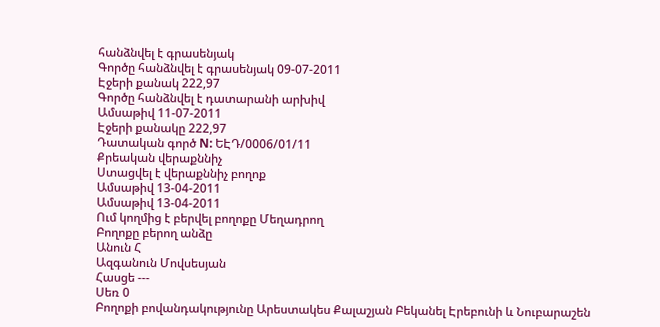հանձնվել է գրասենյակ
Գործը հանձնվել է գրասենյակ 09-07-2011
Էջերի քանակ 222,97
Գործը հանձնվել է դատարանի արխիվ
Ամսաթիվ 11-07-2011
Էջերի քանակը 222,97
Դատական գործ N: ԵԷԴ/0006/01/11
Քրեական վերաքննիչ
Ստացվել է վերաքննիչ բողոք
Ամսաթիվ 13-04-2011
Ամսաթիվ 13-04-2011
Ում կողմից է բերվել բողոքը Մեղադրող
Բողոքը բերող անձը
Անուն Հ
Ազգանուն Մովսեսյան
Հասցե ---
Սեռ 0
Բողոքի բովանդակությունը Արեստակես Քալաշյան Բեկանել Էրեբունի և Նուբարաշեն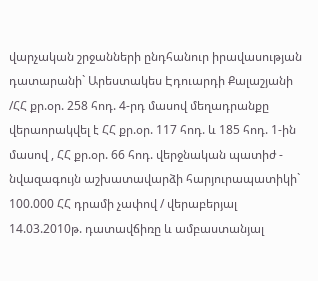վարչական շրջանների ընդհանուր իրավասության դատարանի` Արեստակես Էդուարդի Քալաշյանի /ՀՀ քր.օր. 258 հոդ. 4-րդ մասով մեղադրանքը վերաորակվել է ՀՀ քր.օր. 117 հոդ. և 185 հոդ. 1-ին մասով , ՀՀ քր.օր. 66 հոդ. վերջնական պատիժ - նվազագույն աշխատավարձի հարյուրապատիկի` 100.000 ՀՀ դրամի չափով / վերաբերյալ 14.03.2010թ. դատավճիռը և ամբաստանյալ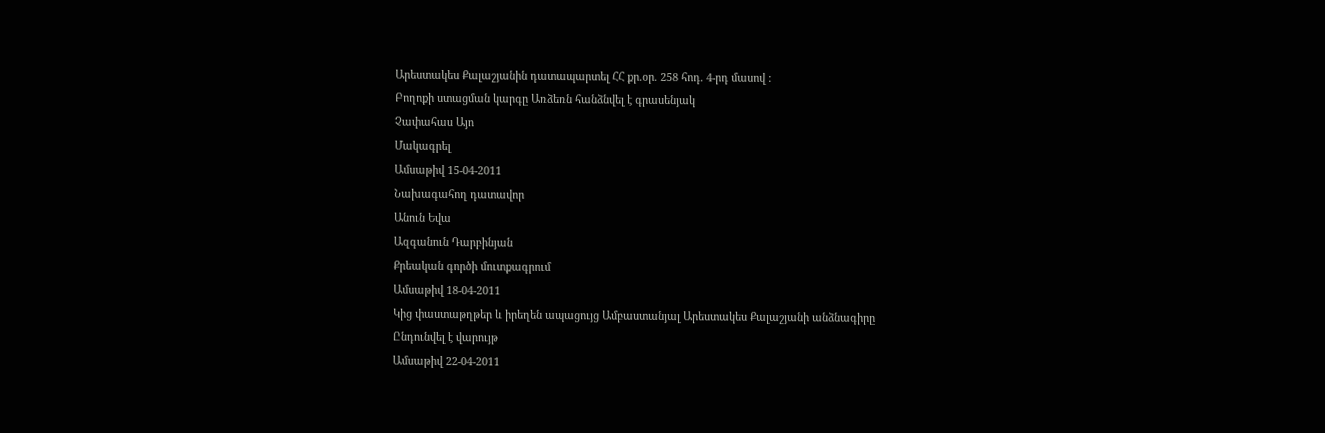Արեստակես Քալաշյանին դատապարտել ՀՀ քր.օր. 258 հոդ. 4-րդ մասով :
Բողոքի ստացման կարգը Առձեռն հանձնվել է գրասենյակ
Չափահաս Այո
Մակագրել
Ամսաթիվ 15-04-2011
Նախագահող դատավոր
Անուն Եվա
Ազգանուն Դարբինյան
Քրեական գործի մուտքագրում
Ամսաթիվ 18-04-2011
Կից փաստաթղթեր և իրեղեն ապացույց Ամբաստանյալ Արեստակես Քալաշյանի անձնագիրը
Ընդունվել է վարույթ
Ամսաթիվ 22-04-2011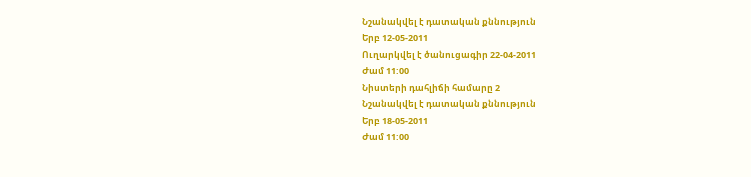Նշանակվել է դատական քննություն
Երբ 12-05-2011
Ուղարկվել է ծանուցագիր 22-04-2011
Ժամ 11:00
Նիստերի դահլիճի համարը 2
Նշանակվել է դատական քննություն
Երբ 18-05-2011
Ժամ 11:00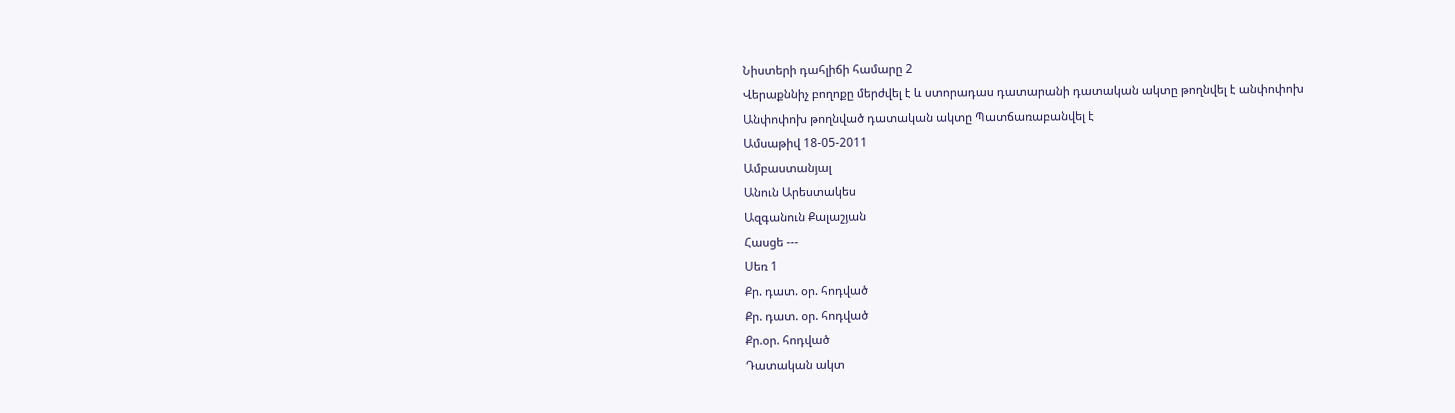Նիստերի դահլիճի համարը 2
Վերաքննիչ բողոքը մերժվել է և ստորադաս դատարանի դատական ակտը թողնվել է անփոփոխ
Անփոփոխ թողնված դատական ակտը Պատճառաբանվել է
Ամսաթիվ 18-05-2011
Ամբաստանյալ
Անուն Արեստակես
Ազգանուն Քալաշյան
Հասցե ---
Սեռ 1
Քր. դատ. օր. հոդված
Քր. դատ. օր. հոդված
Քր.օր. հոդված
Դատական ակտ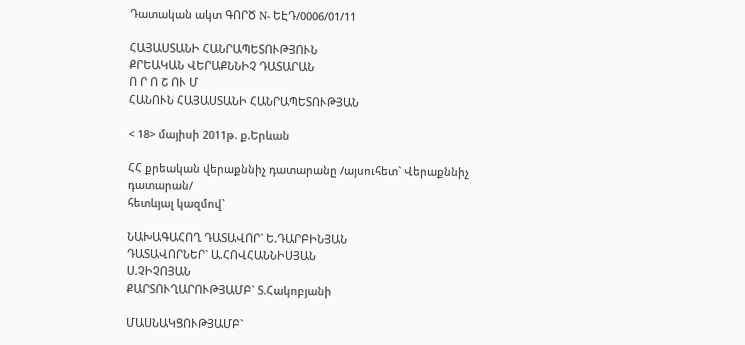Դատական ակտ ԳՈՐԾ N- ԵԷԴ/0006/01/11

ՀԱՅԱՍՏԱՆԻ ՀԱՆՐԱՊԵՏՈՒԹՅՈՒՆ
ՔՐԵԱԿԱՆ ՎԵՐԱՔՆՆԻՉ ԴԱՏԱՐԱՆ
Ո Ր Ո Շ ՈՒ Մ
ՀԱՆՈՒՆ ՀԱՅԱՍՏԱՆԻ ՀԱՆՐԱՊԵՏՈՒԹՅԱՆ

< 18> մայիսի 2011թ. ք.Երևան

ՀՀ քրեական վերաքննիչ դատարանը /այսուհետ` Վերաքննիչ դատարան/
հետևյալ կազմով`

ՆԱԽԱԳԱՀՈՂ ԴԱՏԱՎՈՐ` Ե.ԴԱՐԲԻՆՅԱՆ
ԴԱՏԱՎՈՐՆԵՐ` Ա.ՀՈՎՀԱՆՆԻՍՅԱՆ
Ս.ՉԻՉՈՅԱՆ
ՔԱՐՏՈՒՂԱՐՈՒԹՅԱՄԲ` Տ.Հակոբյանի

ՄԱՍՆԱԿՑՈՒԹՅԱՄԲ`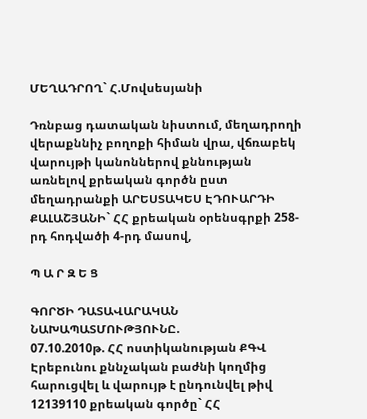ՄԵՂԱԴՐՈՂ` Հ.Մովսեսյանի

Դռնբաց դատական նիստում, մեղադրողի վերաքննիչ բողոքի հիման վրա, վճռաբեկ վարույթի կանոններով քննության առնելով քրեական գործն ըստ մեղադրանքի ԱՐԵՍՏԱԿԵՍ ԷԴՈՒԱՐԴԻ ՔԱԼԱՇՅԱՆԻ` ՀՀ քրեական օրենսգրքի 258-րդ հոդվածի 4-րդ մասով,

Պ Ա Ր Զ Ե Ց

ԳՈՐԾԻ ԴԱՏԱՎԱՐԱԿԱՆ ՆԱԽԱՊԱՏՄՈՒԹՅՈՒՆԸ.
07.10.2010թ. ՀՀ ոստիկանության ՔԳՎ Էրեբունու քննչական բաժնի կողմից հարուցվել և վարույթ է ընդունվել թիվ 12139110 քրեական գործը` ՀՀ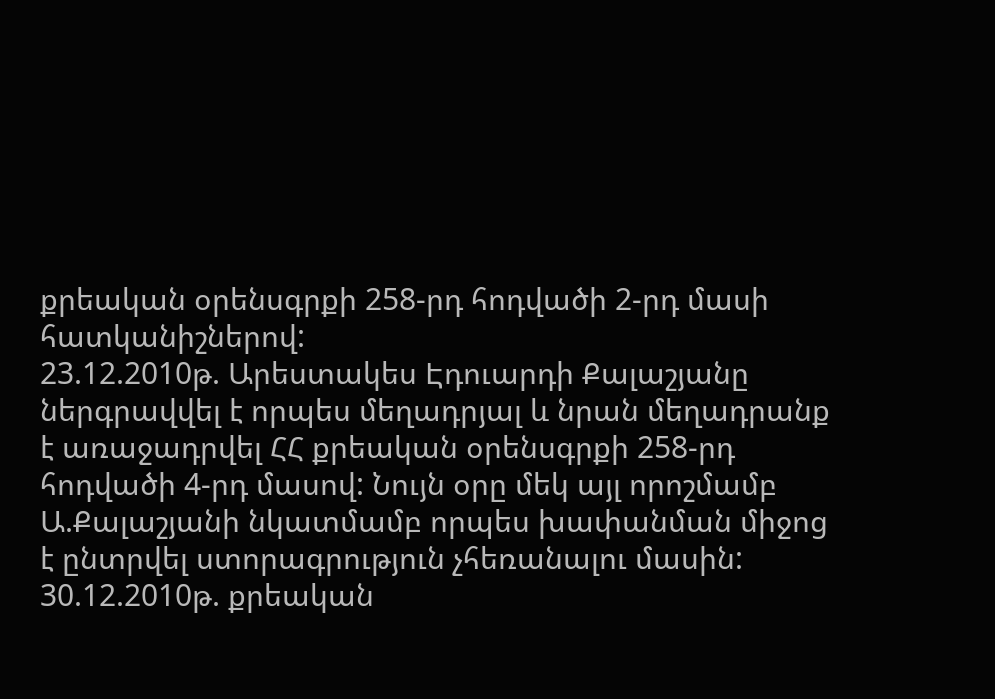քրեական օրենսգրքի 258-րդ հոդվածի 2-րդ մասի հատկանիշներով:
23.12.2010թ. Արեստակես Էդուարդի Քալաշյանը ներգրավվել է որպես մեղադրյալ և նրան մեղադրանք է առաջադրվել ՀՀ քրեական օրենսգրքի 258-րդ հոդվածի 4-րդ մասով: Նույն օրը մեկ այլ որոշմամբ Ա.Քալաշյանի նկատմամբ որպես խափանման միջոց է ընտրվել ստորագրություն չհեռանալու մասին:
30.12.2010թ. քրեական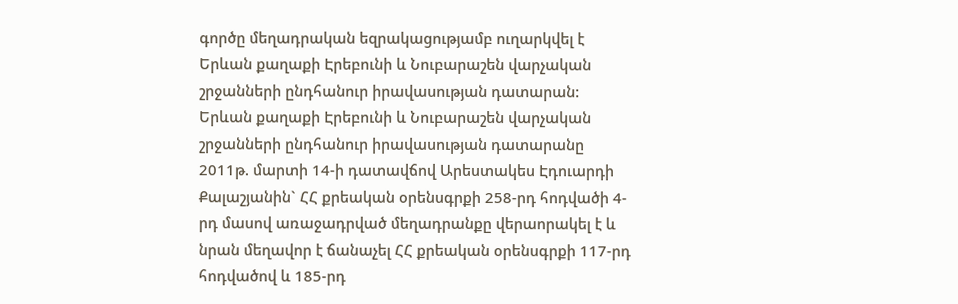գործը մեղադրական եզրակացությամբ ուղարկվել է Երևան քաղաքի Էրեբունի և Նուբարաշեն վարչական շրջանների ընդհանուր իրավասության դատարան:
Երևան քաղաքի Էրեբունի և Նուբարաշեն վարչական շրջանների ընդհանուր իրավասության դատարանը 2011թ. մարտի 14-ի դատավճով Արեստակես Էդուարդի Քալաշյանին` ՀՀ քրեական օրենսգրքի 258-րդ հոդվածի 4-րդ մասով առաջադրված մեղադրանքը վերաորակել է և նրան մեղավոր է ճանաչել ՀՀ քրեական օրենսգրքի 117-րդ հոդվածով և 185-րդ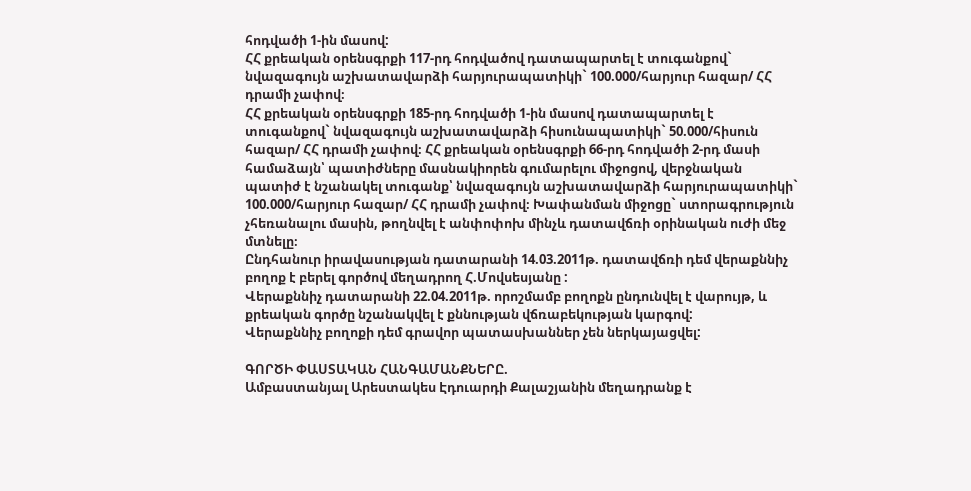հոդվածի 1-ին մասով:
ՀՀ քրեական օրենսգրքի 117-րդ հոդվածով դատապարտել է տուգանքով` նվազագույն աշխատավարձի հարյուրապատիկի` 100.000/հարյուր հազար/ ՀՀ դրամի չափով։
ՀՀ քրեական օրենսգրքի 185-րդ հոդվածի 1-ին մասով դատապարտել է տուգանքով` նվազագույն աշխատավարձի հիսունապատիկի` 50.000/հիսուն հազար/ ՀՀ դրամի չափով։ ՀՀ քրեական օրենսգրքի 66-րդ հոդվածի 2-րդ մասի համաձայն՝ պատիժները մասնակիորեն գումարելու միջոցով, վերջնական պատիժ է նշանակել տուգանք՝ նվազագույն աշխատավարձի հարյուրապատիկի` 100.000/հարյուր հազար/ ՀՀ դրամի չափով։ Խափանման միջոցը` ստորագրություն չհեռանալու մասին, թողնվել է անփոփոխ մինչև դատավճռի օրինական ուժի մեջ մտնելը։
Ընդհանուր իրավասության դատարանի 14.03.2011թ. դատավճռի դեմ վերաքննիչ բողոք է բերել գործով մեղադրող Հ.Մովսեսյանը :
Վերաքննիչ դատարանի 22.04.2011թ. որոշմամբ բողոքն ընդունվել է վարույթ, և քրեական գործը նշանակվել է քննության վճռաբեկության կարգով:
Վերաքննիչ բողոքի դեմ գրավոր պատասխաններ չեն ներկայացվել:

ԳՈՐԾԻ ՓԱՍՏԱԿԱՆ ՀԱՆԳԱՄԱՆՔՆԵՐԸ.
Ամբաստանյալ Արեստակես Էդուարդի Քալաշյանին մեղադրանք է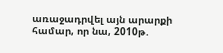առաջադրվել այն արարքի համար, որ նա, 2010թ.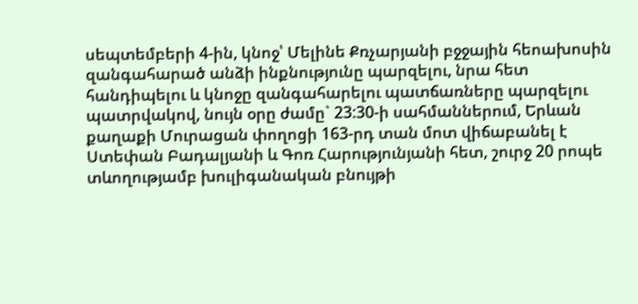սեպտեմբերի 4-ին, կնոջ՝ Մելինե Քռչարյանի բջջային հեոախոսին զանգահարած անձի ինքնությունը պարզելու, նրա հետ հանդիպելու և կնոջը զանգահարելու պատճառները պարզելու պատրվակով, նույն օրը ժամը` 23:30-ի սահմաններում, Երևան քաղաքի Մուրացան փողոցի 163-րդ տան մոտ վիճաբանել է Ստեփան Բադալյանի և Գոռ Հարությունյանի հետ, շուրջ 20 րոպե տևողությամբ խուլիգանական բնույթի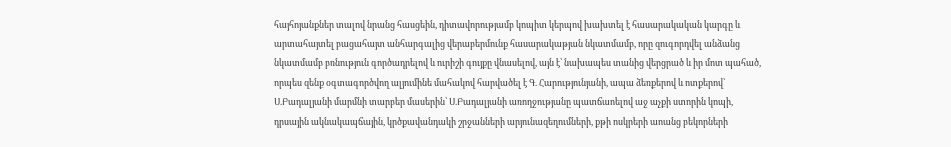հայհոյանքներ տալով նրանց հասցեին, դիտավորությամբ կոպիտ կերպով խախտել է հասարակական կարգը և արտահայտել բացահայտ անհարգալից վերաբերմունք հասարակաթյան նկատմամբ, որը զուգորդվել անձանց նկատմամբ բռնություն գործադրելով և ուրիշի գույքը վնասելով, այն է՝ նախապես տանից վերցրած և իր մոտ պահած, որպես զենք օգտագործվող ալյումինե մահակով հարվածել է Գ. Հարությունյանի, ապա ձեռքերով և ոտքերով՝ Ս.Բադալյանի մարմնի տարբեր մասերին՝ Ս.Բադալյանի առողջությանը պատճաոելով աջ աչքի ստորին կոպի, դրսային ակնակապճային, կրծքավանդակի շրջանների արյունազեղումների, քթի ոսկրերի աոանց բեկորների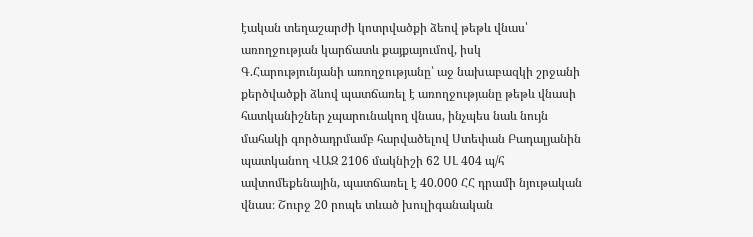էական տեղաշարժի կոտրվածքի ձեով թեթև վնաս՝ առողջության կարճատև քայքայումով, իսկ Գ.Հարությունյանի առողջությանը՝ աջ նախաբազկի շրջանի քերծվածքի ձևով պատճառել է առողջությանը թեթև վնասի հատկանիշներ չպարունակող վնաս, ինչպես նաև նույն մահակի գործադրմամբ հարվածելով Ստեփան Բադալյանին պատկանող ՎԱԶ 2106 մակնիշի 62 ՍԼ 404 պ/հ ավտոմեքենային, պատճառել է 40.000 ՀՀ դրամի նյութական վնաս։ Շուրջ 20 րոպե տևած խուլիգանական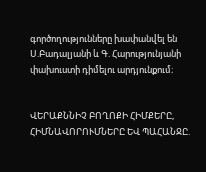գործողությունները խափանվել են Ս.Բադալյանի և Գ. Հարությունյանի փախուստի դիմելու արդյունքում։


ՎԵՐԱՔՆՆԻՉ ԲՈՂՈՔԻ ՀԻՄՔԵՐԸ, ՀԻՄՆԱՎՈՐՈՒՄՆԵՐԸ ԵՎ ՊԱՀԱՆՋԸ.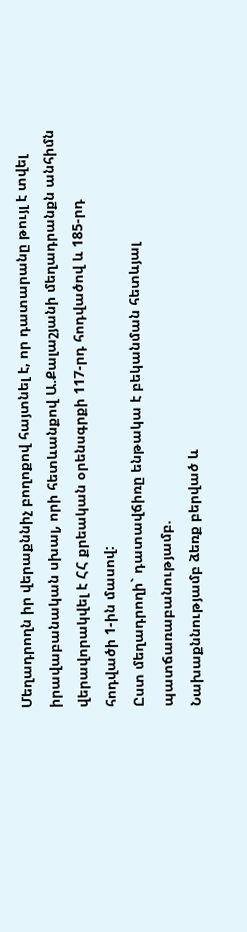Մեղադրողն իր վերաքննիչ բողոքով հայտնել է, որ դատարանը թույլ է տվել իրավաբանական սխալ, որի հետևանքով Ա.Քալաշյանի մեղադրանքն անհիմն վերավորակվել է ՀՀ քրեական օրենսգրքի 117-րդ հոդվածով և 185-րդ հոդվածի 1-ին մասով:
Ըստ մեղադրողի` դատավճիռը ենթակա է բեկանման հետևյալ պատճառաբանությամբ.
Նախաքննությամբ ձեռք բերված և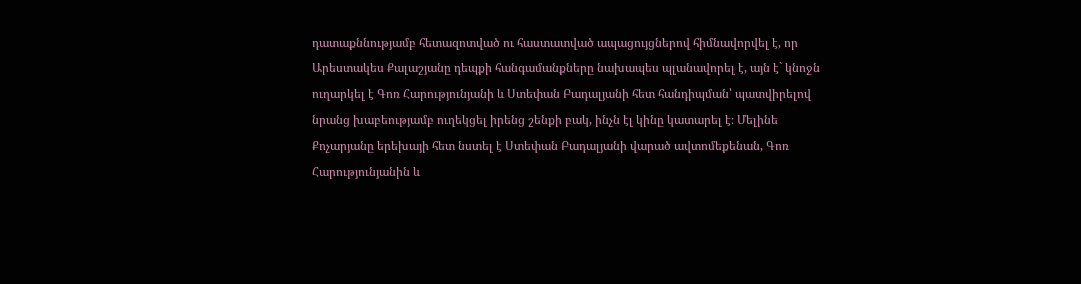դատաքննությամբ հետազոտված ու հաստատված ապացույցներով հիմնավորվել է, որ Արեստակես Քալաշյանը դեպքի հանգամանքները նախապես պլանավորել է, այն է` կնոջն ուղարկել է Գոռ Հարությունյանի և Ստեփան Բադալյանի հետ հանդիպման՝ պատվիրելով նրանց խաբեությամբ ուղեկցել իրենց շենքի բակ, ինչն էլ կինը կատարել է։ Մելինե Քոչարյանը երեխայի հետ նստել է Ստեփան Բադալյանի վարած ավտոմեքենան, Գոռ Հարությունյանին և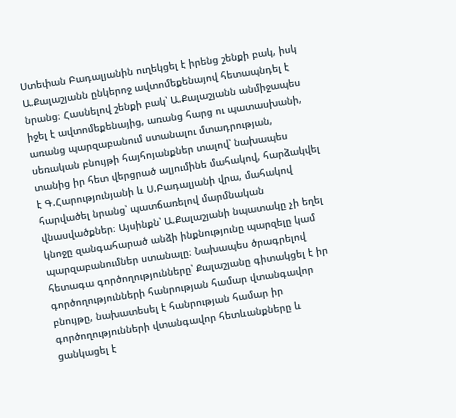Ստեփան Բադալյանին ուղեկցել է իրենց շենքի բակ, իսկ Ա.Քալաշյանն ընկերոջ ավտոմեքենայով հետապնդել է նրանց։ Հասնելով շենքի բակ՝ Ա.Քալաշյանն անմիջապես իջել է ավտոմեքենայից, առանց հարց ու պատասխանի, առանց պարզաբանում ստանալու մտադրության, սեռական բնույթի հայհոյանքներ տալով՝ նախապես տանից իր հետ վերցրած ալյումինե մահակով, հարձակվել է Գ.Հարությունյանի և Ս.Բադալյանի վրա, մահակով հարվածել նրանց՝ պատճառելով մարմնական վնասվածքներ։ Այսինքն՝ Ա.Քալաշյանի նպատակը չի եղել կնոջը զանգահարած անձի ինքնությունը պարզելը կամ պարզաբանումներ ստանալը։ Նախապես ծրագրելով հետագա գործողությունները՝ Քալաշյանը գիտակցել է իր գործողությունների հանրության համար վտանգավոր բնույթը, նախատեսել է հանրության համար իր գործողությունների վտանգավոր հետևանքները և ցանկացել է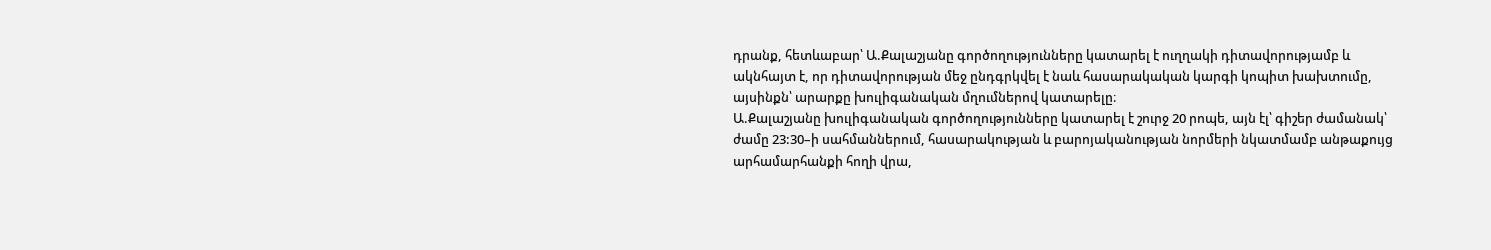դրանք, հետևաբար՝ Ա.Քալաշյանը գործողությունները կատարել է ուղղակի դիտավորությամբ և ակնհայտ է, որ դիտավորության մեջ ընդգրկվել է նաև հասարակական կարգի կոպիտ խախտումը, այսինքն՝ արարքը խուլիգանական մղումներով կատարելը։
Ա.Քալաշյանը խուլիգանական գործողությունները կատարել է շուրջ 20 րոպե, այն էլ՝ գիշեր ժամանակ՝ ժամը 23:30–ի սահմաններում, հասարակության և բարոյականության նորմերի նկատմամբ անթաքույց արհամարհանքի հողի վրա,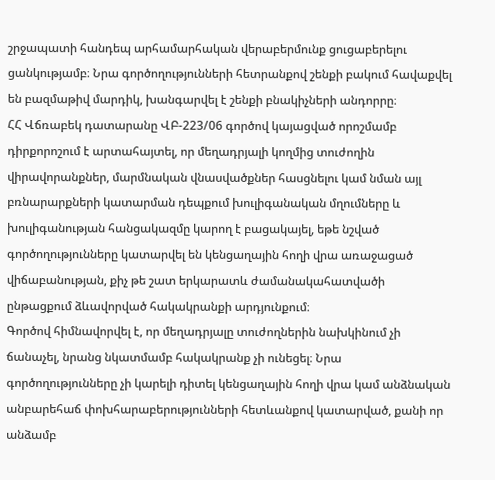շրջապատի հանդեպ արհամարհական վերաբերմունք ցուցաբերելու ցանկությամբ։ Նրա գործողությունների հետրանքով շենքի բակում հավաքվել են բազմաթիվ մարդիկ, խանգարվել է շենքի բնակիչների անդորրը։
ՀՀ Վճռաբեկ դատարանը ՎԲ-223/06 գործով կայացված որոշմամբ դիրքորոշում է արտահայտել, որ մեղադրյալի կողմից տուժողին վիրավորանքներ, մարմնական վնասվածքներ հասցնելու կամ նման այլ բռնարարքների կատարման դեպքում խուլիգանական մղումները և խուլիգանության հանցակազմը կարող է բացակայել, եթե նշված գործողությունները կատարվել են կենցաղային հողի վրա առաջացած վիճաբանության, քիչ թե շատ երկարատև ժամանակահատվածի ընթացքում ձևավորված հակակրանքի արդյունքում։
Գործով հիմնավորվել է, որ մեղադրյալը տուժողներին նախկինում չի ճանաչել, նրանց նկատմամբ հակակրանք չի ունեցել։ Նրա գործողությունները չի կարելի դիտել կենցաղային հողի վրա կամ անձնական անբարեհաճ փոխհարաբերությունների հետևանքով կատարված, քանի որ անձամբ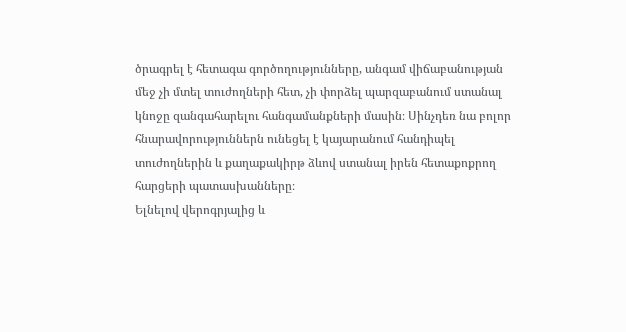ծրագրել է հետագա գործողությունները, անգամ վիճաբանության մեջ չի մտել տուժողների հետ, չի փորձել պարզաբանում ստանալ կնոջը զանգահարելու հանգամանքների մասին։ Սինչդեռ նա բոլոր հնարավորություններն ունեցել է կայարանում հանդիպել տուժողներին և քաղաքակիրթ ձևով ստանալ իրեն հետաքոքրող հարցերի պատասխանները։
Ելնելով վերոգրյալից և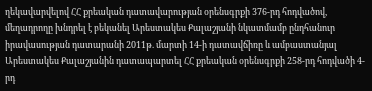ղեկավարվելով ՀՀ քրեական դատավարության օրենսգրքի 376-րդ հոդվածով, մեղադրողը խնդրել է բեկանել Արեստակես Քալաշյանի նկատմամբ ընդհանուր իրավասության դատարանի 2011թ. մարտի 14-ի դատավճիռը և ամբաստանյալ Արեստակես Քալաշյանին դատապարտել ՀՀ քրեական օրենսգրքի 258-րդ հոդվածի 4-րդ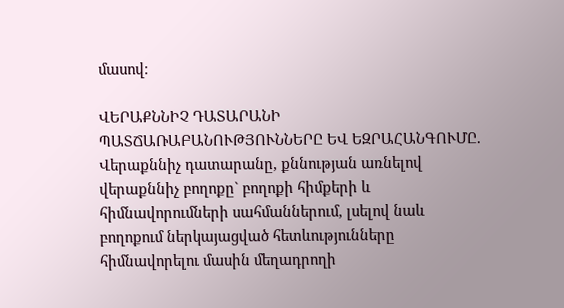մասով։

ՎԵՐԱՔՆՆԻՉ ԴԱՏԱՐԱՆԻ ՊԱՏՃԱՌԱԲԱՆՈՒԹՅՈՒՆՆԵՐԸ ԵՎ ԵԶՐԱՀԱՆԳՈՒՄԸ.
Վերաքննիչ դատարանը, քննության առնելով վերաքննիչ բողոքը` բողոքի հիմքերի և հիմնավորումների սահմաններում, լսելով նաև բողոքում ներկայացված հետևությունները հիմնավորելու մասին մեղադրողի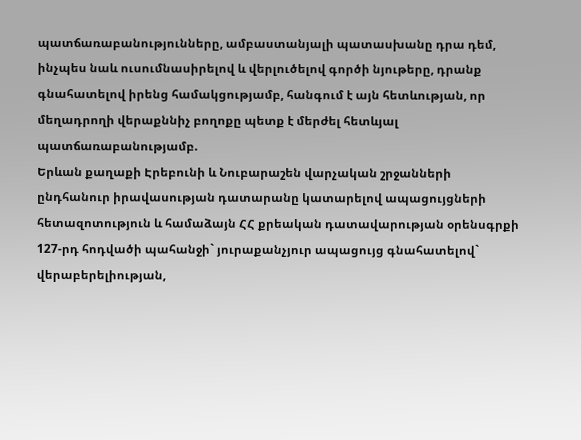պատճառաբանությունները, ամբաստանյալի պատասխանը դրա դեմ, ինչպես նաև ուսումնասիրելով և վերլուծելով գործի նյութերը, դրանք գնահատելով իրենց համակցությամբ, հանգում է այն հետևության, որ մեղադրողի վերաքննիչ բողոքը պետք է մերժել հետևյալ պատճառաբանությամբ.
Երևան քաղաքի Էրեբունի և Նուբարաշեն վարչական շրջանների ընդհանուր իրավասության դատարանը կատարելով ապացույցների հետազոտություն և համաձայն ՀՀ քրեական դատավարության օրենսգրքի 127-րդ հոդվածի պահանջի` յուրաքանչյուր ապացույց գնահատելով` վերաբերելիության,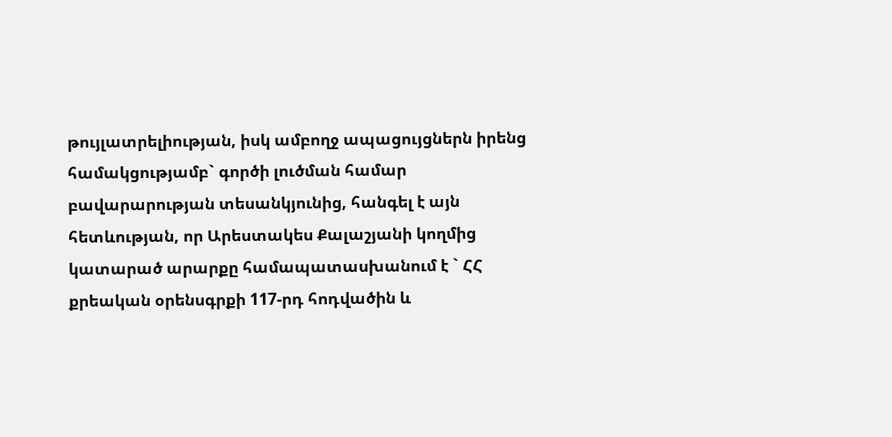թույլատրելիության, իսկ ամբողջ ապացույցներն իրենց համակցությամբ` գործի լուծման համար բավարարության տեսանկյունից, հանգել է այն հետևության, որ Արեստակես Քալաշյանի կողմից կատարած արարքը համապատասխանում է ` ՀՀ քրեական օրենսգրքի 117-րդ հոդվածին և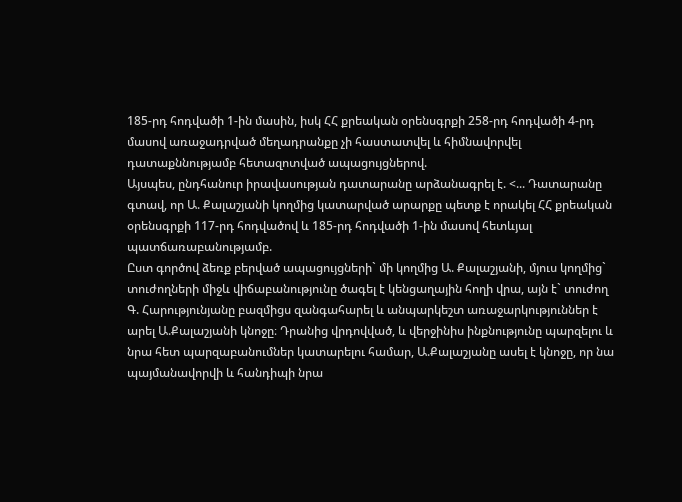185-րդ հոդվածի 1-ին մասին, իսկ ՀՀ քրեական օրենսգրքի 258-րդ հոդվածի 4-րդ մասով առաջադրված մեղադրանքը չի հաստատվել և հիմնավորվել դատաքննությամբ հետազոտված ապացույցներով.
Այսպես, ընդհանուր իրավասության դատարանը արձանագրել է. <... Դատարանը գտավ, որ Ա. Քալաշյանի կողմից կատարված արարքը պետք է որակել ՀՀ քրեական օրենսգրքի 117-րդ հոդվածով և 185-րդ հոդվածի 1-ին մասով հետևյալ պատճառաբանությամբ.
Ըստ գործով ձեռք բերված ապացույցների` մի կողմից Ա. Քալաշյանի, մյուս կողմից` տուժողների միջև վիճաբանությունը ծագել է կենցաղային հողի վրա, այն է` տուժող Գ. Հարությունյանը բազմիցս զանգահարել և անպարկեշտ առաջարկություններ է արել Ա.Քալաշյանի կնոջը։ Դրանից վրդովված, և վերջինիս ինքնությունը պարզելու և նրա հետ պարզաբանումներ կատարելու համար, Ա.Քալաշյանը ասել է կնոջը, որ նա պայմանավորվի և հանդիպի նրա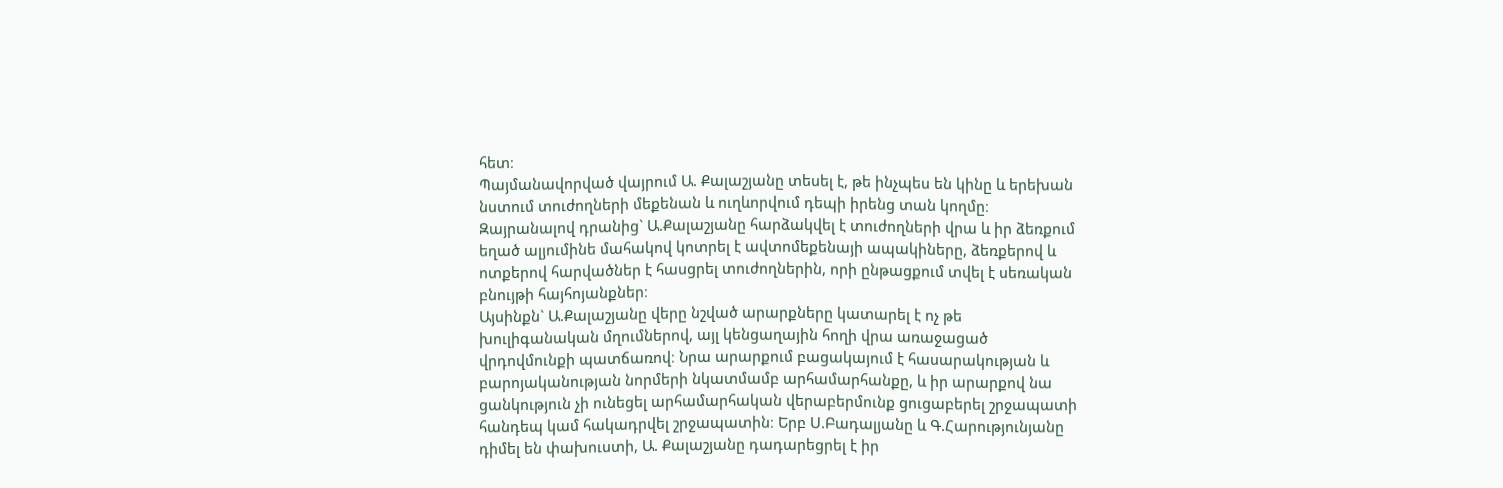հետ։
Պայմանավորված վայրում Ա. Քալաշյանը տեսել է, թե ինչպես են կինը և երեխան նստում տուժողների մեքենան և ուղևորվում դեպի իրենց տան կողմը։ Զայրանալով դրանից` Ա.Քալաշյանը հարձակվել է տուժողների վրա և իր ձեռքում եղած ալյումինե մահակով կոտրել է ավտոմեքենայի ապակիները, ձեռքերով և ոտքերով հարվածներ է հասցրել տուժողներին, որի ընթացքում տվել է սեռական բնույթի հայհոյանքներ։
Այսինքն` Ա.Քալաշյանը վերը նշված արարքները կատարել է ոչ թե խուլիգանական մղումներով, այլ կենցաղային հողի վրա առաջացած վրդովմունքի պատճառով։ Նրա արարքում բացակայում է հասարակության և բարոյականության նորմերի նկատմամբ արհամարհանքը, և իր արարքով նա ցանկություն չի ունեցել արհամարհական վերաբերմունք ցուցաբերել շրջապատի հանդեպ կամ հակադրվել շրջապատին։ Երբ Ս.Բադալյանը և Գ.Հարությունյանը դիմել են փախուստի, Ա. Քալաշյանը դադարեցրել է իր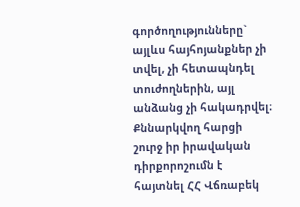գործողությունները` այլևս հայհոյանքներ չի տվել, չի հետապնդել տուժողներին, այլ անձանց չի հակադրվել։
Քննարկվող հարցի շուրջ իր իրավական դիրքորոշումն է հայտնել ՀՀ Վճռաբեկ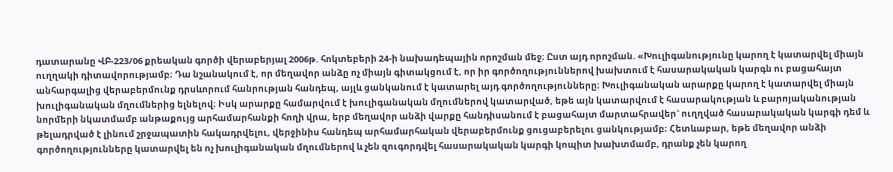դատարանը ՎԲ-223/06 քրեական գործի վերաբերյալ 2006թ. հոկտեբերի 24-ի նախադեպային որոշման մեջ։ Ըստ այդ որոշման. «Խուլիգանությունը կարող է կատարվել միայն ուղղակի դիտավորությամբ։ Դա նշանակում է, որ մեղավոր անձը ոչ միայն գիտակցում է, որ իր գործողություններով խախտում է հասարակական կարգն ու բացահայտ անհարգալից վերաբերմունք դրսևորում հանրության հանդեպ, այլև ցանկանում է կատարել այդ գործողությունները։ Խուլիգանական արարքը կարող է կատարվել միայն խուլիգանական մղումներից ելնելով։ Իսկ արարքը համարվում է խուլիգանական մղումներով կատարված, եթե այն կատարվում է հասարակության և բարոյականության նորմերի նկատմամբ անթաքույց արհամարհանքի հողի վրա, երբ մեղավոր անձի վարքը հանդիսանում է բացահայտ մարտահրավեր` ուղղված հասարակական կարգի դեմ և թելադրված է լինում շրջապատին հակադրվելու, վերջինիս հանդեպ արհամարհական վերաբերմունք ցուցաբերելու ցանկությամբ։ Հետևաբար, եթե մեղավոր անձի գործողությունները կատարվել են ոչ խուլիգանական մղումներով և չեն զուգորդվել հասարակական կարգի կոպիտ խախտմամբ, դրանք չեն կարող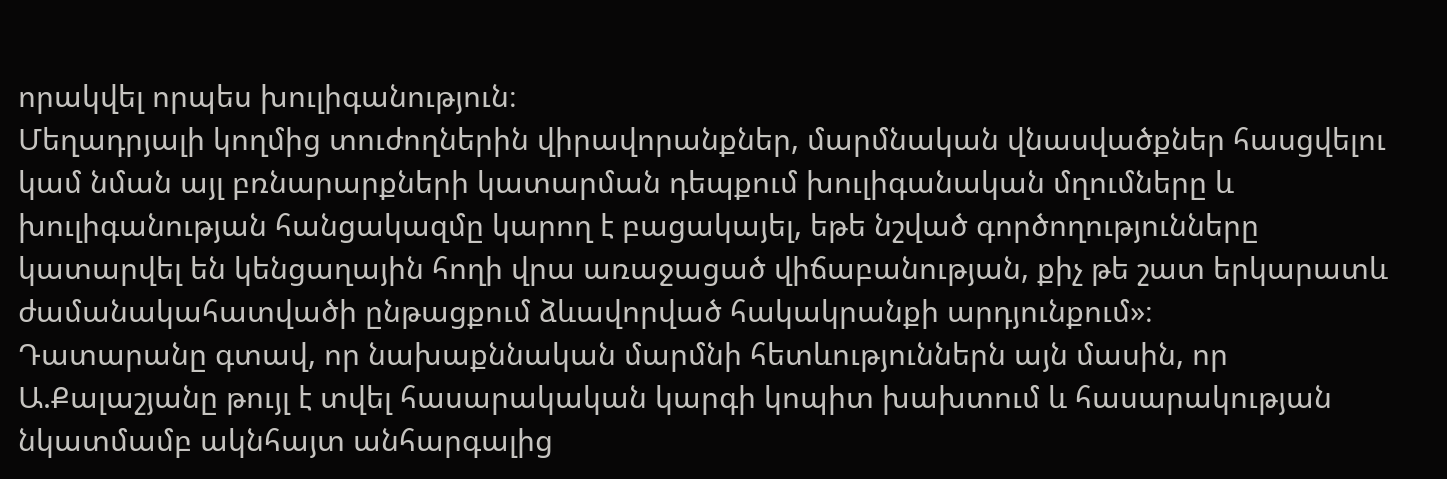որակվել որպես խուլիգանություն։
Մեղադրյալի կողմից տուժողներին վիրավորանքներ, մարմնական վնասվածքներ հասցվելու կամ նման այլ բռնարարքների կատարման դեպքում խուլիգանական մղումները և խուլիգանության հանցակազմը կարող է բացակայել, եթե նշված գործողությունները կատարվել են կենցաղային հողի վրա առաջացած վիճաբանության, քիչ թե շատ երկարատև ժամանակահատվածի ընթացքում ձևավորված հակակրանքի արդյունքում»։
Դատարանը գտավ, որ նախաքննական մարմնի հետևություններն այն մասին, որ Ա.Քալաշյանը թույլ է տվել հասարակական կարգի կոպիտ խախտում և հասարակության նկատմամբ ակնհայտ անհարգալից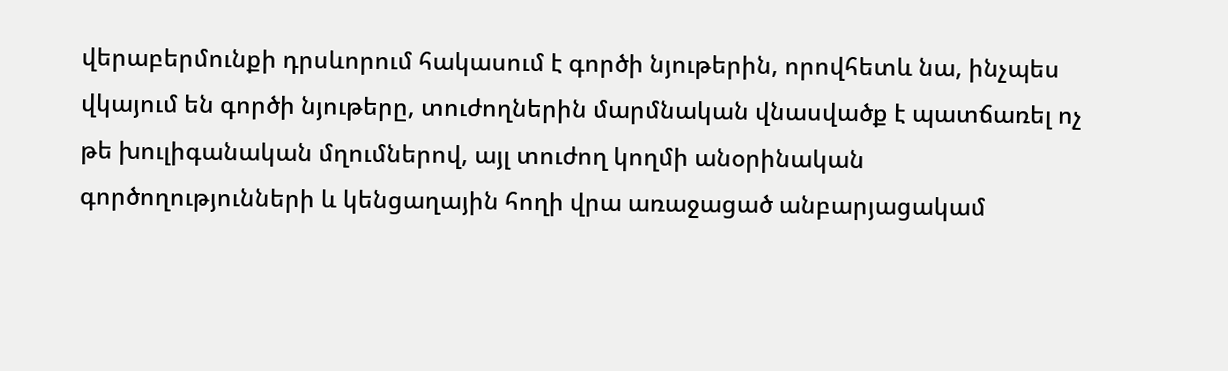վերաբերմունքի դրսևորում հակասում է գործի նյութերին, որովհետև նա, ինչպես վկայում են գործի նյութերը, տուժողներին մարմնական վնասվածք է պատճառել ոչ թե խուլիգանական մղումներով, այլ տուժող կողմի անօրինական գործողությունների և կենցաղային հողի վրա առաջացած անբարյացակամ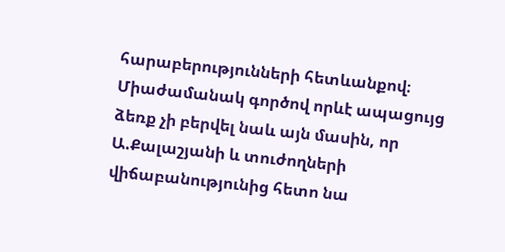հարաբերությունների հետևանքով։
Միաժամանակ գործով որևէ ապացույց ձեռք չի բերվել նաև այն մասին, որ Ա.Քալաշյանի և տուժողների վիճաբանությունից հետո նա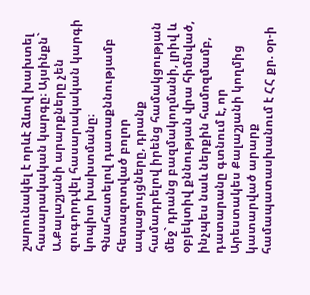շարունակել է որևէ ձևով խախտել հասարակական կարգը։ Այսինքն` Ա.Քալաշյանի արարքները չեն զուգորդվել հասարակական կարգի կոպիտ խախտմանը։
Գնահատելով դատաքննությամբ հետազոտված բոլոր ապացույցները, դրանք համադրելով իրենց համակցության մեջ` դրանց բազմակողմանի, լրիվ և օբյեկտիվ քննության վրա հիմնված, ինչպես նաև ներքին համոզմամբ, դատարանը գտնում է, որ Արեստակես Քալաշյանի կողմից կատարված արարք համապատասխանում է ՀՀ քր. օր-ի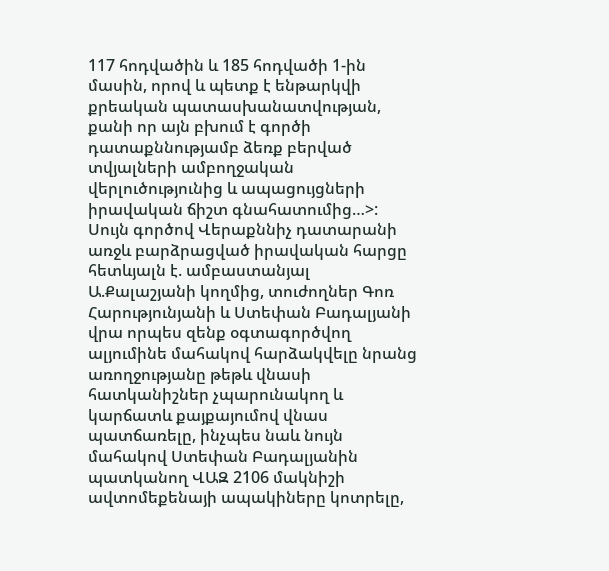117 հոդվածին և 185 հոդվածի 1-ին մասին, որով և պետք է ենթարկվի քրեական պատասխանատվության, քանի որ այն բխում է գործի դատաքննությամբ ձեռք բերված տվյալների ամբողջական վերլուծությունից և ապացույցների իրավական ճիշտ գնահատումից…>:
Սույն գործով Վերաքննիչ դատարանի առջև բարձրացված իրավական հարցը հետևյալն է. ամբաստանյալ Ա.Քալաշյանի կողմից, տուժողներ Գոռ Հարությունյանի և Ստեփան Բադալյանի վրա որպես զենք օգտագործվող ալյումինե մահակով հարձակվելը նրանց առողջությանը թեթև վնասի հատկանիշներ չպարունակող և կարճատև քայքայումով վնաս պատճառելը, ինչպես նաև նույն մահակով Ստեփան Բադալյանին պատկանող ՎԱԶ 2106 մակնիշի ավտոմեքենայի ապակիները կոտրելը,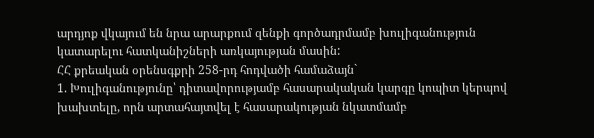արդյոք վկայում են նրա արարքում զենքի գործադրմամբ խուլիգանություն կատարելու հատկանիշների առկայության մասին:
ՀՀ քրեական օրենսգքրի 258-րդ հոդվածի համաձայն`
1. Խուլիգանությունը՝ դիտավորությամբ հասարակական կարգը կոպիտ կերպով խախտելը, որն արտահայտվել է հասարակության նկատմամբ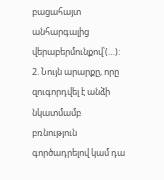բացահայտ անհարգալից վերաբերմունքով՝(…):
2. Նույն արարքը, որը զուգորդվել է անձի նկատմամբ բռնություն գործադրելով կամ դա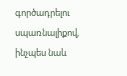գործադրելու սպառնալիքով, ինչպես նաև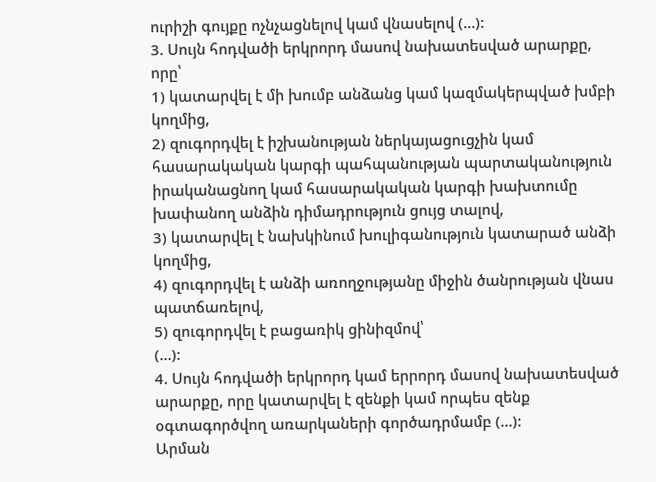ուրիշի գույքը ոչնչացնելով կամ վնասելով (…):
3. Սույն հոդվածի երկրորդ մասով նախատեսված արարքը, որը՝
1) կատարվել է մի խումբ անձանց կամ կազմակերպված խմբի կողմից,
2) զուգորդվել է իշխանության ներկայացուցչին կամ հասարակական կարգի պահպանության պարտականություն իրականացնող կամ հասարակական կարգի խախտումը խափանող անձին դիմադրություն ցույց տալով,
3) կատարվել է նախկինում խուլիգանություն կատարած անձի կողմից,
4) զուգորդվել է անձի առողջությանը միջին ծանրության վնաս պատճառելով,
5) զուգորդվել է բացառիկ ցինիզմով՝
(…):
4. Սույն հոդվածի երկրորդ կամ երրորդ մասով նախատեսված արարքը, որը կատարվել է զենքի կամ որպես զենք օգտագործվող առարկաների գործադրմամբ (…):
Արման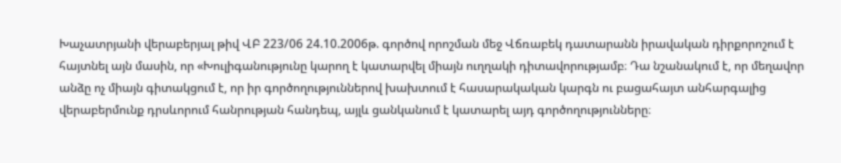Խաչատրյանի վերաբերյալ թիվ ՎԲ 223/06 24.10.2006թ. գործով որոշման մեջ Վճռաբեկ դատարանն իրավական դիրքորոշում է հայտնել այն մասին, որ «Խուլիգանությունը կարող է կատարվել միայն ուղղակի դիտավորությամբ։ Դա նշանակում է, որ մեղավոր անձը ոչ միայն գիտակցում է, որ իր գործողություններով խախտում է հասարակական կարգն ու բացահայտ անհարգալից վերաբերմունք դրսևորում հանրության հանդեպ, այլև ցանկանում է կատարել այդ գործողությունները։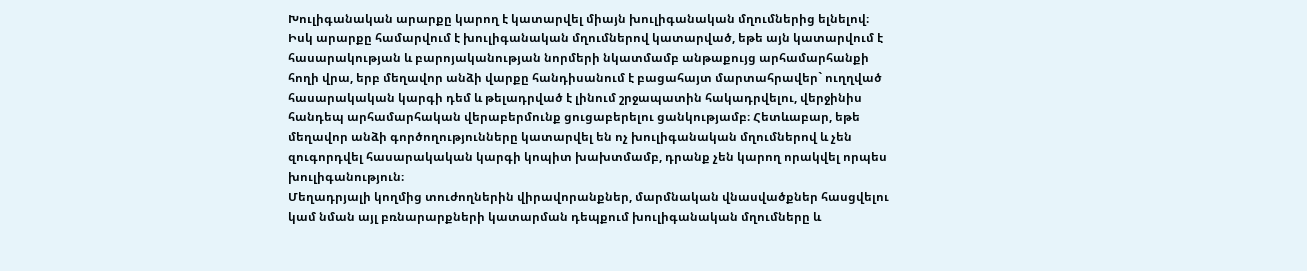Խուլիգանական արարքը կարող է կատարվել միայն խուլիգանական մղումներից ելնելով։ Իսկ արարքը համարվում է խուլիգանական մղումներով կատարված, եթե այն կատարվում է հասարակության և բարոյականության նորմերի նկատմամբ անթաքույց արհամարհանքի հողի վրա, երբ մեղավոր անձի վարքը հանդիսանում է բացահայտ մարտահրավեր` ուղղված հասարակական կարգի դեմ և թելադրված է լինում շրջապատին հակադրվելու, վերջինիս հանդեպ արհամարհական վերաբերմունք ցուցաբերելու ցանկությամբ։ Հետևաբար, եթե մեղավոր անձի գործողությունները կատարվել են ոչ խուլիգանական մղումներով և չեն զուգորդվել հասարակական կարգի կոպիտ խախտմամբ, դրանք չեն կարող որակվել որպես խուլիգանություն։
Մեղադրյալի կողմից տուժողներին վիրավորանքներ, մարմնական վնասվածքներ հասցվելու կամ նման այլ բռնարարքների կատարման դեպքում խուլիգանական մղումները և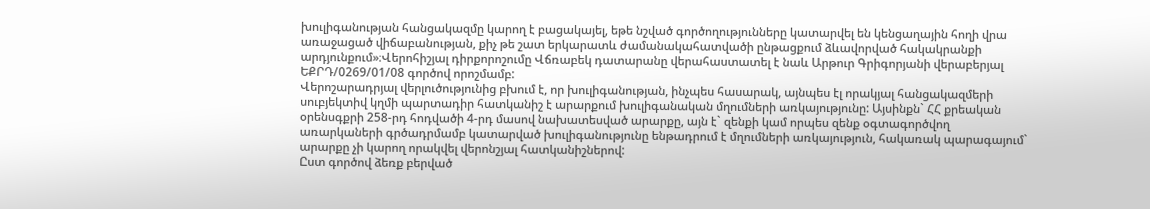խուլիգանության հանցակազմը կարող է բացակայել, եթե նշված գործողությունները կատարվել են կենցաղային հողի վրա առաջացած վիճաբանության, քիչ թե շատ երկարատև ժամանակահատվածի ընթացքում ձևավորված հակակրանքի արդյունքում»։Վերոհիշյալ դիրքորոշումը Վճռաբեկ դատարանը վերահաստատել է նաև Արթուր Գրիգորյանի վերաբերյալ ԵՔՐԴ/0269/01/08 գործով որոշմամբ:
Վերոշարադրյալ վերլուծությունից բխում է, որ խուլիգանության, ինչպես հասարակ, այնպես էլ որակյալ հանցակազմերի սուբյեկտիվ կղմի պարտադիր հատկանիշ է արարքում խուլիգանական մղումների առկայությունը: Այսինքն` ՀՀ քրեական օրենսգքրի 258-րդ հոդվածի 4-րդ մասով նախատեսված արարքը, այն է` զենքի կամ որպես զենք օգտագործվող առարկաների գրծադրմամբ կատարված խուլիգանությունը ենթադրում է մղումների առկայություն, հակառակ պարագայում` արարքը չի կարող որակվել վերոնշյալ հատկանիշներով:
Ըստ գործով ձեռք բերված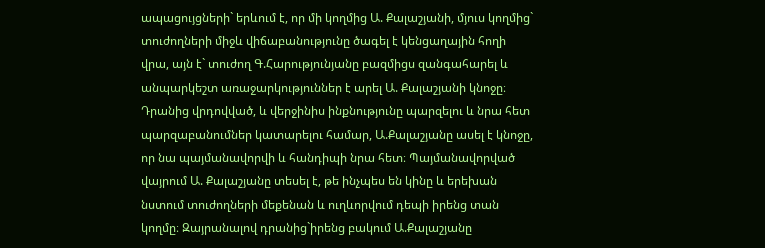ապացույցների` երևում է, որ մի կողմից Ա. Քալաշյանի, մյուս կողմից` տուժողների միջև վիճաբանությունը ծագել է կենցաղային հողի վրա, այն է` տուժող Գ.Հարությունյանը բազմիցս զանգահարել և անպարկեշտ առաջարկություններ է արել Ա. Քալաշյանի կնոջը։ Դրանից վրդովված, և վերջինիս ինքնությունը պարզելու և նրա հետ պարզաբանումներ կատարելու համար, Ա.Քալաշյանը ասել է կնոջը, որ նա պայմանավորվի և հանդիպի նրա հետ։ Պայմանավորված վայրում Ա. Քալաշյանը տեսել է, թե ինչպես են կինը և երեխան նստում տուժողների մեքենան և ուղևորվում դեպի իրենց տան կողմը։ Զայրանալով դրանից`իրենց բակում Ա.Քալաշյանը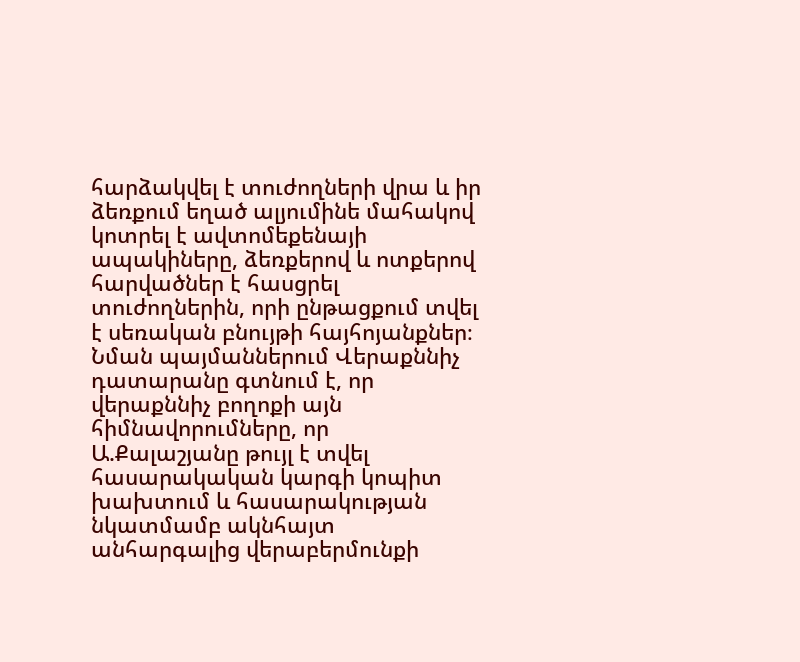հարձակվել է տուժողների վրա և իր ձեռքում եղած ալյումինե մահակով կոտրել է ավտոմեքենայի ապակիները, ձեռքերով և ոտքերով հարվածներ է հասցրել տուժողներին, որի ընթացքում տվել է սեռական բնույթի հայհոյանքներ։
Նման պայմաններում Վերաքննիչ դատարանը գտնում է, որ վերաքննիչ բողոքի այն հիմնավորումները, որ Ա.Քալաշյանը թույլ է տվել հասարակական կարգի կոպիտ խախտում և հասարակության նկատմամբ ակնհայտ անհարգալից վերաբերմունքի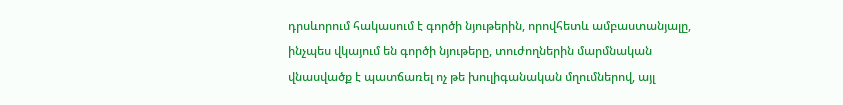դրսևորում հակասում է գործի նյութերին, որովհետև ամբաստանյալը, ինչպես վկայում են գործի նյութերը, տուժողներին մարմնական վնասվածք է պատճառել ոչ թե խուլիգանական մղումներով, այլ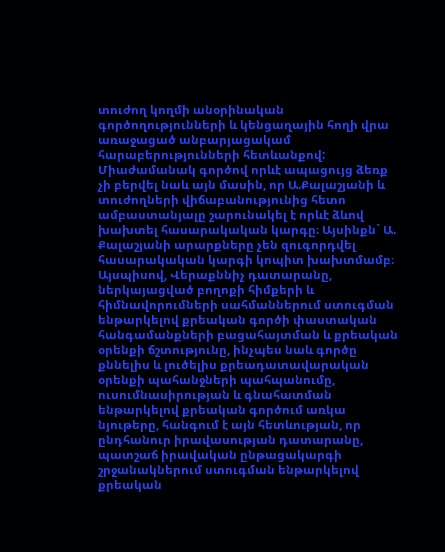տուժող կողմի անօրինական գործողությունների և կենցաղային հողի վրա առաջացած անբարյացակամ հարաբերությունների հետևանքով:
Միաժամանակ գործով որևէ ապացույց ձեռք չի բերվել նաև այն մասին, որ Ա.Քալաշյանի և տուժողների վիճաբանությունից հետո ամբաստանյալը շարունակել է որևէ ձևով խախտել հասարակական կարգը։ Այսինքն` Ա. Քալաշյանի արարքները չեն զուգորդվել հասարակական կարգի կոպիտ խախտմամբ։
Այսպիսով, Վերաքննիչ դատարանը, ներկայացված բողոքի հիմքերի և հիմնավորումների սահմաններում ստուգման ենթարկելով քրեական գործի փաստական հանգամանքների բացահայտման և քրեական օրենքի ճշտությունը, ինչպես նաև գործը քննելիս և լուծելիս քրեադատավարական օրենքի պահանջների պահպանումը, ուսումնասիրության և գնահատման ենթարկելով քրեական գործում առկա նյութերը, հանգում է այն հետևության, որ ընդհանուր իրավասության դատարանը, պատշաճ իրավական ընթացակարգի շրջանակներում ստուգման ենթարկելով քրեական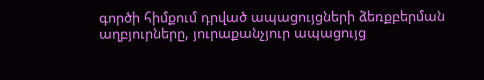գործի հիմքում դրված ապացույցների ձեռքբերման աղբյուրները, յուրաքանչյուր ապացույց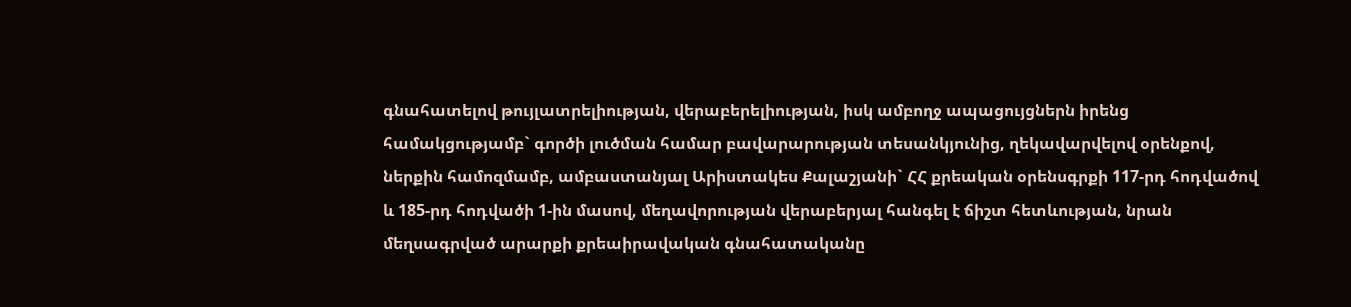գնահատելով թույլատրելիության, վերաբերելիության, իսկ ամբողջ ապացույցներն իրենց համակցությամբ` գործի լուծման համար բավարարության տեսանկյունից, ղեկավարվելով օրենքով, ներքին համոզմամբ, ամբաստանյալ Արիստակես Քալաշյանի` ՀՀ քրեական օրենսգրքի 117-րդ հոդվածով և 185-րդ հոդվածի 1-ին մասով, մեղավորության վերաբերյալ հանգել է ճիշտ հետևության, նրան մեղսագրված արարքի քրեաիրավական գնահատականը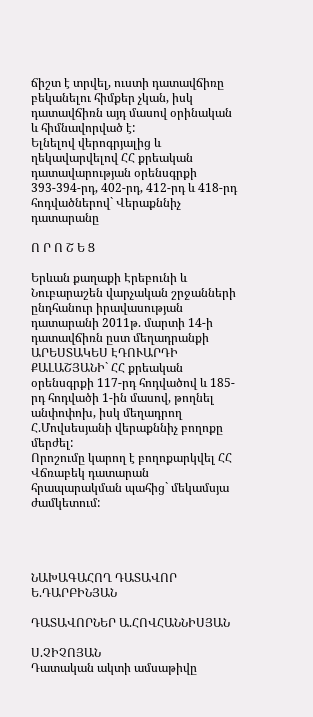ճիշտ է տրվել, ուստի դատավճիռը բեկանելու հիմքեր չկան, իսկ դատավճիռն այդ մասով օրինական և հիմնավորված է:
Ելնելով վերոգրյալից և ղեկավարվելով ՀՀ քրեական դատավարության օրենսգրքի 393-394-րդ, 402-րդ, 412-րդ և 418-րդ հոդվածներով` Վերաքննիչ դատարանը

Ո Ր Ո Շ Ե Ց

Երևան քաղաքի Էրեբունի և Նուբարաշեն վարչական շրջանների ընդհանուր իրավասության դատարանի 2011թ. մարտի 14-ի դատավճիռն ըստ մեղադրանքի ԱՐԵՍՏԱԿԵՍ ԷԴՈՒԱՐԴԻ ՔԱԼԱՇՅԱՆԻ` ՀՀ քրեական օրենսգրքի 117-րդ հոդվածով և 185-րդ հոդվածի 1-ին մասով, թողնել անփոփոխ, իսկ մեղադրող Հ.Մովսեսյանի վերաքննիչ բողոքը մերժել:
Որոշումը կարող է բողոքարկվել ՀՀ Վճռաբեկ դատարան հրապարակման պահից` մեկամսյա ժամկետում:




ՆԱԽԱԳԱՀՈՂ ԴԱՏԱՎՈՐ Ե.ԴԱՐԲԻՆՅԱՆ

ԴԱՏԱՎՈՐՆԵՐ Ա.ՀՈՎՀԱՆՆԻՍՅԱՆ

Ս.ՉԻՉՈՅԱՆ
Դատական ակտի ամսաթիվը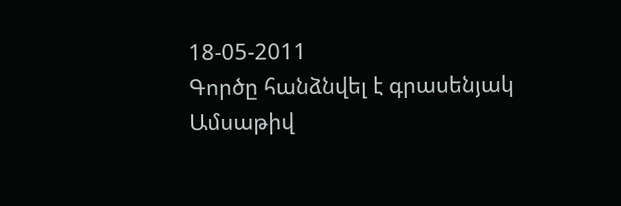18-05-2011
Գործը հանձնվել է գրասենյակ
Ամսաթիվ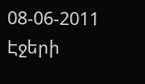08-06-2011
Էջերի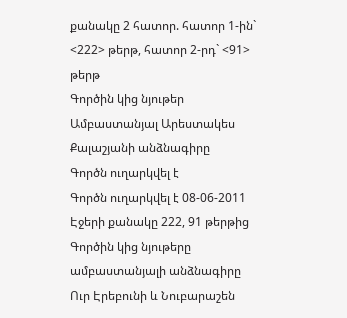քանակը 2 հատոր. հատոր 1-ին` <222> թերթ, հատոր 2-րդ` <91> թերթ
Գործին կից նյութեր Ամբաստանյալ Արեստակես Քալաշյանի անձնագիրը
Գործն ուղարկվել է
Գործն ուղարկվել է 08-06-2011
Էջերի քանակը 222, 91 թերթից
Գործին կից նյութերը ամբաստանյալի անձնագիրը
Ուր Էրեբունի և Նուբարաշեն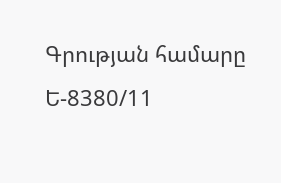Գրության համարը Ե-8380/11